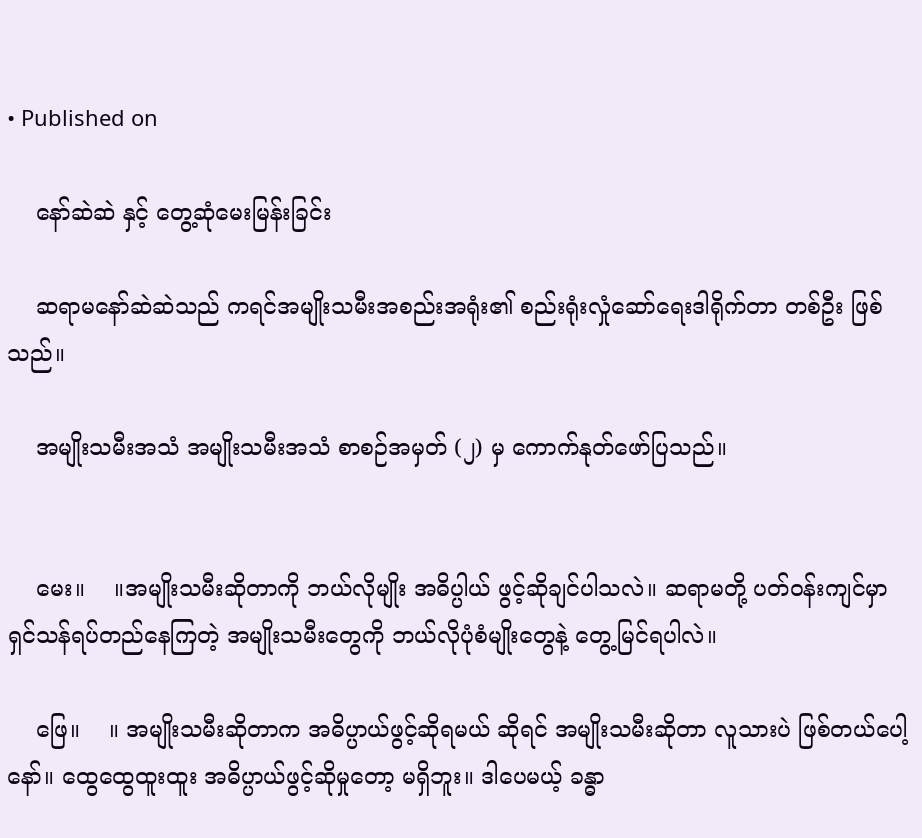• Published on

    နော်ဆဲဆဲ နှင့် တွေ့ဆုံမေးမြန်းခြင်း

    ဆရာမနော်ဆဲဆဲသည် ကရင်အမျိုးသမီးအစည်းအရုံး၏ စည်းရုံးလှုံဆော်ရေးဒါရိုက်တာ တစ်ဦး ဖြစ်သည်။

    အမျိုးသမီးအသံ အမျိုးသမီးအသံ စာစဉ်အမှတ် (၂) မှ ကောက်နုတ်ဖော်ပြသည်။


    မေး။    ။အမျိုးသမီးဆိုတာကို ဘယ်လိုမျိုး အဓိပ္ပါယ် ဖွင့်ဆိုချင်ပါသလဲ။ ဆရာမတို့ ပတ်ဝန်းကျင်မှာ ရှင်သန်ရပ်တည်နေကြတဲ့ အမျိုးသမီးတွေကို ဘယ်လိုပုံစံမျိုးတွေနဲ့ တွေ့မြင်ရပါလဲ။

    ဖြေ။    ။ အမျိုးသမီးဆိုတာက အဓိပ္ပာယ်ဖွင့်ဆိုရမယ် ဆိုရင် အမျိုးသမီးဆိုတာ လူသားပဲ ဖြစ်တယ်ပေါ့နော်။ ထွေထွေထူးထူး အဓိပ္ပာယ်ဖွင့်ဆိုမှုတော့ မရှိဘူး။ ဒါပေမယ့် ခန္ဓာ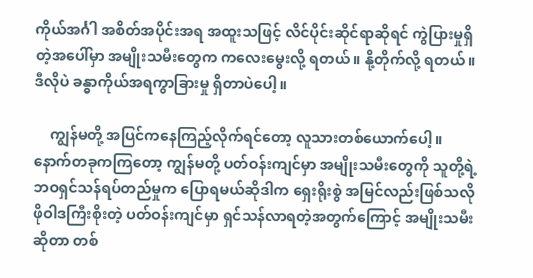ကိုယ်အင်္ဂါ အစိတ်အပိုင်းအရ အထူးသဖြင့် လိင်ပိုင်းဆိုင်ရာဆိုရင် ကွဲပြားမှုရှိတဲ့အပေါ်မှာ အမျိုးသမီးတွေက ကလေးမွေးလို့ ရတယ်။ နို့တိုက်လို့ ရတယ်။ ဒီလိုပဲ ခန္ဓာကိုယ်အရကွာခြားမှု ရှိတာပဲပေါ့။

    ကျွန်မတို့ အပြင်ကနေကြည့်လိုက်ရင်တော့ လူသားတစ်ယောက်ပေါ့။ နောက်တခုကကြတော့ ကျွန်မတို့ ပတ်ဝန်းကျင်မှာ အမျိုးသမီးတွေကို သူတို့ရဲ့ဘဝရှင်သန်ရပ်တည်မှုက ပြောရမယ်ဆိုဒါက ရှေးရိုးစွဲ အမြင်လည်းဖြစ်သလို ဖိုဝါဒကြီးစိုးတဲ့ ပတ်ဝန်းကျင်မှာ ရှင်သန်လာရတဲ့အတွက်ကြောင့် အမျိုးသမီးဆိုတာ တစ်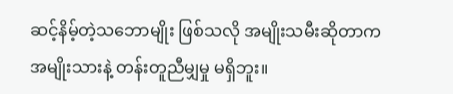ဆင့်နိမ့်တဲ့သဘောမျိုး ဖြစ်သလို အမျိုးသမီးဆိုတာက  အမျိုးသားနဲ့ တန်းတူညီမျှမှု မရှိဘူး။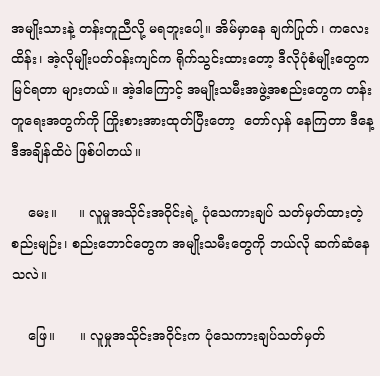အမျိုးသားနဲ့ တန်းတူညီလို့ မရဘူးပေါ့။ အိမ်မှာနေ ချက်ပြုတ်၊ ကလေးထိန်း၊ အဲ့လိုမျိုးပတ်ဝန်းကျင်က ရိုက်သွင်းထားတော့ ဒီလိုပုံစံမျိုးတွေက မြင်ရတာ များတယ်။ အဲ့ဒါကြောင့် အမျိုးသမီးအဖွဲ့အစည်းတွေက တန်းတူရေးအတွက်ကို ကြိုးစားအားထုတ်ပြီးတော့  တော်လှန် နေကြတာ ဒီနေ့ဒီအချိန်ထိပဲ ဖြစ်ပါတယ်။

    မေး။     ။ လူမှုအသိုင်းအဝိုင်းရဲ့ ပုံသေကားချပ် သတ်မှတ်ထားတဲ့ စည်းမျဉ်း၊ စည်းဘောင်တွေက အမျိုးသမီးတွေကို ဘယ်လို ဆက်ဆံနေသလဲ။

    ဖြေ။      ။ လူမှုအသိုင်းအဝိုင်းက ပုံသေကားချပ်သတ်မှတ်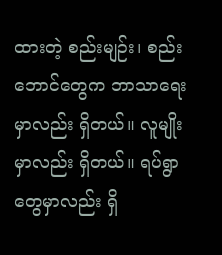ထားတဲ့ စည်းမျဉ်း၊ စည်းဘောင်တွေက ဘာသာရေးမှာလည်း ရှိတယ်။ လူမျိုးမှာလည်း ရှိတယ်။ ရပ်ရွာတွေမှာလည်း ရှိ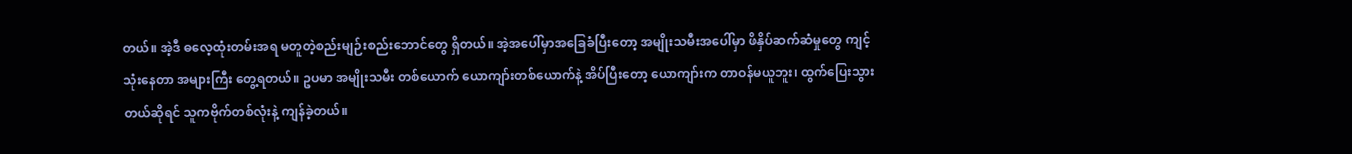တယ်။ အဲ့ဒီ ဓလေ့ထုံးတမ်းအရ မတူတဲ့စည်းမျဉ်းစည်းဘောင်တွေ ရှိတယ်။ အဲ့အပေါ်မှာအခြေခံပြီးတော့ အမျိုးသမီးအ‌ပေါ်မှာ ဖိနှိပ်ဆက်ဆံမှုတွေ ကျင့်သုံးနေတာ အများကြီး တွေ့ရတယ်။ ဥပမာ အမျိုးသမီး တစ်ယောက် ယောကျာ်းတစ်ယောက်နဲ့ အိပ်ပြီးတော့ ယောကျာ်းက တာဝန်မယူဘူး၊ ထွက်ပြေးသွားတယ်ဆိုရင် သူကဗိုက်တစ်လုံးနဲ့ ကျန်ခဲ့တယ်။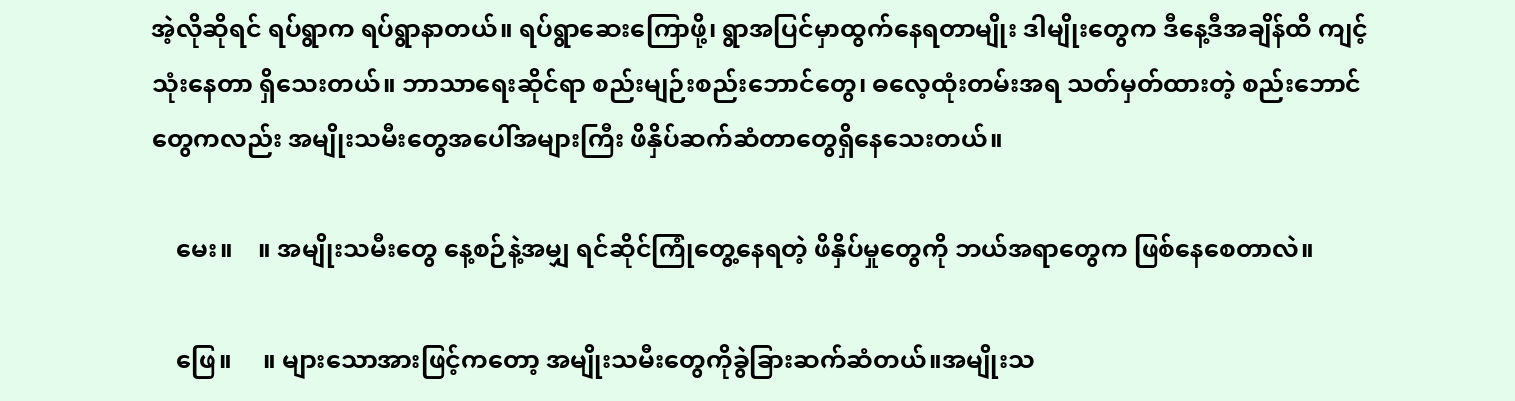အဲ့လိုဆိုရင် ရပ်ရွာက ရပ်ရွာနာတယ်။ ရပ်ရွာဆေးကြောဖို့၊ ရွာအပြင်မှာထွက်နေရတာမျိုး ဒါမျိုးတွေက ဒီနေ့ဒီအချိန်ထိ ကျင့်သုံးနေတာ ရှိသေးတယ်။ ဘာသာရေးဆိုင်ရာ စည်းမျဉ်းစည်းဘောင်တွေ၊ ဓလေ့ထုံးတမ်းအရ သတ်မှတ်ထားတဲ့ စည်းဘောင်တွေကလည်း အမျိုးသမီးတွေအပေါ်အများကြီး ဖိနှိပ်ဆက်ဆံတာတွေရှိနေသေးတယ်။

    မေး။    ။ အမျိုးသမီးတွေ နေ့စဉ်နဲ့အမျှ ရင်ဆိုင်ကြုံတွေ့နေရတဲ့ ဖိနှိပ်မှုတွေကို ဘယ်အရာတွေက ဖြစ်နေစေတာလဲ။

    ဖြေ။     ။ များသောအားဖြင့်ကတော့ အမျိုးသမီးတွေကိုခွဲခြားဆက်ဆံတယ်။အမျိုးသ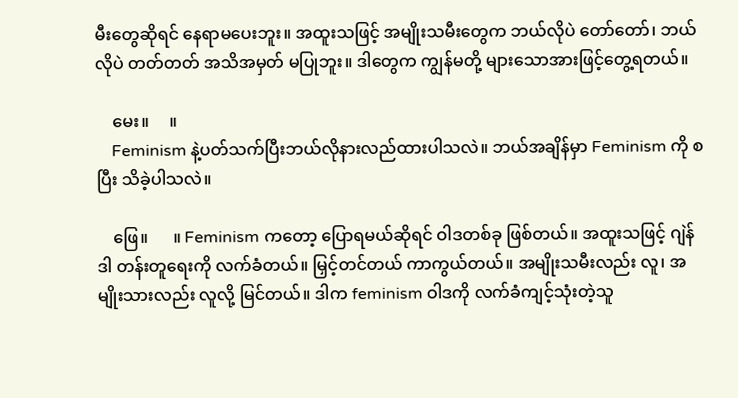မီးတွေဆိုရင် နေရာမပေးဘူး။ အထူးသဖြင့် အမျိုးသမီးတွေက ဘယ်လိုပဲ တော်တော်၊ ဘယ်လိုပဲ တတ်တတ် အသိအမှတ် မပြုဘူး။ ဒါတွေက ကျွန်မတို့ များသောအားဖြင့်တွေ့ရတယ်။

    မေး။     ။
    Feminism နဲ့ပတ်သက်ပြီးဘယ်လိုနားလည်ထားပါသလဲ။ ဘယ်အချိန်မှာ Feminism ကို စပြီး သိခဲ့ပါသလဲ။

    ဖြေ။      ။ Feminism ကတော့ ပြောရမယ်ဆိုရင် ဝါဒတစ်ခု ဖြစ်တယ်။ အထူးသဖြင့် ဂျဲန်ဒါ တန်းတူရေးကို လက်ခံတယ်။ မြှင့်တင်တယ် ကာကွယ်တယ်။ အမျိုးသမီးလည်း လူ၊ အမျိုးသားလည်း လူလို့ မြင်တယ်။ ဒါက feminism ဝါဒကို လက်ခံကျင့်သုံးတဲ့သူ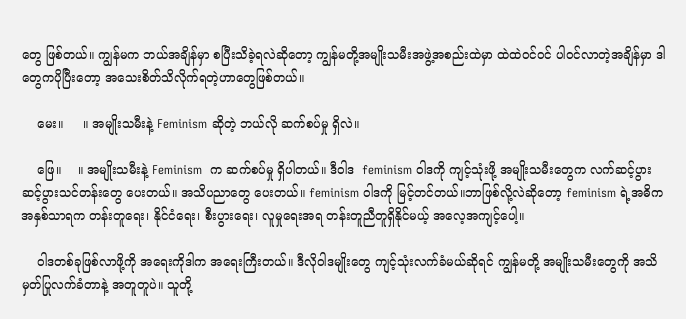တွေ ဖြစ်တယ်။ ကျွန်မက ဘယ်အချိန်မှာ စပြီးသိခဲ့ရလဲဆိုတော့ ကျွန်မတို့အမျိုးသမီးအဖွဲ့အစည်းထဲမှာ ထဲထဲဝင်ဝင် ပါဝင်လာတဲ့အချိန်မှာ ဒါတွေကပိုပြီးတော့ အသေးစိတ်သိလိုက်ရတဲ့ဟာတွေဖြစ်တယ်။

    မေး။     ။ အမျိုးသမီးနဲ့ Feminism ဆိုတဲ့ ဘယ်လို ဆက်စပ်မှု ရှိလဲ။

    ဖြေ။    ။ အမျိုးသမီးနဲ့ Feminism  က ဆက်စပ်မှု ရှိပါတယ်။ ဒီဝါဒ  feminism ဝါဒကို ကျင့်သုံးဖို့ အမျိုးသမီးတွေက လက်ဆင့်ပွား ဆင့်ပွားသင်တန်းတွေ ပေးတယ်။ အသိပညာတွေ ပေးတယ်။ feminism ဝါဒကို မြင့်တင်တယ်။ဘာဖြစ်လို့လဲဆိုတော့ feminism ရဲ့အဓိက အနှစ်သာရက တန်းတူ‌‌ရေး၊ နိုင်ငံရေး၊ စီးပွားရေး၊ လူမှုရေးအရ တန်းတူညီတူရှိနိုင်မယ့် အလေ့အကျင့်‌ပေါ့။

    ဝါဒတစ်ခုဖြစ်လာဖို့ကို အရေးကိုဒါက အရေးကြီးတယ်။ ဒီလိုဝါဒမျိုးတွေ ကျင့်သုံးလက်ခံမယ်ဆိုရင် ကျွန်မတို့ အမျိုးသမီးတွေကို အသိမှတ်ပြုလက်ခံတာနဲ့ အတူတူပဲ။ သူတို့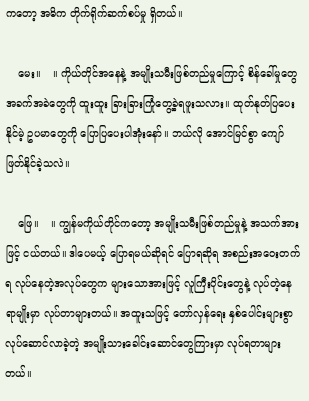ကတော့ အဓိက တိုက်ရိုက်ဆက်စပ်မှု ရှိတယ်။

    မေး။    ။ ကိုယ်တိုင်အနေနဲ့ အမျိုးသမီးဖြစ်တည်မှုကြောင့် စိန်ခေါ်မှုတွေ အခက်အခဲတွေကို ထူးထူး ခြားခြားကြုံတွေ့ခဲ့ရဖူးသလား။ ထုတ်နုတ်ပြပေးနိုင်မဲ့ ဥပမာတွေကို ပြောပြပေးပါအုံးနော်။ ဘယ်လို အောင်မြင်စွာ ကျော်ဖြတ်နိုင်ခဲ့သလဲ။

    ဖြေ။    ။ ကျွန်မကိုယ်တိုင်ကတော့ အမျိုးသမီးဖြစ်တည်မှုနဲ့ အသက်အားဖြင့် ငယ်တယ်။ ဒါပေမယ့် ပြောရမယ်ဆိုရင် ပြောရဆိုရ အစည်းအဝေးတက်ရ လုပ်နေတဲ့အလုပ်တွေက များ‌သောအားဖြင့် လူကြီးပိုင်းတွေနဲ့ လုပ်တဲ့နေရာမျိုးမှာ လုပ်တာများတယ်။ အထူးသဖြင့် တော်လှန်ရေး နှစ်ပေါင်းများစွာ လုပ်ဆောင်လာခဲ့တဲ့ အမျိုးသားခေါင်းဆောင်တွေကြားမှာ လုပ်ရတာများတယ်။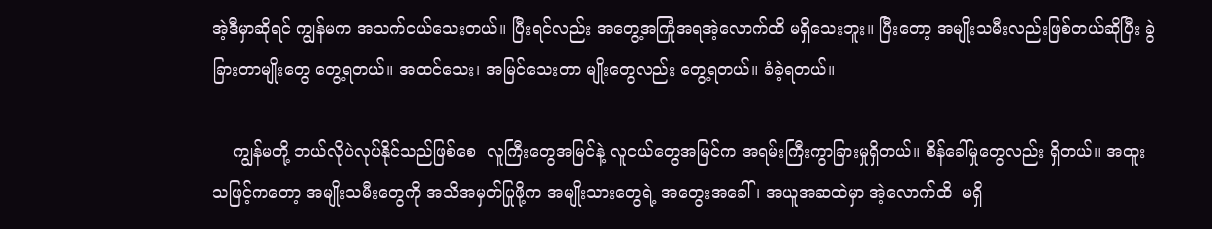အဲ့ဒီမှာဆိုရင် ကျွန်မက အသက်ငယ်သေးတယ်။ ပြီးရင်လည်း အတွေ့အကြုံအရအဲ့လောက်ထိ မရှိသေးဘူး။ ပြီးတော့ အမျိုးသမီးလည်းဖြစ်တယ်ဆိုပြီး ခွဲခြားတာမျိုးတွေ တွေ့ရတယ်။ အထင်သေး၊ အမြင်သေးတာ မျိုးတွေလည်း တွေ့ရတယ်။ ခံခဲ့ရတယ်။

    ကျွန်မတို့ ဘယ်လိုပဲလုပ်နိုင်သည်ဖြစ်စေ  လူကြီးတွေအမြင်နဲ့ လူငယ်တွေအမြင်က အရမ်းကြီးကွာခြားမှုရှိတယ်။ စိန်ခေါ်မှုတွေလည်း ရှိတယ်။ အထူးသဖြင့်ကတော့ အမျိုးသမီးတွေကို အသိအမှတ်ပြုဖို့က အမျိုးသားတွေရဲ့ အတွေးအခေါ်၊ အယူအဆထဲမှာ အဲ့လောက်ထိ  မရှိ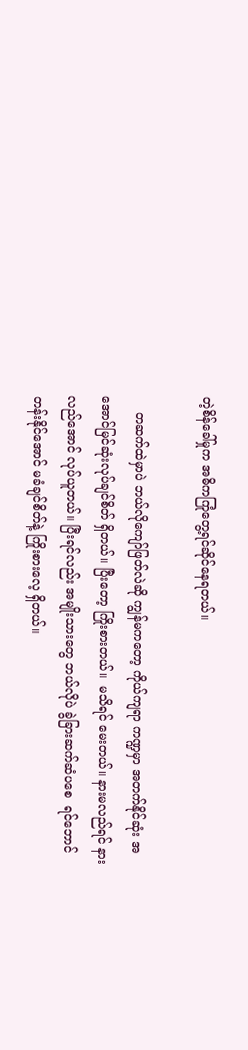တဲ့စိန်ခေါ်မှုက အဓိကကြုံတွေ့ရင်ဆိုင်နေရတယ်။

    တဆက်ထဲမှာပဲ ဘယ်လိုကျော်ဖြတ်လဲဆို ကျွန်မကတော့ ကိုယ်ကျရာ ကဏ္ဍမှာ အတက်နိုင်ဆုံး အအောင်မြင်ဆုံးလုပ်ချင်စိတ် ရှိတယ်။ ပြီးတော့ ကြိုးစားတယ်။  မသိရင် မေးတယ်။ နားမလည်ရင် နားလည်အောင် လုပ်ယူတယ်။ ပြီးရင်လည်း အမျိုးသားတွေ ဘယ်လိုပဲ ခွဲခြားဆက်ဆံပစေ  ရင်ဘောင်တန်းနိုင်အောင် မခံချင်စိတ်နဲ့ ကြိုးစားလေ့ ရှိတယ်။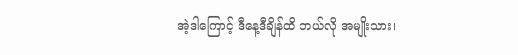အဲ့ဒါကြောင့် ဒီနေ့ဒီချိန်ထိ ဘယ်လို အမျိုးသား၊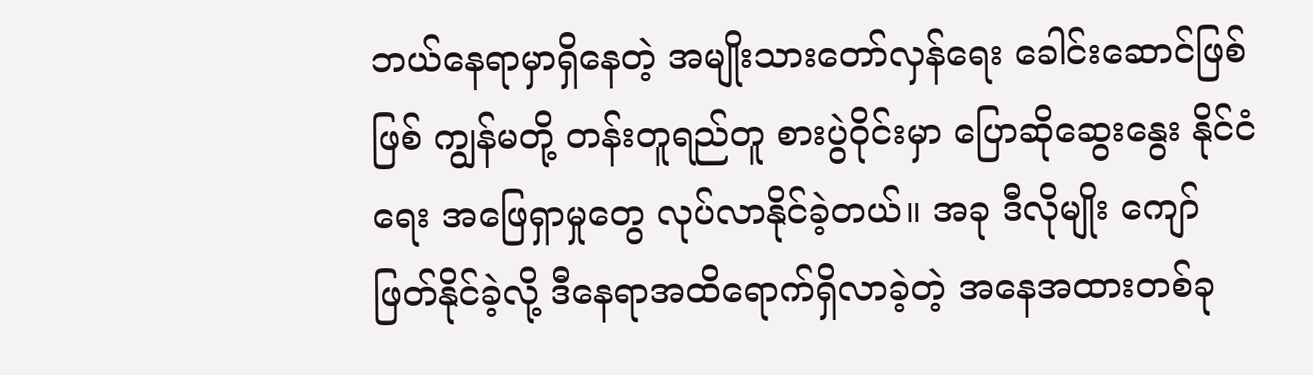ဘယ်နေရာမှာရှိနေတဲ့ အမျိုးသားတော်လှန်ရေး ခေါင်းဆောင်ဖြစ်ဖြစ် ကျွန်မတို့ တန်းတူရည်တူ စားပွဲဝိုင်းမှာ ပြောဆိုဆွေးနွေး နိုင်ငံရေး အဖြေရှာမှုတွေ လုပ်လာနိုင်ခဲ့တယ်။ အခု ဒီလိုမျိုး ကျော်ဖြတ်နိုင်ခဲ့လို့ ဒီနေရာအထိ‌ရောက်ရှိလာခဲ့တဲ့ အနေအထားတစ်ခု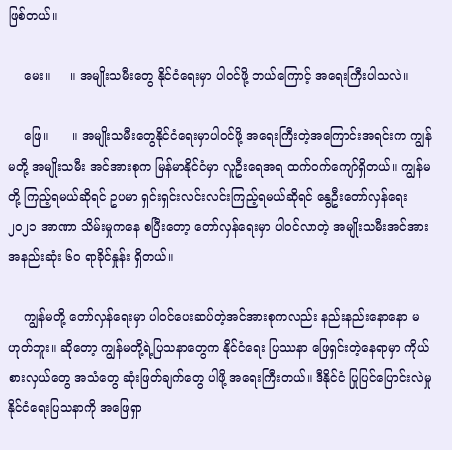ဖြစ်တယ်။

    မေး။     ။ အမျိုးသမီးတွေ နိုင်ငံရေးမှာ ပါဝင်ဖို့ ဘယ်ကြောင့် အရေးကြီးပါသလဲ။

    ဖြေ။      ။ အမျိုးသမီးတွေနိုင်ငံရေးမှာပါဝင်ဖို့ အရေးကြီးတဲ့အကြောင်းအရင်းက ကျွန်မတို့ အမျိုးသမီး အင်အားစုက မြန်မာနိုင်ငံမှာ လူဦးရေအရ ထက်ဝက်ကျော်ရှိတယ်။ ကျွန်မတို့ ကြည့်ရမယ်ဆိုရင် ဥပမာ ရှင်းရှင်းလင်းလင်းကြည့်ရမယ်ဆိုရင် နွေဦးတော်လှန်ရေး ၂၀၂၁ အာဏာ သိမ်းမှုကနေ စပြီးတော့ တော်လှန်ရေးမှာ ပါဝင်လာတဲ့ အမျိုးသမီးအင်အား အနည်းဆုံး ၆၀ ရာခိုင်နှုန်း ရှိတယ်။

    ကျွန်မတို့ တော်လှန်ရေးမှာ ပါဝင်ပေးဆပ်တဲ့အင်အားစုကလည်း နည်းနည်းနောနော မဟုတ်ဘူး။ ဆိုတော့ ကျွန်မတို့ရဲ့ပြသနာတွေက နိုင်ငံရေး ပြဿနာ ဖြေရှင်းတဲ့နေရာမှာ ကိုယ်စားလှယ်တွေ အသံတွေ ဆုံးဖြတ်ချက်တွေ ပါဖို့ အရေးကြီးတယ်။ ဒီနိုင်ငံ ပြုပြင်ပြောင်းလဲမှု နိုင်ငံရေးပြသနာကို အဖြေရှာ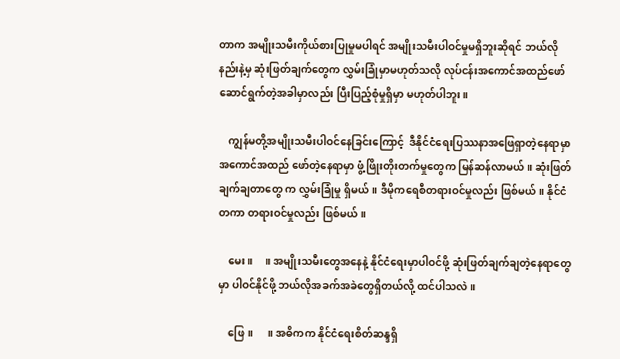တာက အမျိုးသမီးကိုယ်စားပြုမှုမပါရင် အမျိုးသမီးပါဝင်မှုမရှိဘူးဆိုရင် ဘယ်လိုနည်းနဲ့မှ ဆုံးဖြတ်ချက်တွေက လွှမ်းခြုံမှာမဟုတ်သလို လုပ်ငန်းအကောင်အထည်‌ဖော် ဆောင်ရွက်တဲ့အခါမှာလည်း ပြီးပြည့်စုံမှုရှိမှာ မဟုတ်ပါဘူး။

    ကျွန်မတို့အမျိုးသမီးပါဝင်နေခြင်းကြောင့်  ဒီနိုင်ငံရေးပြဿနာအဖြေရှာတဲ့နေရာမှာ အ‌ကောင်အထည် ဖော်တဲ့နေရာမှာ ဖွံ့ဖြိုးတိုးတက်မှုတွေက မြန်ဆန်လာမယ်။ ဆုံးဖြတ်ချက်ချတာတွေ က လွှမ်းခြုံမှု ရှိမယ်။ ဒီမိုကရေစီတရားဝင်မှုလည်း ဖြစ်မယ်။ နိုင်ငံတကာ တရားဝင်မှုလည်း ဖြစ်မယ်။

    မေး။     ။ အမျိုးသမီးတွေအနေနဲ့ နိုင်ငံရေးမှာပါဝင်ဖို့ ဆုံးဖြတ်ချက်ချတဲ့နေရာတွေမှာ ပါဝင်နိုင်ဖို့ ဘယ်လိုအခက်အခဲတွေရှိတယ်လို့ ထင်ပါသလဲ။

    ဖြေ။      ။ အဓိကက နိုင်ငံရေးစိတ်ဆန္ဒရှိ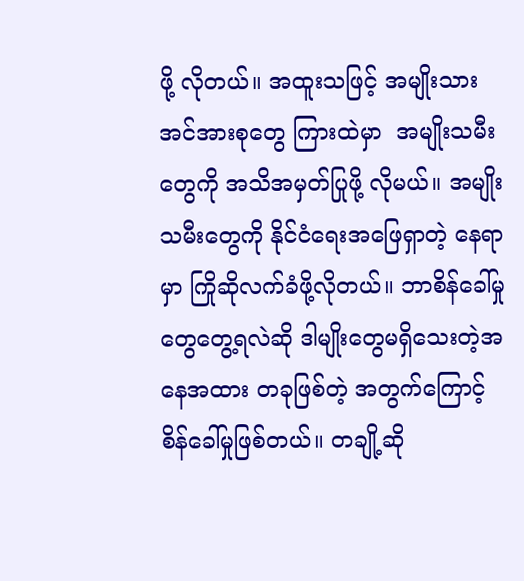ဖို့ လိုတယ်။ အထူးသဖြင့် အမျိုးသားအင်အားစုတွေ ကြားထဲမှာ  အမျိုးသမီးတွေကို အသိအမှတ်ပြုဖို့ လိုမယ်။ အမျိုးသမီးတွေကို နိုင်ငံရေးအဖြေရှာတဲ့ နေရာမှာ ကြိုဆိုလက်ခံဖို့လိုတယ်။ ဘာစိန်ခေါ်မှုတွေတွေ့ရလဲဆို ဒါမျိုးတွေမရှိသေးတဲ့အနေအထား တခုဖြစ်တဲ့ အတွက်ကြောင့် စိန်ခေါ်မှုဖြစ်တယ်။ တချို့ဆို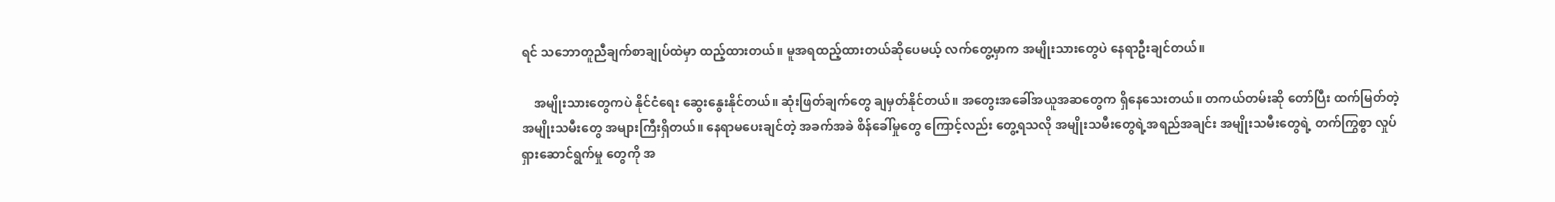ရင် သ‌ဘောတူညီချက်စာချုပ်ထဲမှာ ထည့်ထားတယ်။ မူအရထည့်ထားတယ်ဆိုပေမယ့် လက်တွေ့မှာက အမျိုးသားတွေပဲ နေရာဦးချင်တယ်။

    အမျိုးသားတွေကပဲ နိုင်ငံရေး ဆွေးနွေးနိုင်တယ်။ ဆုံးဖြတ်ချက်တွေ ချမှတ်နိုင်တယ်။ အတွေးအခေါ်အယူအဆတွေက ရှိနေသေးတယ်။ တကယ်တမ်းဆို တော်ပြီး ထက်မြတ်တဲ့ အမျိုးသမီးတွေ အများကြီးရှိတယ်။ နေရာမပေးချင်တဲ့ အခက်အခဲ စိန်‌ခေါ်မှုတွေ ကြောင့်လည်း တွေ့ရသလို အမျိုးသမီးတွေရဲ့အရည်အချင်း အမျိုးသမီးတွေရဲ့ တက်ကြွစွာ လှုပ်ရှားဆောင်ရွက်မှု တွေကို အ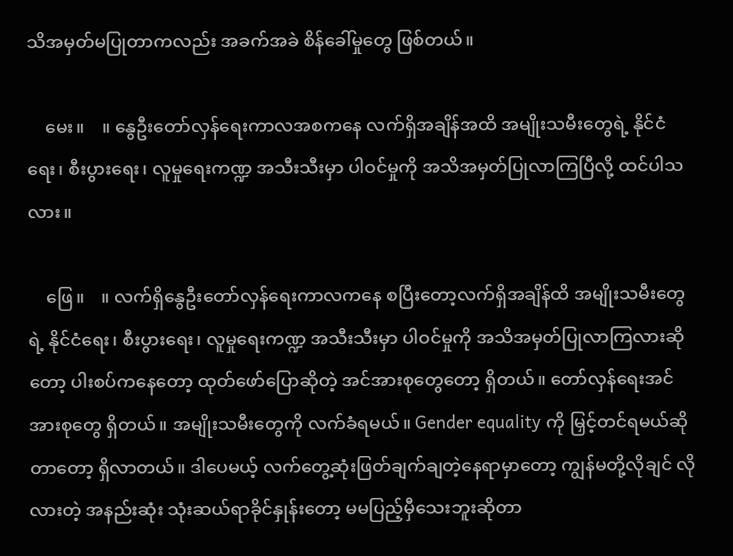သိအမှတ်မပြုတာကလည်း အခက်အခဲ စိန်‌ခေါ်မှုတွေ ဖြစ်တယ်။

    မေး။    ။ နွေဦးတော်လှန်ရေးကာလအစကနေ လက်ရှိအချိန်အထိ အမျိုးသမီးတွေရဲ့ နိုင်ငံရေး၊ စီးပွားရေး၊ လူမှုရေးကဏ္ဍ အသီးသီးမှာ ပါဝင်မှုကို အသိအမှတ်ပြုလာကြပြီလို့ ထင်ပါသလား။

    ဖြေ။    ။ လက်ရှိနွေဦးတော်လှန်ရေးကာလကနေ စပြီးတော့လက်ရှိအချိန်ထိ အမျိုးသမီးတွေရဲ့ နိုင်ငံရေး၊ စီးပွားရေး၊ လူမှုရေးကဏ္ဍ အသီးသီးမှာ ပါဝင်မှုကို အသိအမှတ်ပြုလာကြလားဆိုတော့ ပါးစပ်ကနေတော့ ထုတ်ဖော်ပြောဆိုတဲ့ အင်အားစုတွေ‌တော့ ရှိတယ်။ တော်လှန်ရေးအင်အားစုတွေ ရှိတယ်။ အမျိုးသမီးတွေကို လက်ခံရမယ်။ Gender equality ကို မြှင့်တင်ရမယ်ဆိုတာတော့ ရှိလာတယ်။ ဒါပေမယ့် လက်တွေ့ဆုံးဖြတ်ချက်ချတဲ့နေရာမှာတော့ ကျွန်မတို့လိုချင် လိုလားတဲ့ အနည်းဆုံး သုံးဆယ်ရာခိုင်နှုန်း‌တော့ မမပြည့်မှီသေးဘူးဆိုတာ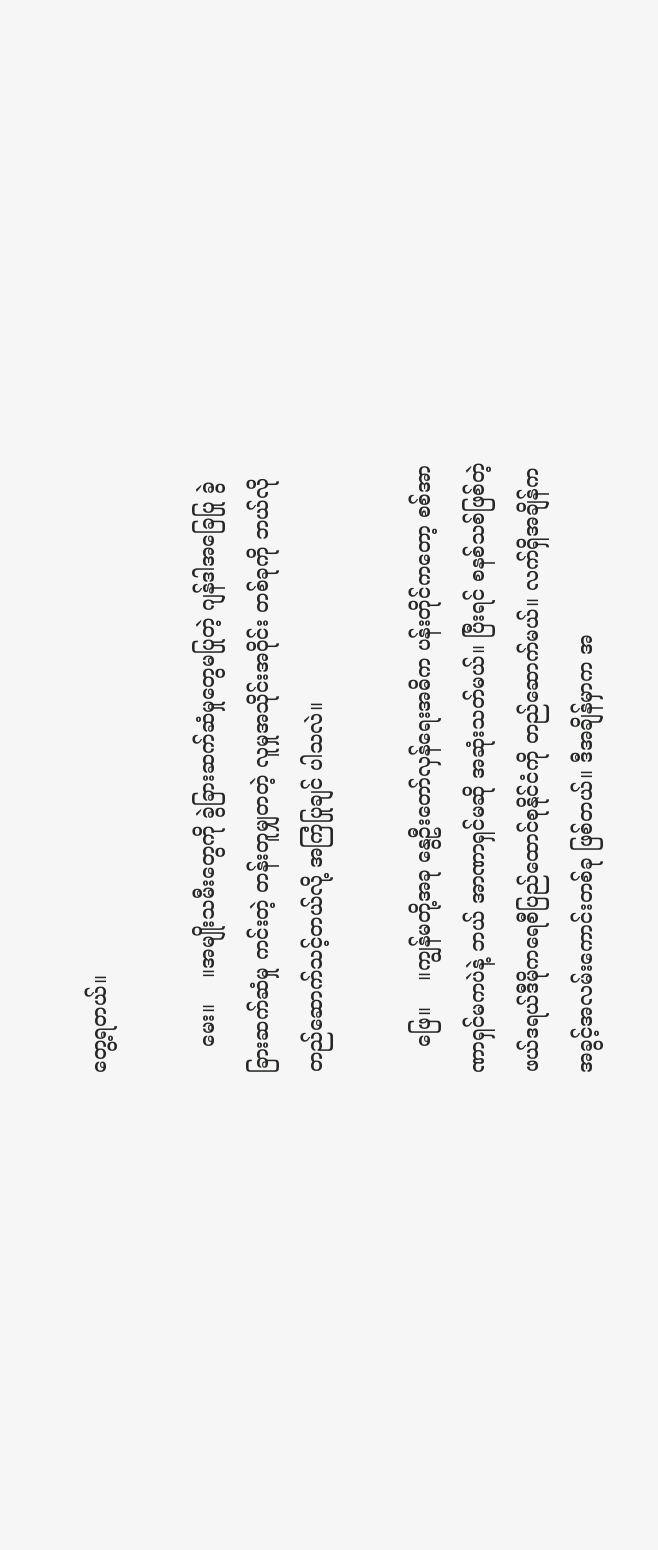တွေ့ရတယ်။

    မေး။    ။အမျိုးသမီးတွေကို ခွဲခြားဆက်ဆံမှုတွေမပြုတဲ့ ဂျန်ဒါအခြေပြု ခွဲခြားဆက်ဆံမှု ကင်းတဲ့ တန်းတူမျှတတဲ့ လူမှုအသိုင်းအဝိုင်း တစ်ခုကို ဘယ်လိုတည်ဆောက်သင့်တယ်လို့ အကြံပြုချင် ပါသလဲ။

    ဖြေ။    ။ကျွန်မတို့အခု နွေဦးတော်လှန်ရေးအဓိက ပန်းတိုင်ကတော့ စစ်အာဏာရှင်မကပဲနဲ့ ဘယ် အာဏာရှင်မဆို အဆုံးသတ်မယ်။ ပြီးရင် စနစ်သစ်ဖြစ်တဲ့ ဖယ်ဒရယ်ဒီမိုကရေစီပြည်ထောင်စုနိုင်ငံကို တည်ဆောက်မယ်။ လက်ရှိအချိန်က အခွင့်အလမ်းကောင်းတစ်ခု ဖြစ်တယ်။ ဒီအချိန်မှာက အ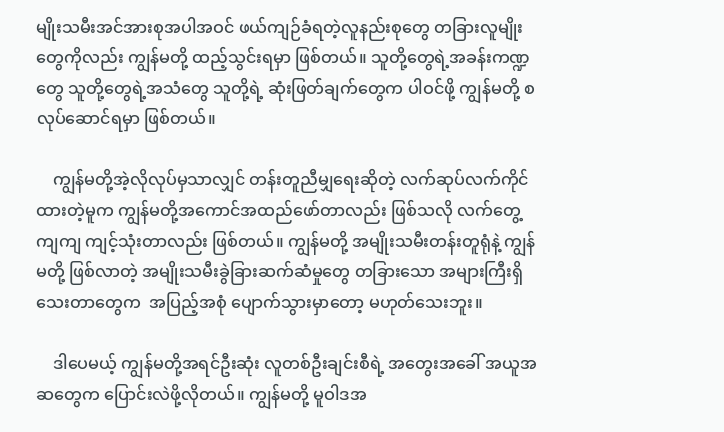မျိုးသမီးအင်အားစုအပါအဝင် ဖယ်ကျဉ်ခံရတဲ့လူနည်းစုတွေ တခြားလူမျိုးတွေကိုလည်း ကျွန်မတို့ ထည့်သွင်းရမှာ ဖြစ်တယ်။ သူတို့တွေရဲ့အခန်းကဏ္ဍတွေ သူတို့တွေရဲ့အသံတွေ သူတို့ရဲ့ ဆုံးဖြတ်ချက်တွေက ပါဝင်ဖို့ ကျွန်မတို့ စလုပ်ဆောင်ရမှာ ဖြစ်တယ်။

    ကျွန်မတို့အဲ့လိုလုပ်မှသာလျှင် တန်းတူညီမျှ‌ရေးဆိုတဲ့ လက်ဆုပ်လက်ကိုင်ထားတဲ့မူက ကျွန်မတို့အကောင်အထည်ဖော်တာလည်း ဖြစ်သလို လက်တွေ့ ကျကျ ကျင့်သုံးတာလည်း ဖြစ်တယ်။ ကျွန်မတို့ အမျိုးသမီးတန်းတူရုံနဲ့ ကျွန်မတို့ ဖြစ်လာတဲ့ အမျိုးသမီးခွဲခြားဆက်ဆံမှုတွေ တခြားသော အများကြီးရှိသေးတာတွေက  အပြည့်အစုံ ပျောက်သွားမှာတော့ မဟုတ်သေးဘူး။

    ဒါပေမယ့် ကျွန်မတို့အရင်ဦးဆုံး လူတစ်ဦးချင်းစီရဲ့ အတွေးအခေါ် အယူအဆတွေက ပြောင်းလဲဖို့လိုတယ်။ ကျွန်မတို့ မူဝါဒအ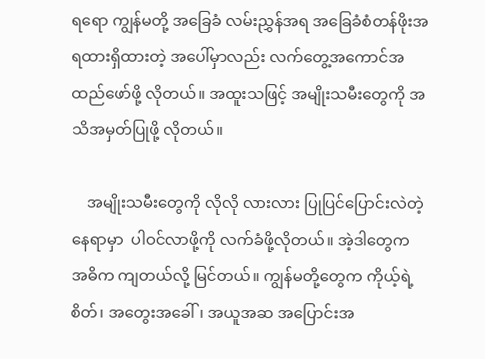ရ‌ရော ကျွန်မတို့ အခြေခံ လမ်းညွှန်အရ အခြေခံစံတန်ဖိုးအရထားရှိထားတဲ့ အ‌ပေါ်မှာလည်း လက်တွေ့အကောင်အထည်ဖော်ဖို့ လိုတယ်။ အထူးသဖြင့် အမျိုးသမီးတွေကို အသိအမှတ်ပြုဖို့ လိုတယ်။

    အမျိုးသမီးတွေကို လိုလို လားလား ပြုပြင်ပြောင်းလဲတဲ့ နေရာမှာ  ပါဝင်လာဖို့ကို လက်ခံဖို့လိုတယ်။ အဲ့ဒါတွေက အဓိက ကျတယ်လို့ မြင်တယ်။ ကျွန်မတို့တွေက ကိုယ့်ရဲ့စိတ်၊ အတွေးအခေါ်၊ အယူအဆ အပြောင်းအ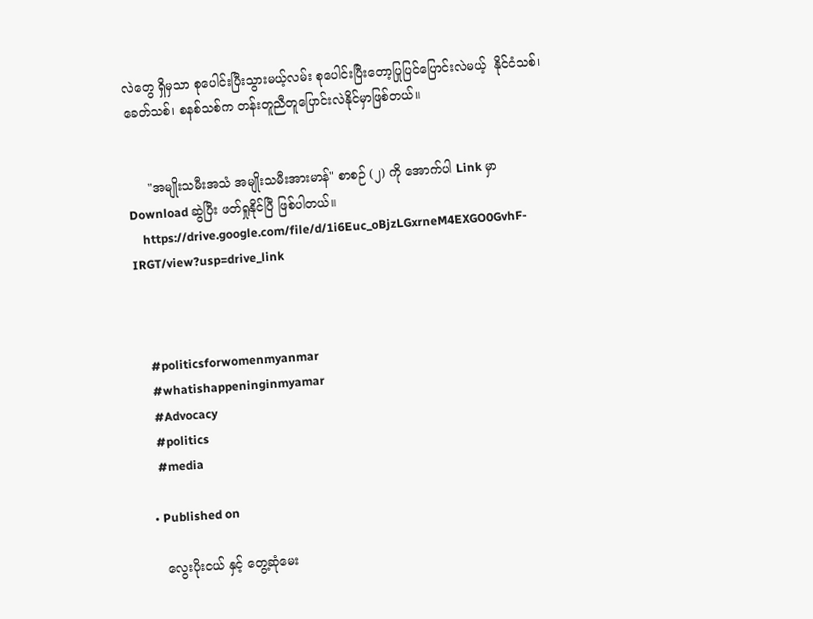လဲတွေ ရှိမှသာ စုပေါင်းပြီးသွားမယ့်လမ်း စုပေါင်းပြီးတော့ပြုပြင်ပြောင်းလဲမယ့်  နိုင်ငံသစ်၊ ခေတ်သစ်၊ စနစ်သစ်က တန်းတူညီတူပြောင်းလဲနိုင်မှာဖြစ်တယ်။


     "အမျိုးသမီးအသံ အမျိုးသမီးအားမာန်" စာစဉ် (၂) ကို အောက်ပါ Link မှာ Download ဆွဲပြီး ဖတ်ရှုနိုင်ပြီ ဖြစ်ပါတယ်။
    https://drive.google.com/file/d/1i6Euc_oBjzLGxrneM4EXGO0GvhF-IRGT/view?usp=drive_link



    #politicsforwomenmyanmar
    #whatishappeninginmyamar
    #Advocacy
    #politics
    #media

  • Published on

    လွေးပိုးငယ် နှင့် တွေ့ဆုံမေး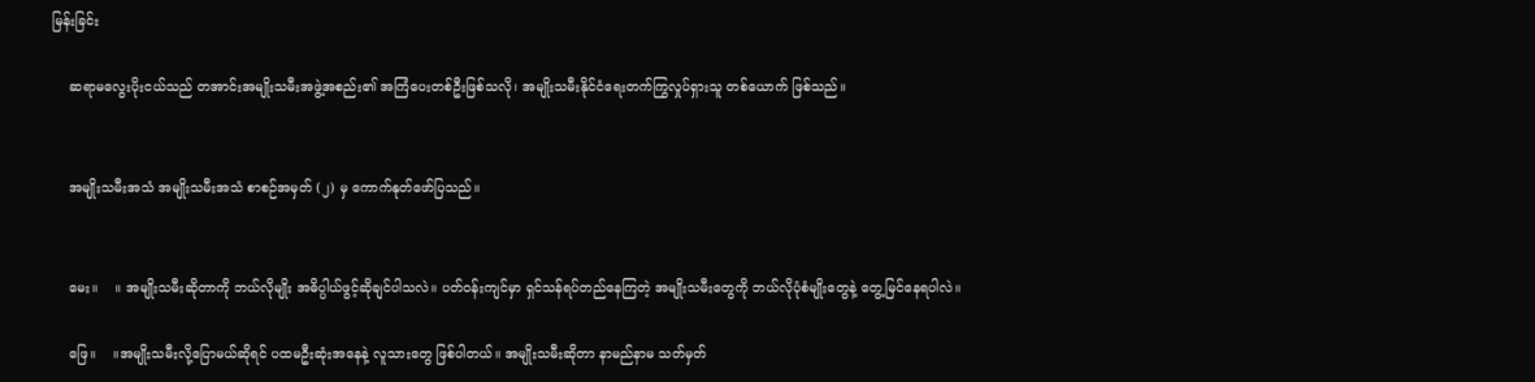မြန်းခြင်း

    ဆရာမလွေးပိုးငယ်သည် တအာင်းအမျိုးသမီးအဖွဲ့အစည်း၏ အကြံပေးတစ်ဦးဖြစ်သလို၊ အမျိုးသမီးနိုင်ငံရေးတက်ကြွလှုပ်ရှားသူ တစ်ယောက် ဖြစ်သည်။


    အမျိုးသမီးအသံ အမျိုးသမီးအသံ စာစဉ်အမှတ် (၂) မှ ကောက်နုတ်ဖော်ပြသည်။


    မေး။    ။ အမျိုးသမီးဆိုတာကို ဘယ်လိုမျိုး အဓိပ္ပါယ်ဖွင့်ဆိုချင်ပါသလဲ။ ပတ်ဝန်းကျင်မှာ ရှင်သန်ရပ်တည်နေကြတဲ့ အမျိုးသမီးတွေကို ဘယ်လိုပုံစံမျိုးတွေနဲ့ တွေ့မြင်နေရပါလဲ။

    ဖြေ။    ။အမျိုးသမီးလို့ပြောမယ်ဆိုရင် ပထမဦးဆုံးအနေနဲ့ လူသားတွေ ဖြစ်ပါတယ်။ အမျိုးသမီးဆိုတာ နာမည်နာမ သတ်မှတ်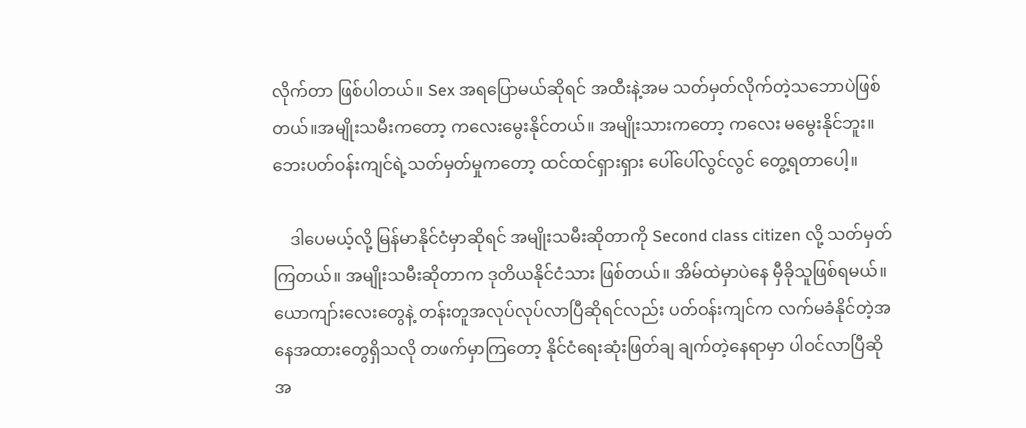လိုက်တာ ဖြစ်ပါတယ်။ Sex အရပြောမယ်ဆိုရင် အထီးနဲ့အမ သတ်မှတ်လိုက်တဲ့သဘောပဲဖြစ်တယ်။အမျိုးသမီးကတော့ ကလေးမွေးနိုင်တယ်။ အမျိုးသားကတော့ ကလေး မမွေးနိုင်ဘူး။ ဘေးပတ်ဝန်းကျင်ရဲ့သတ်မှတ်မှုကတော့ ထင်ထင်ရှားရှား ပေါ်ပေါ်လွင်လွင် တွေ့ရတာပေါ့။

    ဒါပေမယ့်လို့ မြန်မာနိုင်ငံမှာဆိုရင် အမျိုးသမီးဆိုတာကို Second class citizen လို့ သတ်မှတ်ကြတယ်။ အမျိုးသမီးဆိုတာက ဒုတိယနိုင်ငံသား ဖြစ်တယ်။ အိမ်ထဲမှာပဲနေ မှီခိုသူဖြစ်ရမယ်။ ယောကျာ်းလေးတွေနဲ့ တန်းတူအလုပ်လုပ်လာပြီဆိုရင်လည်း ပတ်ဝန်းကျင်က လက်မခံနိုင်တဲ့အနေအထားတွေရှိသလို တဖက်မှာကြတော့ နိုင်ငံရေးဆုံးဖြတ်ချ ချက်တဲ့နေရာမှာ ပါဝင်လာပြီဆို အ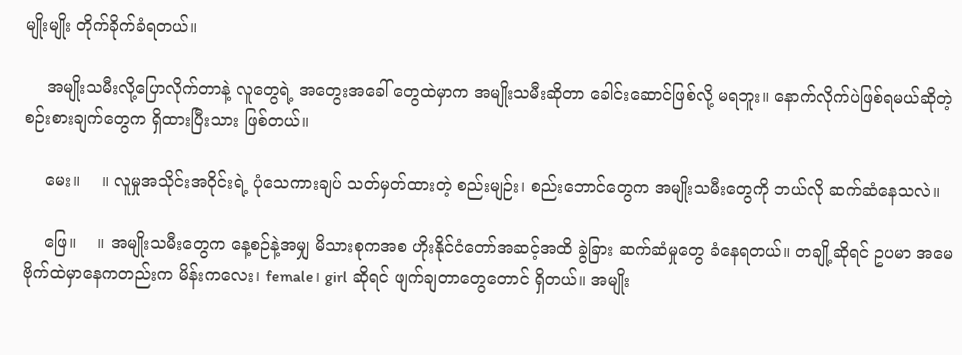မျိုးမျိုး တိုက်ခိုက်ခံရတယ်။

    အမျိုးသမီးလို့ပြောလိုက်တာနဲ့ လူတွေရဲ့ အတွေးအခေါ် တွေထဲမှာက အမျိုးသမီးဆိုတာ ခေါင်းဆောင်ဖြစ်လို့ မရဘူး။ နောက်လိုက်ပဲဖြစ်ရမယ်ဆိုတဲ့ စဉ်းစားချက်တွေက ရှိထားပြီးသား ဖြစ်တယ်။

    မေး။    ။ လူမှုအသိုင်းအဝိုင်းရဲ့ ပုံသေကားချပ် သတ်မှတ်ထားတဲ့ စည်းမျဉ်း၊ စည်းဘောင်တွေက အမျိုးသမီးတွေကို ဘယ်လို ဆက်ဆံနေသလဲ။

    ဖြေ။    ။ အမျိုးသမီးတွေက နေ့စဉ်နဲ့အမျှ မိသားစုကအစ ဟိုးနိုင်ငံတော်အဆင့်အထိ ခွဲခြား ဆက်ဆံမှုတွေ ခံနေရတယ်။ တချို့ဆိုရင် ဥပမာ အမေဗိုက်ထဲမှာနေကတည်းက မိန်းကလေး၊ female၊ girl ဆိုရင် ဖျက်ချတာတွေတောင် ရှိတယ်။ အမျိုး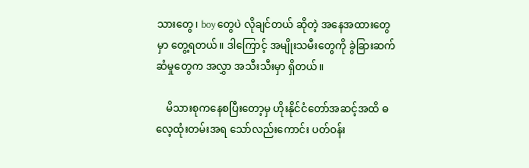သားတွေ၊ boy တွေပဲ လိုချင်တယ် ဆိုတဲ့ အနေအထားတွေမှာ တွေ့ရတယ်။ ဒါကြောင့် အမျိုးသမီးတွေကို ခွဲခြားဆက်ဆံမှုတွေက အလွှာ အသီးသီးမှာ ရှိတယ်။

    မိသားစုကနေစပြီးတော့မှ ဟိုးနိုင်ငံတော်အဆင့်အထိ ဓလေ့ထုံးတမ်းအရ သော်လည်းကောင်း ပတ်ဝန်း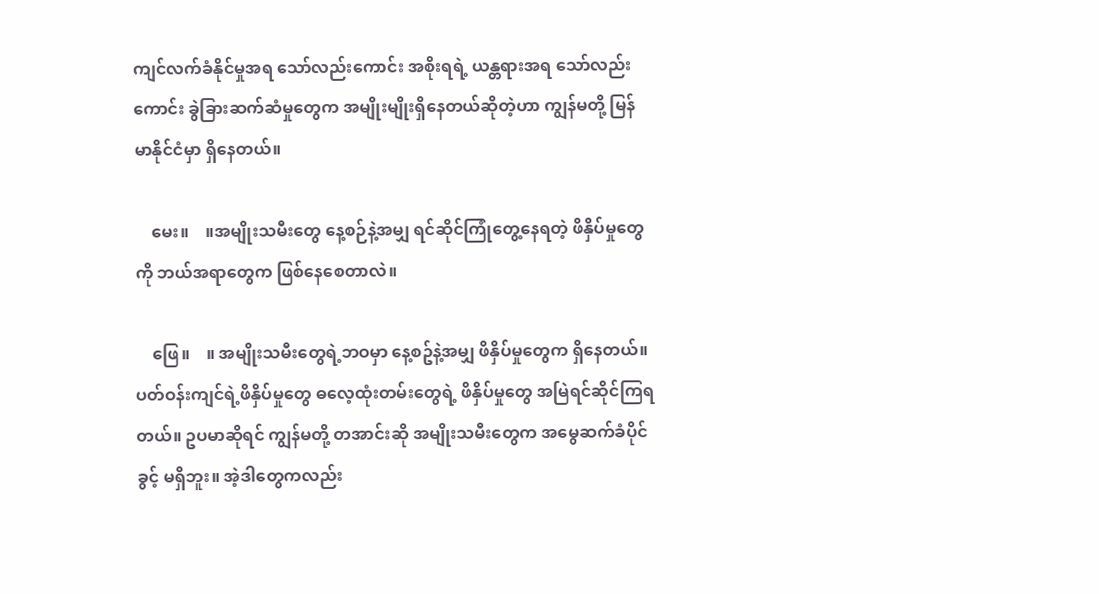ကျင်လက်ခံနိုင်မှုအရ သော်လည်းကောင်း အစိုးရရဲ့ ယန္တရားအရ သော်လည်းကောင်း ခွဲခြားဆက်ဆံမှုတွေက အမျိုးမျိုးရှိနေတယ်ဆိုတဲ့ဟာ ကျွန်မတို့ မြန်မာနိုင်ငံမှာ ရှိနေတယ်။

    မေး။    ။အမျိုးသမီးတွေ နေ့စဉ်နဲ့အမျှ ရင်ဆိုင်ကြုံတွေ့နေရတဲ့ ဖိနှိပ်မှုတွေကို ဘယ်အရာတွေက ဖြစ်နေစေတာလဲ။

    ဖြေ။    ။ အမျိုးသမီးတွေရဲ့ဘဝမှာ နေ့စဥ်နဲ့အမျှ ဖိနှိပ်မှုတွေက ရှိနေတယ်။ ပတ်ဝန်းကျင်ရဲ့ဖိနှိပ်မှုတွေ ဓလေ့ထုံးတမ်းတွေရဲ့ ဖိနှိပ်မှုတွေ အမြဲရင်ဆိုင်ကြရတယ်။ ဥပမာဆိုရင် ကျွန်မတို့ တအာင်းဆို အမျိုးသမီးတွေက အမွေဆက်ခံပိုင်ခွင့် မရှိဘူး။ အဲ့ဒါတွေကလည်း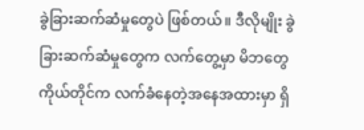ခွဲခြားဆက်ဆံမှုတွေပဲ ဖြစ်တယ်။ ဒီလိုမျိုး ခွဲခြားဆက်ဆံမှုတွေက လက်တွေ့မှာ မိဘတွေကိုယ်တိုင်က လက်ခံနေတဲ့အနေအထားမှာ ရှိ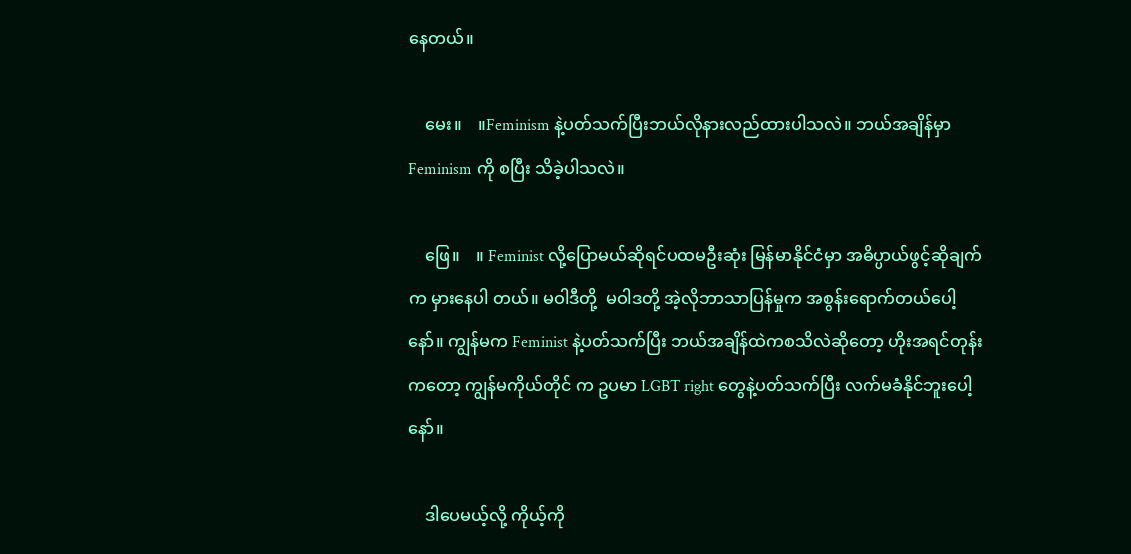နေတယ်။

    မေး။    ။Feminism နဲ့ပတ်သက်ပြီးဘယ်လိုနားလည်ထားပါသလဲ။ ဘယ်အချိန်မှာ Feminism ကို စပြီး သိခဲ့ပါသလဲ။

    ဖြေ။    ။ Feminist လို့ပြောမယ်ဆိုရင်ပထမဦးဆုံး မြန်မာနိုင်ငံမှာ အဓိပ္ပာယ်ဖွင့်ဆိုချက်က မှားနေပါ တယ်။ မဝါဒီတို့  မဝါဒတို့ အဲ့လိုဘာသာပြန်မှုက အစွန်းရောက်တယ်ပေါ့နော်။ ကျွန်မက Feminist နဲ့ပတ်သက်ပြီး ဘယ်အချိန်ထဲကစသိလဲဆိုတော့ ဟိုးအရင်တုန်းကတော့ ကျွန်မကိုယ်တိုင် က ဥပမာ LGBT right တွေနဲ့ပတ်သက်ပြီး လက်မခံနိုင်ဘူးပေါ့နော်။

    ဒါပေမယ့်လို့ ကိုယ့်ကို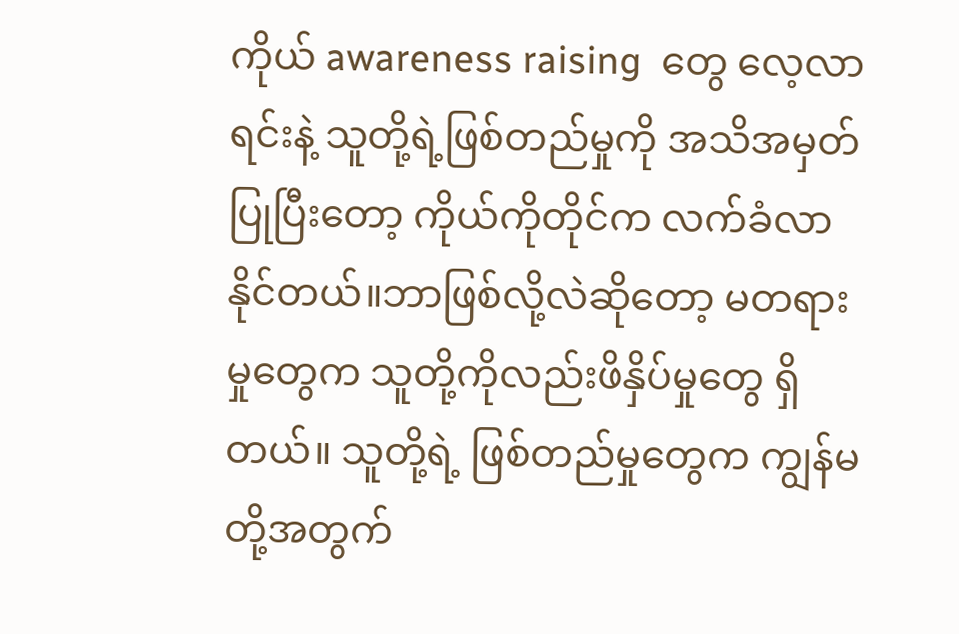ကိုယ် awareness raising  တွေ လေ့လာရင်းနဲ့ သူတို့ရဲ့ဖြစ်တည်မှုကို အသိအမှတ်ပြုပြီးတော့ ကိုယ်ကိုတိုင်က လက်ခံလာနိုင်တယ်။ဘာဖြစ်လို့လဲဆိုတော့ မတရားမှုတွေက သူတို့ကိုလည်းဖိနှိပ်မှုတွေ ရှိတယ်။ သူတို့ရဲ့ ဖြစ်တည်မှုတွေက ကျွန်မတို့အတွက်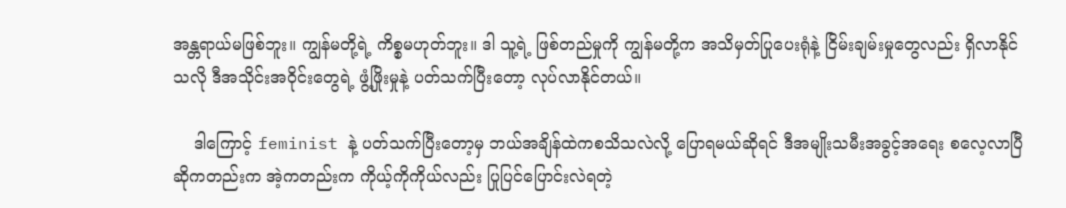အန္တရာယ်မဖြစ်ဘူး။ ကျွန်မတို့ရဲ့ ကိစ္စမဟုတ်ဘူး။ ဒါ သူ့ရဲ့ ဖြစ်တည်မှုကို ကျွန်မတို့က အသိမှတ်ပြုပေးရုံနဲ့ ငြိမ်းချမ်းမှုတွေလည်း ရှိလာနိုင်သလို ဒီအသိုင်းအဝိုင်းတွေရဲ့ ဖွံ့ဖြိုးမှုနဲ့ ပတ်သက်ပြီးတော့ လုပ်လာနိုင်တယ်။

    ဒါကြောင့် feminist နဲ့ ပတ်သက်ပြီးတော့မှ ဘယ်အချိန်ထဲကစသိသလဲလို့ ပြောရမယ်ဆိုရင် ဒီအမျိုးသမီးအခွင့်အရေး စလေ့လာပြီဆိုကတည်းက အဲ့ကတည်းက ကိုယ့်ကိုကိုယ်လည်း ပြုပြင်ပြောင်းလဲရတဲ့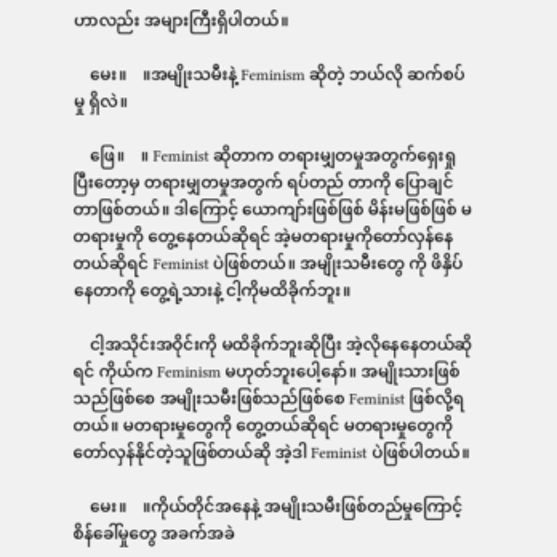ဟာလည်း အများကြီးရှိပါတယ်။

    မေး။    ။အမျိုးသမီးနဲ့ Feminism ဆိုတဲ့ ဘယ်လို ဆက်စပ်မှု ရှိလဲ။

    ဖြေ။    ။ Feminist ဆိုတာက တရားမျှတမှုအတွက်ရှေးရှုပြီးတော့မှ တရားမျှတမှုအတွက် ရပ်တည် တာကို ပြောချင်တာဖြစ်တယ်။ ဒါကြောင့် ယောကျာ်းဖြစ်ဖြစ် မိန်းမဖြစ်ဖြစ် မတရားမှုကို တွေ့နေတယ်ဆိုရင် အဲ့မတရားမှုကိုတော်လှန်နေတယ်ဆိုရင် Feminist ပဲဖြစ်တယ်။ အမျိုးသမီးတွေ ကို ဖိနှိပ်နေတာကို တွေ့ရဲ့သားနဲ့ ငါ့ကိုမထိခိုက်ဘူး။

    ငါ့အသိုင်းအဝိုင်းကို မထိခိုက်ဘူးဆိုပြီး အဲ့လိုနေနေတယ်ဆိုရင် ကိုယ်က Feminism မဟုတ်ဘူးပေါ့နော်။ အမျိုးသားဖြစ်သည်ဖြစ်စေ အမျိုးသမီးဖြစ်သည်ဖြစ်စေ Feminist ဖြစ်လို့ရတယ်။ မတရားမှုတွေကို တွေ့တယ်ဆိုရင် မတရားမှုတွေကို တော်လှန်နိုင်တဲ့သူဖြစ်တယ်ဆို အဲ့ဒါ Feminist ပဲဖြစ်ပါတယ်။

    မေး။    ။ကိုယ်တိုင်အနေနဲ့ အမျိုးသမီးဖြစ်တည်မှုကြောင့် စိန်ခေါ်မှုတွေ အခက်အခဲ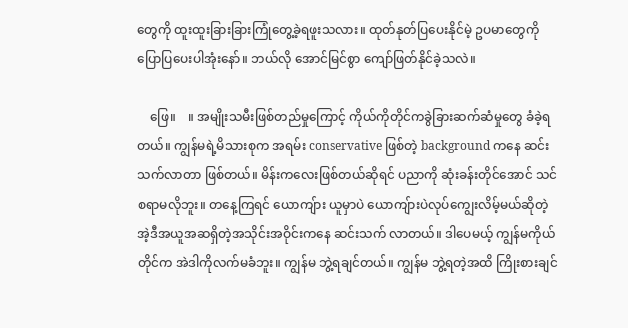တွေကို ထူးထူးခြားခြားကြုံတွေ့ခဲ့ရဖူးသလား။ ထုတ်နုတ်ပြပေးနိုင်မဲ့ ဥပမာတွေကို ပြောပြပေးပါအုံးနော်။ ဘယ်လို အောင်မြင်စွာ ကျော်ဖြတ်နိုင်ခဲ့သလဲ။

    ဖြေ။    ။ အမျိုးသမီးဖြစ်တည်မှုကြောင့် ကိုယ်ကိုတိုင်ကခွဲခြားဆက်ဆံမှုတွေ ခံခဲ့ရတယ်။ ကျွန်မရဲ့မိသားစုက အရမ်း conservative ဖြစ်တဲ့ background ကနေ ဆင်းသက်လာတာ ဖြစ်တယ်။ မိန်းကလေးဖြစ်တယ်ဆိုရင် ပညာကို ဆုံးခန်းတိုင်အောင် သင်စရာမလိုဘူး။ တနေ့ကြရင် ယောကျ်ား ယူမှာပဲ ယောကျ်ားပဲလုပ်ကျွေးလိမ့်မယ်ဆိုတဲ့ အဲ့ဒီအယူအဆရှိတဲ့အသိုင်းအဝိုင်းကနေ ဆင်းသက် လာတယ်။ ဒါပေမယ့် ကျွန်မကိုယ်တိုင်က အဲဒါကိုလက်မခံဘူး။ ကျွန်မ ဘွဲ့ရချင်တယ်။ ကျွန်မ ဘွဲ့ရတဲ့အထိ ကြိုးစားချင်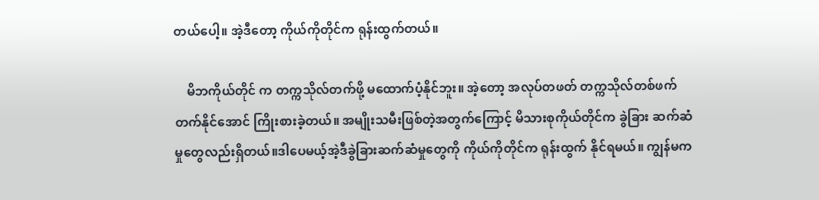တယ်ပေါ့။ အဲ့ဒီတော့ ကိုယ်ကိုတိုင်က ရုန်းထွက်တယ်။

    မိဘကိုယ်တိုင် က တက္ကသိုလ်တက်ဖို့ မထောက်ပံ့နိုင်ဘူး။ အဲ့တော့ အလုပ်တဖတ် တက္ကသိုလ်တစ်ဖက် တက်နိုင်အောင် ကြိုးစားခဲ့တယ်။ အမျိုးသမီးဖြစ်တဲ့အတွက်ကြောင့် မိသားစုကိုယ်တိုင်က ခွဲခြား ဆက်ဆံမှုတွေလည်းရှိတယ်။ဒါပေမယ့်အဲ့ဒီခွဲခြားဆက်ဆံမှုတွေကို ကိုယ်ကိုတိုင်က ရုန်းထွက် နိုင်ရမယ်။ ကျွန်မက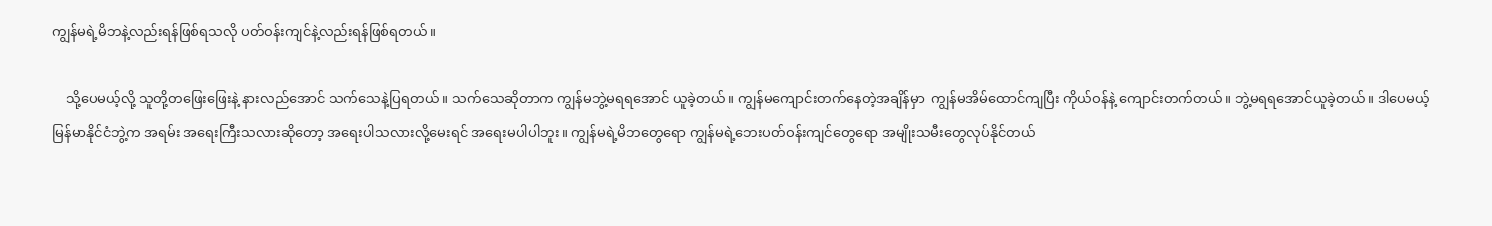ကျွန်မရဲ့မိဘနဲ့လည်းရန်ဖြစ်ရသလို ပတ်ဝန်းကျင်နဲ့လည်းရန်ဖြစ်ရတယ်။

    သို့ပေမယ့်လို့ သူတို့တဖြေးဖြေးနဲ့ နားလည်အောင် သက်သေနဲ့ပြရတယ်။ သက်သေဆိုတာက ကျွန်မဘွဲ့မရရအောင် ယူခဲ့တယ်။ ကျွန်မကျောင်းတက်နေတဲ့အချိန်မှာ  ကျွန်မအိမ်ထောင်ကျပြီး ကိုယ်ဝန်နဲ့ ကျောင်းတက်တယ်။ ဘွဲ့မရရအောင်ယူခဲ့တယ်။ ဒါပေမယ့် မြန်မာနိုင်ငံဘွဲ့က အရမ်း အရေးကြီးသလားဆိုတော့ အရေးပါသလားလို့မေးရင် အရေးမပါပါဘူး။ ကျွန်မရဲ့မိဘတွေရော ကျွန်မရဲ့ဘေးပတ်ဝန်းကျင်တွေရော အမျိုးသမီးတွေလုပ်နိုင်တယ်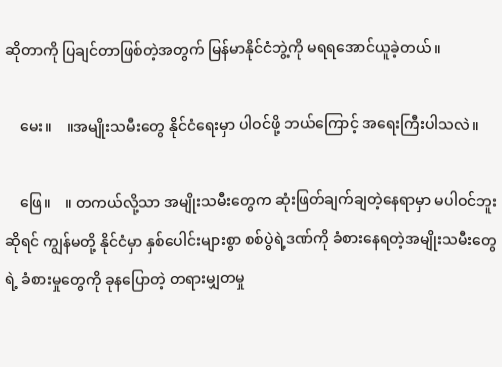ဆိုတာကို ပြချင်တာဖြစ်တဲ့အတွက် မြန်မာနိုင်ငံဘွဲ့ကို မရရအောင်ယူခဲ့တယ်။

    မေး။    ။အမျိုးသမီးတွေ နိုင်ငံရေးမှာ ပါဝင်ဖို့ ဘယ်ကြောင့် အရေးကြီးပါသလဲ။

    ဖြေ။    ။ တကယ်လို့သာ အမျိုးသမီးတွေက ဆုံးဖြတ်ချက်ချတဲ့နေရာမှာ မပါဝင်ဘူးဆိုရင် ကျွန်မတို့ နိုင်ငံမှာ နှစ်ပေါင်းများစွာ စစ်ပွဲရဲ့ဒဏ်ကို ခံစားနေရတဲ့အမျိုးသမီးတွေရဲ့ ခံစားမှုတွေကို ခုနပြောတဲ့ တရားမျှတမှု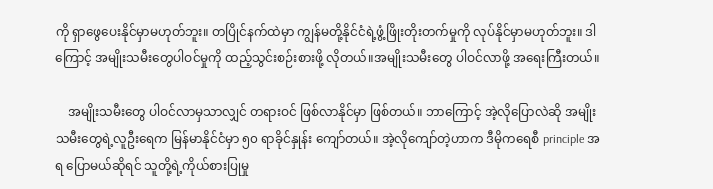ကို ရှာဖွေပေးနိုင်မှာမဟုတ်ဘူး။ တပြိုင်နက်ထဲမှာ ကျွန်မတို့နိုင်ငံရဲ့ဖွံ့ဖြိုးတိုးတက်မှုကို လုပ်နိုင်မှာမဟုတ်ဘူး။ ဒါကြောင့် အမျိုးသမီးတွေပါဝင်မှုကို ထည့်သွင်းစဉ်းစားဖို့ လိုတယ်။အမျိုးသမီးတွေ ပါဝင်လာဖို့ အရေးကြီးတယ်။

    အမျိုးသမီးတွေ ပါဝင်လာမှသာလျှင် တရားဝင် ဖြစ်လာနိုင်မှာ ဖြစ်တယ်။ ဘာကြောင့် အဲ့လိုပြောလဲဆို အမျိုးသမီးတွေရဲ့လူဦးရေက မြန်မာနိုင်ငံမှာ ၅၀ ရာခိုင်နှုန်း ကျော်တယ်။ အဲ့လိုကျော်တဲ့ဟာက ဒီမိုကရေစီ principle အရ ပြောမယ်ဆိုရင် သူတို့ရဲ့ကိုယ်စားပြုမှု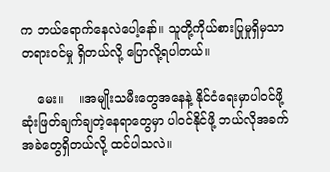က ဘယ်‌ရောက်နေလဲပေါ့နော်။ သူတို့ကိုယ်စားပြုမှုရှိမှသာ တရားဝင်မှု ရှိတယ်လို့ ပြောလို့ရပါတယ်။

    မေး။    ။အမျိုးသမီးတွေအနေနဲ့ နိုင်ငံရေးမှာပါဝင်ဖို့ ဆုံးဖြတ်ချက်ချတဲ့နေရာတွေမှာ ပါဝင်နိုင်ဖို့ ဘယ်လိုအခက်အခဲတွေရှိတယ်လို့ ထင်ပါသလဲ။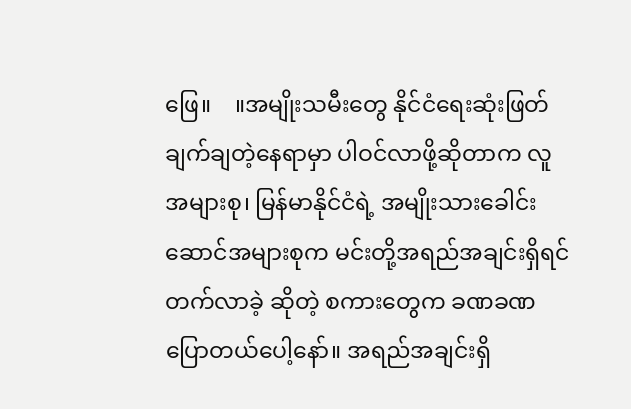ဖြေ။    ။အမျိုးသမီးတွေ နိုင်ငံရေးဆုံးဖြတ်ချက်ချတဲ့နေရာမှာ ပါဝင်လာဖို့ဆိုတာက လူအများစု၊ မြန်မာနိုင်ငံရဲ့ အမျိုးသားခေါင်းဆောင်အများစုက မင်းတို့အရည်အချင်းရှိရင် တက်လာခဲ့ ဆိုတဲ့ စကားတွေက ခဏခဏပြောတယ်ပေါ့နော်။ အရည်အချင်းရှိ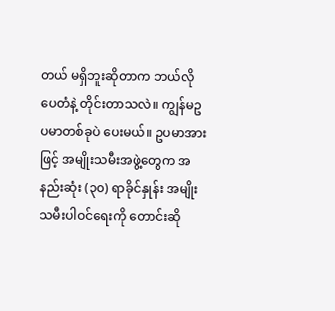တယ် မရှိဘူးဆိုတာက ဘယ်လိုပေတံနဲ့ တိုင်းတာသလဲ။ ကျွန်မဥပမာတစ်ခုပဲ ပေးမယ်။ ဥပမာအားဖြင့် အမျိုးသမီးအဖွဲ့တွေက အနည်းဆုံး (၃၀) ရာခိုင်နှုန်း အမျိုးသမီးပါဝင်ရေးကို တောင်းဆို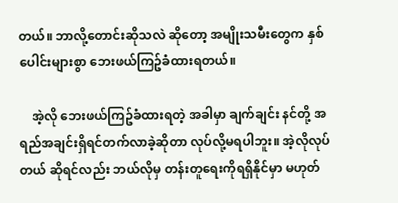တယ်။ ဘာလို့တောင်းဆိုသလဲ ဆိုတော့ အမျိုးသမီးတွေက နှစ်ပေါင်းများစွာ ဘေးဖယ်ကြဥ်ခံထားရတယ်။

    အဲ့လို ဘေးဖယ်ကြဥ်ခံထားရတဲ့ အခါမှာ ချက်ချင်း နင်တို့ အရည်အချင်းရှိရင်တက်လာခဲ့ဆိုတာ လုပ်လို့မရပါဘူး။ အဲ့လိုလုပ်တယ် ဆိုရင်လည်း ဘယ်လိုမှ တန်းတူရေးကိုရရှိနိုင်မှာ မဟုတ်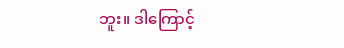ဘူး။ ဒါကြောင့်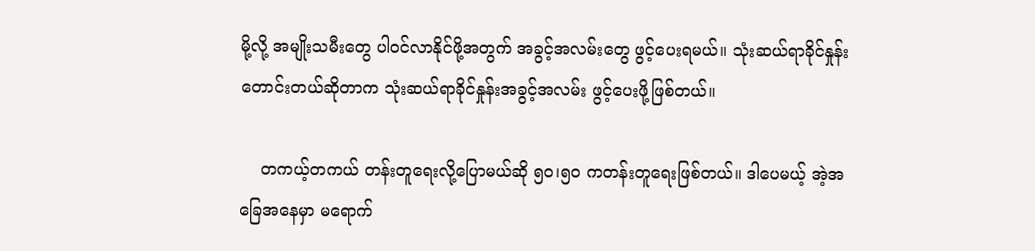မို့လို့ အမျိုးသမီးတွေ ပါဝင်လာနိုင်ဖို့အတွက် အခွင့်အလမ်းတွေ ဖွင့်ပေးရမယ်။ သုံးဆယ်ရာခိုင်နှုန်းတောင်းတယ်ဆိုတာက သုံးဆယ်ရာခိုင်နှုန်းအခွင့်အလမ်း ဖွင့်ပေးဖို့ဖြစ်တယ်။

    တကယ့်တကယ် တန်းတူရေးလို့ပြောမယ်ဆို ၅၀၊၅၀ ကတန်းတူရေးဖြစ်တယ်။ ဒါပေမယ့် အဲ့အခြေအနေမှာ မရောက်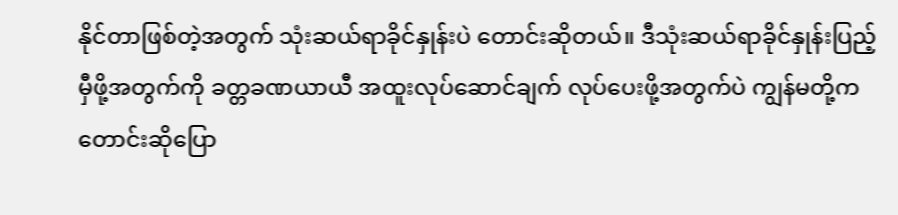နိုင်တာဖြစ်တဲ့အတွက် သုံးဆယ်ရာခိုင်နှုန်းပဲ တောင်းဆိုတယ်။ ဒီသုံးဆယ်ရာခိုင်နှုန်းပြည့်မှီဖို့အတွက်ကို ခတ္တခဏယာယီ အထူးလုပ်ဆောင်ချက် လုပ်ပေးဖို့အတွက်ပဲ ကျွန်မတို့က တောင်းဆိုပြော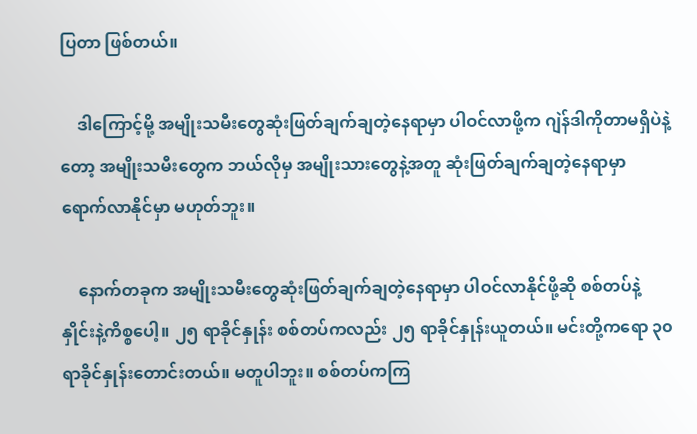ပြတာ ဖြစ်တယ်။

    ဒါကြောင့်မို့ အမျိုးသမီးတွေဆုံးဖြတ်ချက်ချတဲ့နေရာမှာ ပါဝင်လာဖို့က ဂျဲန်ဒါကိုတာမရှိပဲနဲ့တော့ အမျိုးသမီးတွေက ဘယ်လိုမှ အမျိုးသားတွေနဲ့အတူ ဆုံးဖြတ်ချက်ချတဲ့နေရာမှာ ရောက်လာနိုင်မှာ မဟုတ်ဘူး။

    နောက်တခုက အမျိုးသမီးတွေဆုံးဖြတ်ချက်ချတဲ့နေရာမှာ ပါဝင်လာနိုင်ဖို့ဆို စစ်တပ်နဲ့ နှိုင်းနဲ့ကိစ္စပေါ့။ ၂၅ ရာခိုင်နှုန်း စစ်တပ်ကလည်း ၂၅ ရာခိုင်နှုန်းယူတယ်။ မင်းတို့ကရော ၃၀ ရာခိုင်နှုန်းတောင်းတယ်။ မတူပါဘူး။ စစ်တပ်ကကြ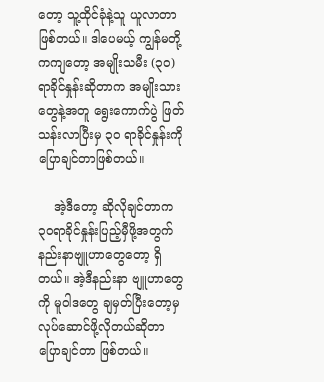တော့ သူ့ထိုင်ခုံနဲ့သူ ယူလာတာဖြစ်တယ်။ ဒါပေမယ့် ကျွန်မတို့ကကျတော့ အမျိုးသမီး (၃၀) ရာခိုင်နှုန်းဆိုတာက အမျိုးသားတွေနဲ့အတူ ရွေးကောက်ပွဲ ဖြတ်သန်းလာပြီးမှ ၃၀ ရာခိုင်နှုန်းကို ပြောချင်တာဖြစ်တယ်။

    အဲ့ဒီတော့ ဆိုလိုချင်တာက ၃၀ရာခိုင်နှုန်းပြည့်မှီဖို့အတွက် နည်းနာဗျူဟာတွေတော့ ရှိတယ်။ အဲ့ဒီနည်းနာ ဗျူဟာတွေကို မူဝါဒတွေ ချမှတ်ပြီးတော့မှ လုပ်‌ဆောင်ဖို့လိုတယ်ဆိုတာ ပြောချင်တာ ဖြစ်တယ်။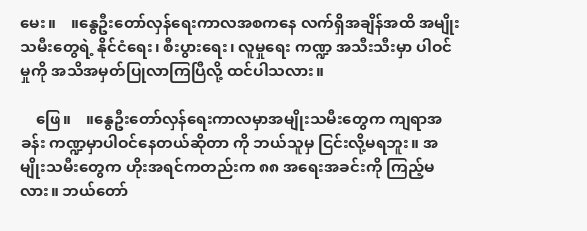မေး။    ။နွေဦးတော်လှန်ရေးကာလအစကနေ လက်ရှိအချိန်အထိ အမျိုးသမီးတွေရဲ့ နိုင်ငံရေး၊ စီးပွားရေး၊ လူမှုရေး ကဏ္ဍ အသီးသီးမှာ ပါဝင်မှုကို အသိအမှတ်ပြုလာကြပြီလို့ ထင်ပါသလား။

    ဖြေ။    ။နွေဦးတော်လှန်ရေးကာလမှာအမျိုးသမီးတွေက ကျရာအခန်း ကဏ္ဍမှာပါဝင်နေတယ်ဆိုတာ ကို ဘယ်သူမှ ငြင်းလို့မရဘူး။ အမျိုးသမီးတွေက ဟိုးအရင်ကတည်းက ၈၈ အရေးအခင်းကို ကြည့်မလား။ ဘယ်တော်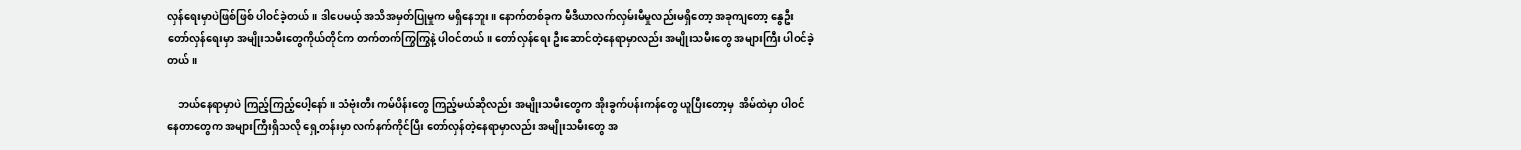လှန်ရေးမှာပဲဖြစ်ဖြစ် ပါဝင်ခဲ့တယ်။ ဒါပေမယ့် အသိအမှတ်ပြုမှုက မရှိနေဘူး။ နောက်တစ်ခုက မီဒီယာလက်လှမ်းမီမှုလည်းမရှိတော့ အခုကျတော့ နွေဦးတော်လှန်ရေးမှာ အမျိုးသမီးတွေကိုယ်တိုင်က တက်တက်ကြွကြွနဲ့ ပါဝင်တယ်။ တော်လှန်ရေး ဦးဆောင်တဲ့နေရာမှာလည်း အမျိုးသမီးတွေ အများကြီး ပါဝင်ခဲ့တယ်။

    ဘယ်နေရာမှာပဲ ကြည့်ကြည့်ပေါ့နော်။ သံဗုံးတီး ကမ်ပိန်းတွေ ကြည့်မယ်ဆိုလည်း အမျိုးသမီးတွေက အိုးခွက်ပန်းကန်တွေ ယူပြီးတော့မှ  အိမ်ထဲမှာ ပါဝင်နေတာတွေက အများကြီးရှိသလို ရှေ့တန်းမှာ လက်နက်ကိုင်ပြီး တော်လှန်တဲ့နေရာမှာလည်း အမျိုးသမီးတွေ အ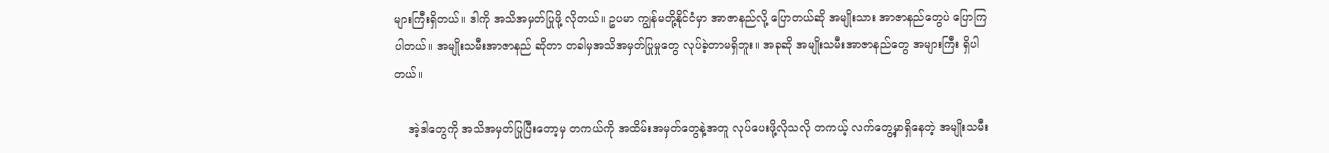များကြီးရှိတယ်။ ဒါကို အသိအမှတ်ပြုဖို့ လိုတယ်။ ဥပမာ ကျွန်မတို့နိုင်ငံမှာ အာဇာနည်လို့ ပြောတယ်ဆို အမျိုးသား အာဇာနည်တွေပဲ ပြောကြပါတယ်။ အမျိုးသမီးအာဇာနည် ဆိုတာ တခါမှအသိအမှတ်ပြုမှုတွေ လုပ်ခဲ့တာမရှိဘူး။ အခုဆို အမျိုးသမီးအာဇာနည်တွေ အများကြီး ရှိပါတယ်။

    အဲ့ဒါတွေကို အသိအမှတ်ပြုပြီးတော့မှ တကယ်ကို အထိမ်းအမှတ်တွေနဲ့အတူ လုပ်ပေးဖို့လိုသလို တကယ့် လက်တွေ့မှာရှိနေတဲ့ အမျိုးသမီး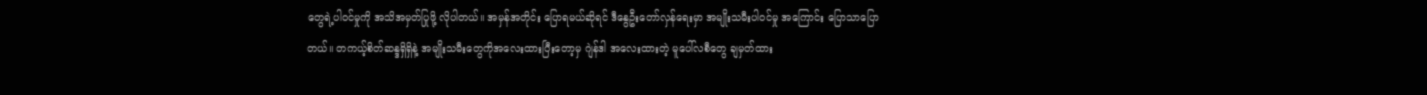တွေရဲ့ပါဝင်မှုကို အသိအမှတ်ပြုဖို့ လိုပါတယ်။ အမှန်အတိုင်း ပြောရမယ်ဆိုရင် ဒီနွေဦးတော်လှန်ရေးမှာ အမျိုးသမီးပါဝင်မှု အကြောင်း ပြောသာပြောတယ်။ တကယ့်စိတ်ဆန္ဒရှိရှိနဲ့ အမျိုးသမီးတွေကိုအလေးထားပြီးတော့မှ ဂျဲန်ဒါ အလေးထားတဲ့ မူပေါ်လစီတွေ ချမှတ်ထား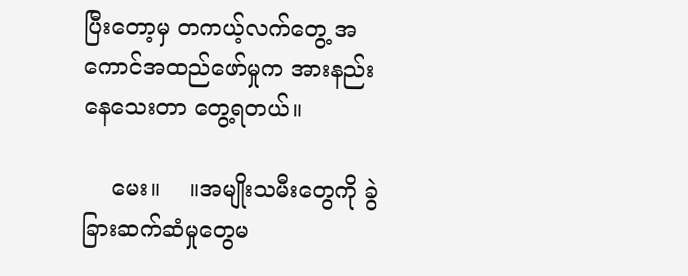ပြီးတော့မှ တကယ့်လက်တွေ့ အကောင်အထည်ဖော်မှုက အားနည်း နေသေးတာ တွေ့ရတယ်။

    မေး။    ။အမျိုးသမီးတွေကို ခွဲခြားဆက်ဆံမှုတွေမ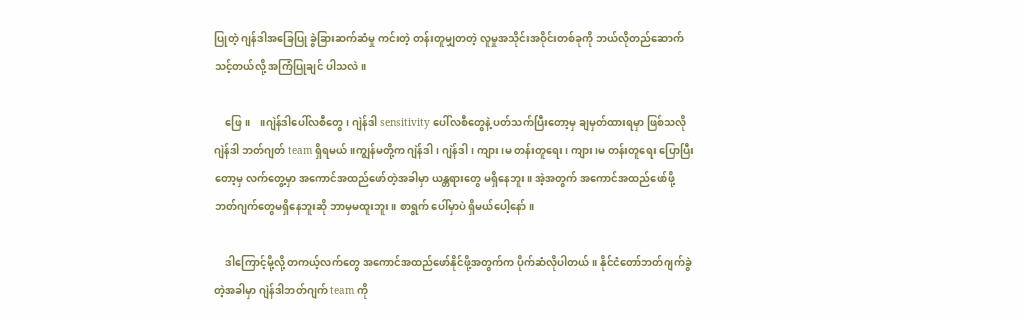ပြုတဲ့ ဂျန်ဒါအခြေပြု ခွဲခြားဆက်ဆံမှု ကင်းတဲ့ တန်းတူမျှတတဲ့ လူမှုအသိုင်းအဝိုင်းတစ်ခုကို ဘယ်လိုတည်ဆောက်သင့်တယ်လို့ အကြံပြုချင် ပါသလဲ။

    ဖြေ။    ။ဂျဲန်ဒါပေါ်လစီတွေ၊ ဂျဲန်ဒါ sensitivity ပေါ်လစီတွေနဲ့ ပတ်သက်ပြီးတော့မှ ချမှတ်ထားရမှာ ဖြစ်သလို ဂျဲန်ဒါ ဘတ်ဂျတ် team ရှိရမယ်။ကျွန်မတို့က ဂျဲန်ဒါ၊ ဂျဲန်ဒါ၊ ကျား၊မ တန်းတူရေး၊ ကျား၊မ တန်းတူရေး ပြောပြီးတော့မှ လက်တွေ့မှာ အကောင်အထည်ဖော်တဲ့အခါမှာ ယန္တရားတွေ မရှိနေဘူး။ အဲ့အတွက် အကောင်အထည်ဖော်ဖို့ ဘတ်ဂျက်တွေမရှိနေဘူးဆို ဘာမှမထူးဘူး။ စာရွက် ပေါ်မှာပဲ ရှိမယ်ပေါ့နော်။

    ဒါကြောင့်မို့လို့ တကယ့်လက်တွေ အကောင်အထည်ဖော်နိုင်ဖို့အတွက်က ပိုက်ဆံလိုပါတယ်။ နိုင်ငံတော်ဘတ်ဂျက်ခွဲတဲ့အခါမှာ ဂျဲန်ဒါဘတ်ဂျက် team ကို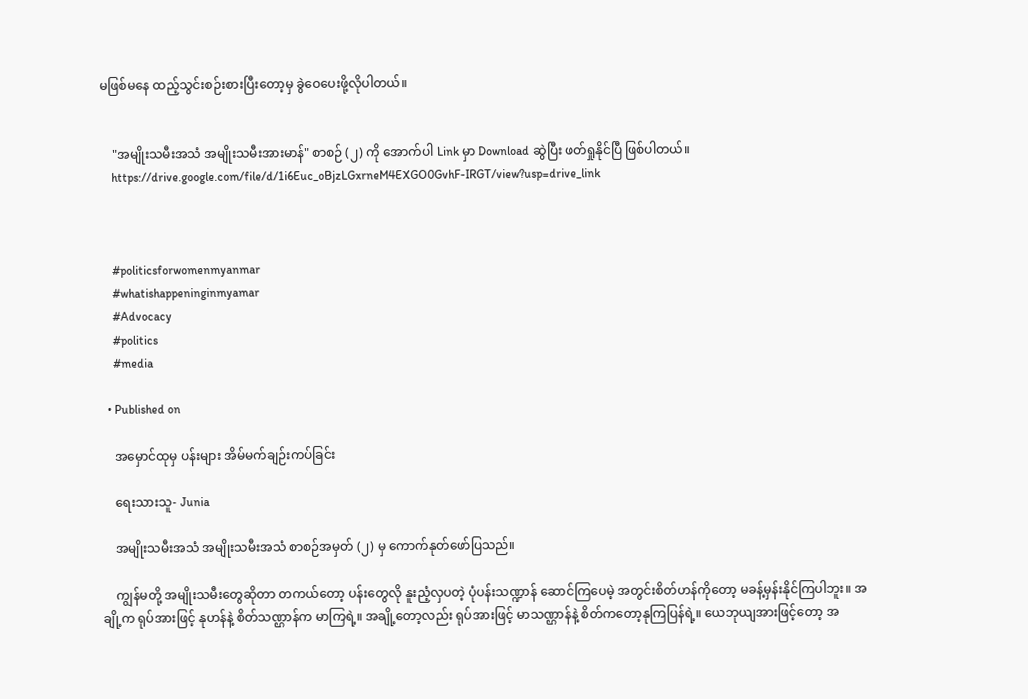မဖြစ်မနေ ထည့်သွင်းစဉ်းစားပြီးတော့မှ ခွဲဝေပေးဖို့လိုပါတယ်။


    "အမျိုးသမီးအသံ အမျိုးသမီးအားမာန်" စာစဉ် (၂) ကို အောက်ပါ Link မှာ Download ဆွဲပြီး ဖတ်ရှုနိုင်ပြီ ဖြစ်ပါတယ်။
    https://drive.google.com/file/d/1i6Euc_oBjzLGxrneM4EXGO0GvhF-IRGT/view?usp=drive_link



    #politicsforwomenmyanmar
    #whatishappeninginmyamar
    #Advocacy
    #politics
    #media

  • Published on

    အမှောင်ထုမှ ပန်းများ အိမ်မက်ချဉ်းကပ်ခြင်း

    ရေးသားသူ- Junia

    အမျိုးသမီးအသံ အမျိုးသမီးအသံ စာစဉ်အမှတ် (၂) မှ ကောက်နုတ်ဖော်ပြသည်။

    ကျွန်မတို့ အမျိုးသမီးတွေဆိုတာ တကယ်တော့ ပန်းတွေလို နူးညံ့လှပတဲ့ ပုံပန်းသဏ္ဍာန် ဆောင်ကြပေမဲ့ အတွင်းစိတ်ဟန်ကိုတော့ မခန့်မှန်းနိုင်ကြပါဘူး။ အချို့က ရုပ်အားဖြင့် နုဟန်နဲ့ စိတ်သဏ္ဌာန်က မာကြရဲ့။ အချို့တော့လည်း ရုပ်အားဖြင့် မာသဏ္ဌာန်နဲ့ စိတ်ကတော့နုကြပြန်ရဲ့။ ယေဘုယျအားဖြင့်တော့ အ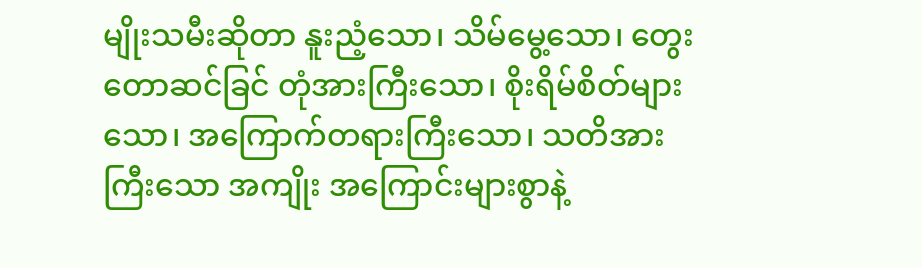မျိုးသမီးဆိုတာ နူးညံ့သော၊ သိမ်မွေ့သော၊ တွေးတောဆင်ခြင် တုံအားကြီးသော၊ စိုးရိမ်စိတ်များသော၊ အကြောက်တရားကြီးသော၊ သတိအားကြီးသော အကျိုး အကြောင်းများစွာနဲ့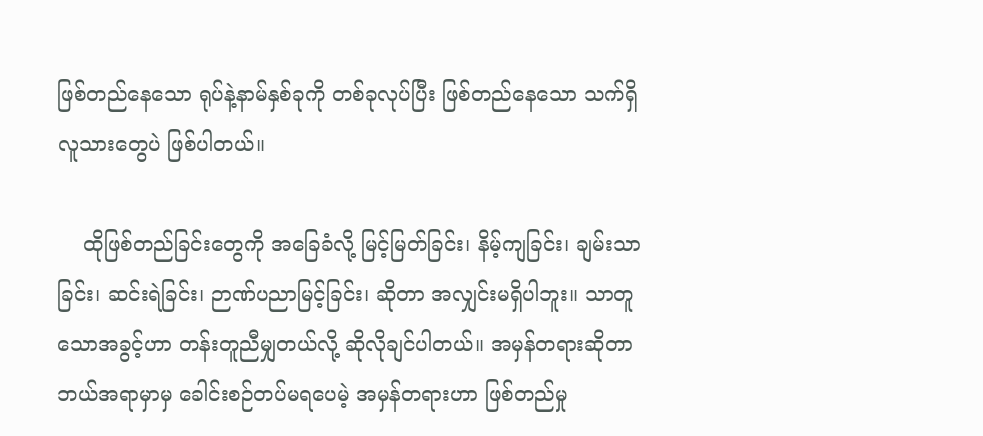ဖြစ်တည်နေသော ရုပ်နဲ့နာမ်နှစ်ခုကို တစ်ခုလုပ်ပြီး ဖြစ်တည်နေသော သက်ရှိလူသား‌တွေပဲ ဖြစ်ပါတယ်။

    ထိုဖြစ်တည်ခြင်းတွေကို အခြေခံလို့ မြင့်မြတ်ခြင်း၊ နိမ့်ကျခြင်း၊ ချမ်းသာခြင်း၊ ဆင်းရဲခြင်း၊ ဉာဏ်ပညာမြင့်ခြင်း၊ ဆိုတာ အလျှင်းမရှိပါဘူး။ သာတူသောအခွင့်ဟာ တန်းတူညီမျှတယ်လို့ ဆိုလိုချင်ပါတယ်။ အမှန်တရားဆိုတာ ဘယ်အရာမှာမှ ခေါင်းစဉ်တပ်မရပေမဲ့ အမှန်တရားဟာ ဖြစ်တည်မှု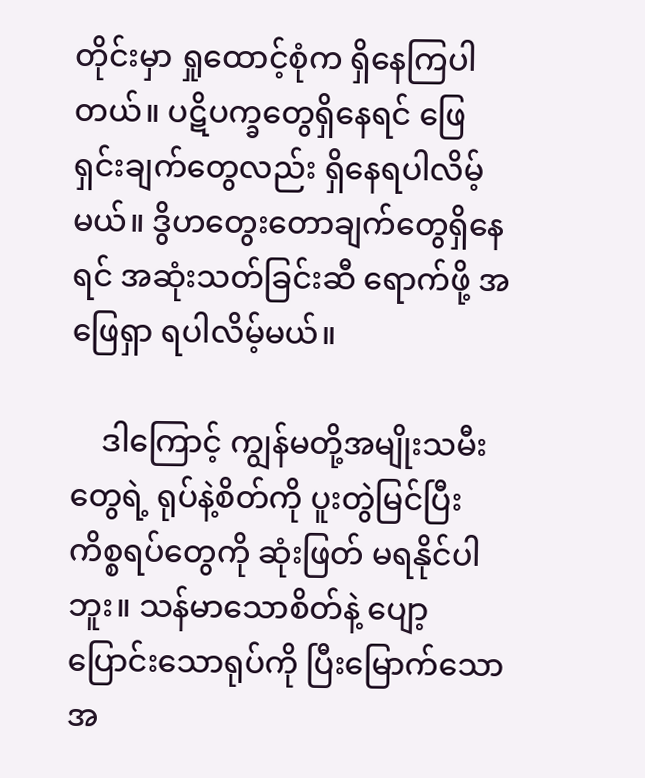တိုင်းမှာ ရှုထောင့်စုံက ရှိနေကြပါတယ်။ ပဋိပက္ခတွေရှိနေရင် ဖြေရှင်းချက်တွေလည်း ရှိနေရပါလိမ့်မယ်။ ဒွိဟတွေးတောချက်တွေရှိနေရင် အဆုံးသတ်ခြင်းဆီ ရောက်ဖို့ အဖြေရှာ ရပါလိမ့်မယ်။

    ဒါကြောင့် ကျွန်မတို့အမျိုးသမီးတွေရဲ့ ရုပ်နဲ့စိတ်ကို ပူးတွဲမြင်ပြီး ကိစ္စရပ်တွေကို ဆုံးဖြတ် မရနိုင်ပါဘူး။ သန်မာသောစိတ်နဲ့ ပျော့ပြောင်းသောရုပ်ကို ပြီးမြောက်သောအ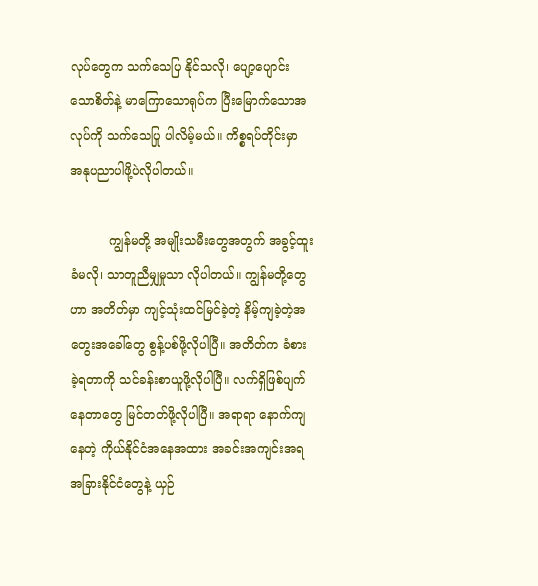လုပ်တွေက သက်သေပြ နိုင်သလို၊ ပျော့ပျောင်းသောစိတ်နဲ့ မာကြောသောရုပ်က ပြီးမြောက်သောအလုပ်ကို သက်သေပြု ပါလိမ့်မယ်။ ကိစ္စရပ်တိုင်းမှာ အနုပညာပါဖို့ပဲလိုပါတယ်။

          ကျွန်မတို့ အမျိုးသမီးတွေအတွက် အခွင့်ထူးခံမလို၊ သာတူညီမျှမှုသာ လိုပါတယ်။ ကျွန်မတို့တွေ ဟာ အတိတ်မှာ ကျင့်သုံးထင်မြင်ခဲ့တဲ့ နိမ့်ကျခဲ့တဲ့အတွေးအခေါ်တွေ စွန့်ပစ်ဖို့လိုပါပြီ။ အတိတ်က ခံစားခဲ့ရတာကို သင်ခန်းစာယူဖို့လိုပါပြီ။ လက်ရှိဖြစ်ပျက်နေတာတွေ မြင်တတ်ဖို့လိုပါပြီ။ အရာရာ နောက်ကျနေတဲ့ ကိုယ်နိုင်ငံအနေအထား အခင်းအကျင်းအရ အခြားနိုင်ငံတွေနဲ့ ယှဉ်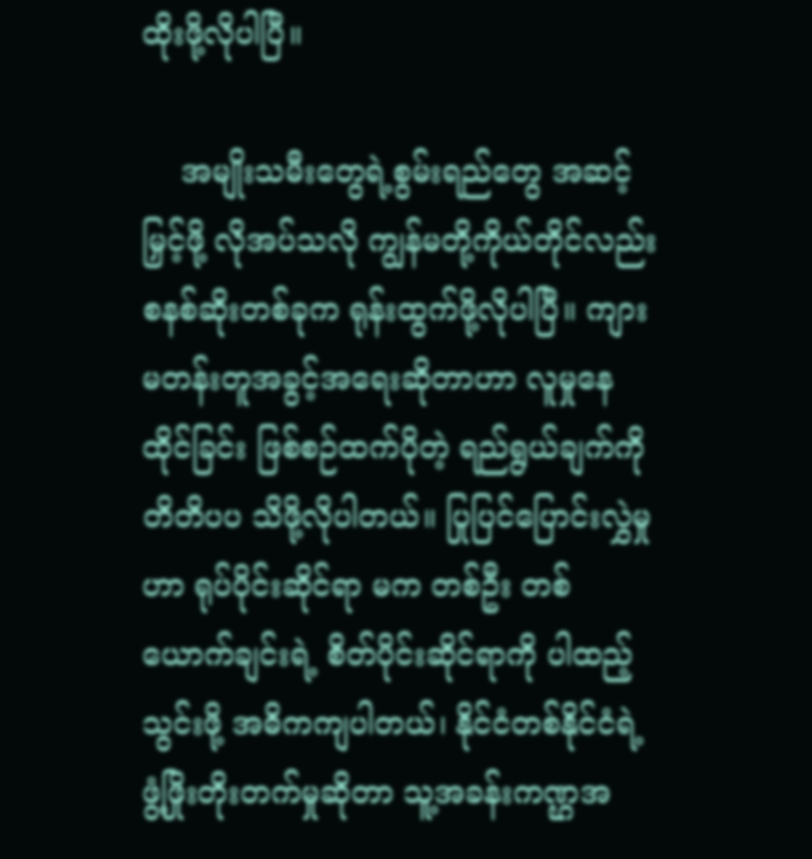ထိုးဖို့လိုပါပြီ။

    အမျိုးသမီးတွေရဲ့စွမ်းရည်တွေ အဆင့်မြှင့်ဖို့ လိုအပ်သလို ကျွန်မတို့ကိုယ်တိုင်လည်း စနစ်ဆိုးတစ်ခုက ရုန်းထွက်ဖို့လိုပါပြီ။ ကျားမတန်းတူအခွင့်အရေးဆိုတာဟာ လူမှုနေထိုင်ခြင်း ဖြစ်စဉ်ထက်ပိုတဲ့ ရည်ရွယ်ချက်ကိုတိတိပပ သိဖို့လိုပါတယ်။ ပြုပြင်ပြောင်းလွှဲမှုဟာ ရုပ်ပိုင်းဆိုင်ရာ မက တစ်ဦး တစ်ယောက်ချင်းရဲ့ စိတ်ပိုင်းဆိုင်ရာကို ပါထည့်သွင်းဖို့ အဓိကကျပါတယ်၊ နိုင်ငံတစ်နိုင်ငံရဲ့ ဖွံ့ဖြိုးတိုးတက်မှုဆိုတာ သူ့အခန်းကဏ္ဌအ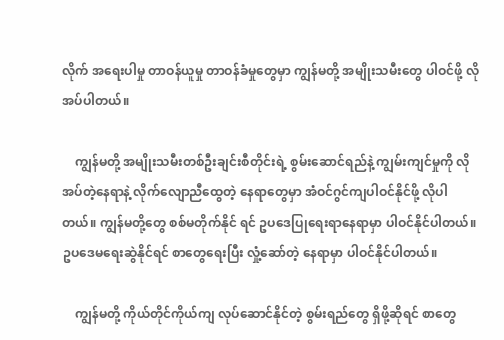လိုက် အရေးပါမှု တာဝန်ယူမှု တာဝန်ခံမှုတွေမှာ ကျွန်မတို့ အမျိုးသမီးတွေ ပါဝင်ဖို့ လိုအပ်ပါတယ်။

    ကျွန်မတို့ အမျိုးသမီးတစ်ဦးချင်းစီတိုင်းရဲ့ စွမ်းဆောင်ရည်နဲ့ ကျွမ်းကျင်မှုကို လိုအပ်တဲ့နေရာနဲ့ လိုက်လျောညီထွေတဲ့ နေရာတွေမှာ အံဝင်ဂွင်ကျပါဝင်နိုင်ဖို့ လိုပါတယ်။ ကျွန်မတို့တွေ စစ်မတိုက်နိုင် ရင် ဥပဒေပြုရေးရာနေရာမှာ ပါဝင်နိုင်ပါတယ်။ ဥပဒေမရေးဆွဲနိုင်ရင် စာတွေရေးပြီး လှုံ့ဆော်တဲ့ နေရာမှာ ပါဝင်နိုင်ပါတယ်။

    ကျွန်မတို့ ကိုယ်တိုင်ကိုယ်ကျ လုပ်ဆောင်နိုင်တဲ့ စွမ်းရည်တွေ ရှိဖို့ဆိုရင် စာတွေ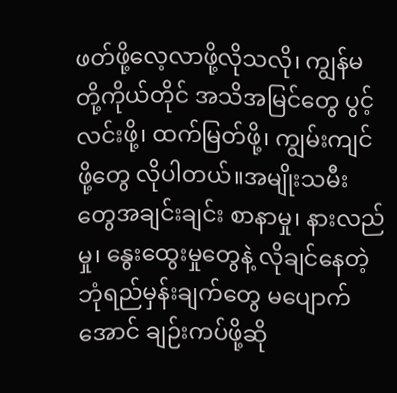ဖတ်ဖို့လေ့လာဖို့လိုသလို၊ ကျွန်မတို့ကိုယ်တိုင် အသိအမြင်တွေ ပွင့်လင်းဖို့၊ ထက်မြတ်ဖို့၊ ကျွမ်းကျင်ဖို့တွေ လိုပါတယ်။အမျိုးသမီးတွေအချင်းချင်း စာနာမှု၊ နားလည်မှု၊ နွေးထွေးမှုတွေနဲ့ လိုချင်နေတဲ့ ဘုံရည်မှန်းချက်တွေ မပျောက်အောင် ချဉ်းကပ်ဖို့ဆို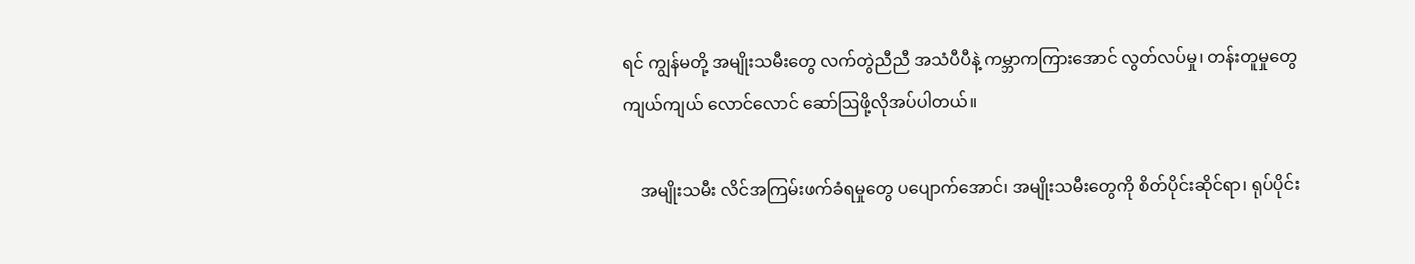ရင် ကျွန်မတို့ အမျိုးသမီးတွေ လက်တွဲညီညီ အသံပီပီနဲ့ ကမ္ဘာကကြားအောင် လွတ်လပ်မှု၊ တန်းတူမှုတွေ ကျယ်ကျယ် လောင်လောင် ဆော်ဩဖို့လိုအပ်ပါတယ်။

    အမျိုးသမီး လိင်အကြမ်းဖက်ခံရမှုတွေ ပပျောက်အောင်၊ အမျိုးသမီးတွေကို စိတ်ပိုင်းဆိုင်ရာ၊ ရုပ်ပိုင်း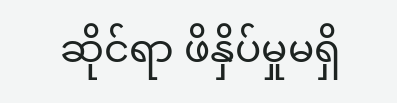ဆိုင်ရာ ဖိနှိပ်မှုမရှိ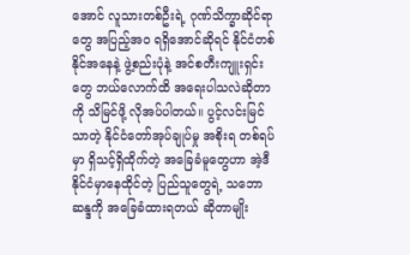အောင် လူသားတစ်ဦးရဲ့ ဂုဏ်သိက္ခာဆိုင်ရာတွေ အပြည့်အဝ ရရှိအောင်ဆိုရင် နိုင်ငံတစ်နိုင်အနေနဲ့ ဖွဲ့စည်းပုံနဲ့ အင်စတီးကျူးရှင်းတွေ ဘယ်လောက်ထိ အရေးပါသလဲဆိုတာကို သိမြင်ဖို့ လိုအပ်ပါတယ်။ ပွင့်လင်းမြင်သာတဲ့ နိုင်ငံတော်အုပ်ချုပ်မှု အစိုးရ တစ်ရပ်မှာ ရှိသင့်ရှိထိုက်တဲ့ အခြေခံမူတွေဟာ အဲ့ဒီနိုင်ငံမှာနေထိုင်တဲ့ ပြည်သူတွေရဲ့ သဘောဆန္ဒကို အခြေခံထားရတယ် ဆိုတာမျိုး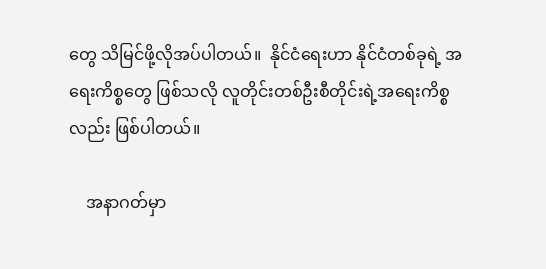တွေ သိမြင်ဖို့လိုအပ်ပါတယ်။  နိုင်ငံရေးဟာ နိုင်ငံတစ်ခုရဲ့ အရေးကိစ္စတွေ ဖြစ်သလို လူတိုင်းတစ်ဦးစီတိုင်းရဲ့အရေးကိစ္စလည်း ဖြစ်ပါတယ်။

    အနာဂတ်မှာ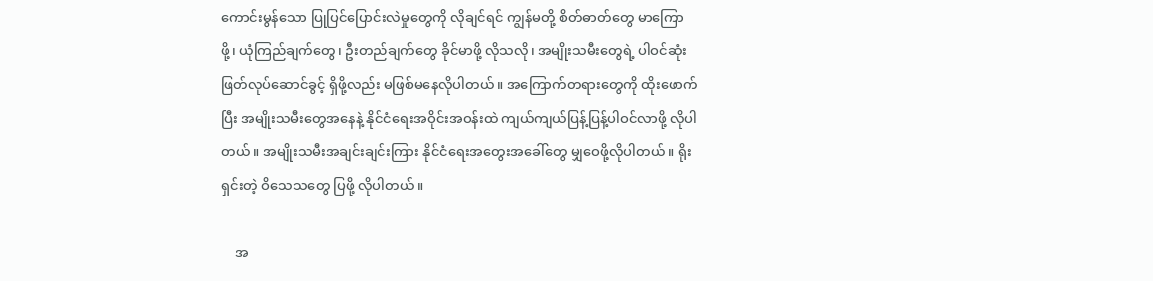ကောင်းမွန်သော ပြုပြင်ပြောင်းလဲမှုတွေကို လိုချင်ရင် ကျွန်မတို့ စိတ်ဓာတ်တွေ မာကြောဖို့၊ ယုံကြည်ချက်တွေ၊ ဦးတည်ချက်တွေ ခိုင်မာဖို့ လိုသလို၊ အမျိုးသမီးတွေရဲ့ ပါဝင်ဆုံးဖြတ်လုပ်ဆောင်ခွင့် ရှိဖို့လည်း မဖြစ်မနေလိုပါတယ်။ အကြောက်တရားတွေကို ထိုးဖောက်ပြီး အမျိုးသမီးတွေအနေနဲ့ နိုင်ငံရေးအဝိုင်းအဝန်းထဲ ကျယ်ကျယ်ပြန့်ပြန့်ပါဝင်လာဖို့ လိုပါတယ်။ အမျိုးသမီးအချင်းချင်းကြား နိုင်ငံရေးအတွေးအခေါ်တွေ မျှဝေဖို့လိုပါတယ်။ ရိုးရှင်းတဲ့ ဝိသေသတွေ ပြဖို့ လိုပါတယ်။

    အ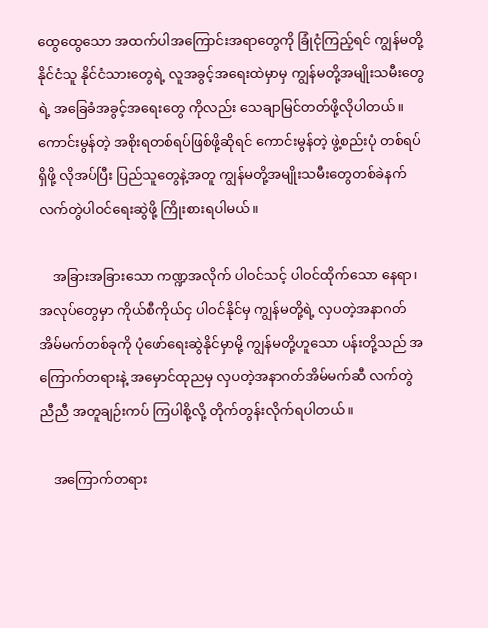ထွေထွေသော အထက်ပါအကြောင်းအရာတွေကို ခြုံငုံကြည့်ရင် ကျွန်မတို့ နိုင်ငံသူ နိုင်ငံသားတွေရဲ့ လူအခွင့်အရေးထဲမှာမှ ကျွန်မတို့အမျိုးသမီးတွေရဲ့ အခြေခံအခွင့်အရေးတွေ ကိုလည်း သေချာမြင်တတ်ဖို့လိုပါတယ်။ ကောင်းမွန်တဲ့ အစိုးရတစ်ရပ်ဖြစ်ဖို့ဆိုရင် ကောင်းမွန်တဲ့ ဖွဲ့စည်းပုံ တစ်ရပ်ရှိဖို့ လိုအပ်ပြီး ပြည်သူတွေနဲ့အတူ ကျွန်မတို့အမျိုးသမီးတွေတစ်ခဲနက် လက်တွဲပါဝင်ရေးဆွဲဖို့ ကြိုးစားရပါမယ်။

    အခြားအခြားသော ကဏ္ဍအလိုက် ပါဝင်သင့် ပါဝင်ထိုက်သော နေရာ၊ အလုပ်တွေမှာ ကိုယ်စီကိုယ်ငှ ပါဝင်နိုင်မှ ကျွန်မတို့ရဲ့ လှပတဲ့အနာဂတ် အိမ်မက်တစ်ခုကို ပုံဖော်ရေးဆွဲနိုင်မှာမို့ ကျွန်မတို့ဟူသော ပန်းတို့သည် အကြောက်တရားနဲ့ အမှောင်ထုညမှ လှပတဲ့အနာဂတ်အိမ်မက်ဆီ လက်တွဲညီညီ အတူချဉ်းကပ် ကြပါစို့လို့ တိုက်တွန်းလိုက်ရပါတယ်။

    အကြောက်တရား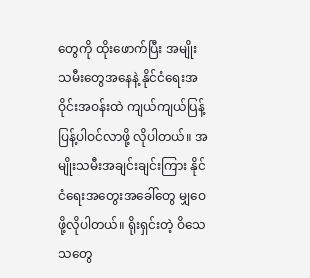တွေကို ထိုးဖောက်ပြီး အမျိုးသမီးတွေအနေနဲ့ နိုင်ငံရေးအဝိုင်းအဝန်းထဲ ကျယ်ကျယ်ပြန့်ပြန့်ပါဝင်လာဖို့ လိုပါတယ်။ အမျိုးသမီးအချင်းချင်းကြား နိုင်ငံရေးအတွေးအခေါ်တွေ မျှဝေဖို့လိုပါတယ်။ ရိုးရှင်းတဲ့ ဝိသေသတွေ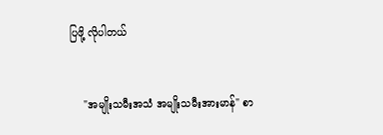ပြဖို့ လိုပါတယ်


    "အမျိုးသမီးအသံ အမျိုးသမီးအားမာန်" စာ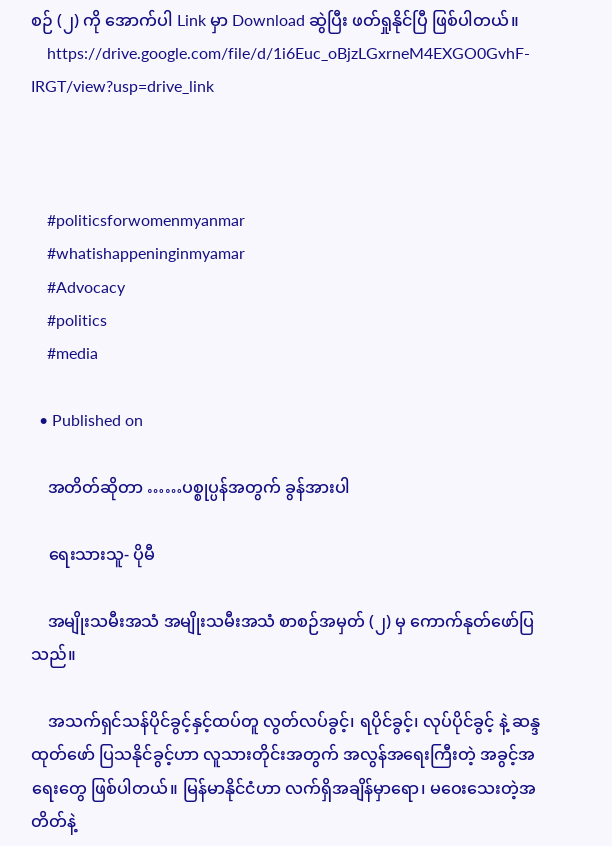စဉ် (၂) ကို အောက်ပါ Link မှာ Download ဆွဲပြီး ဖတ်ရှုနိုင်ပြီ ဖြစ်ပါတယ်။
    https://drive.google.com/file/d/1i6Euc_oBjzLGxrneM4EXGO0GvhF-IRGT/view?usp=drive_link



    #politicsforwomenmyanmar
    #whatishappeninginmyamar
    #Advocacy
    #politics
    #media

  • Published on

    အတိတ်ဆိုတာ ……ပစ္စုပ္ပန်အတွက် ခွန်အားပါ

    ရေးသားသူ- ပိုမီ

    အမျိုးသမီးအသံ အမျိုးသမီးအသံ စာစဉ်အမှတ် (၂) မှ ကောက်နုတ်ဖော်ပြသည်။

    အသက်ရှင်သန်ပိုင်ခွင့်နှင့်ထပ်တူ လွတ်လပ်ခွင့်၊ ရပိုင်ခွင့်၊ လုပ်ပိုင်ခွင့် နဲ့ ဆန္ဒထုတ်ဖော် ပြသနိုင်ခွင့်ဟာ လူသားတိုင်းအတွက် အလွန်အရေးကြီးတဲ့ အခွင့်အရေးတွေ ဖြစ်ပါတယ်။ မြန်မာနိုင်ငံဟာ လက်ရှိအချိန်မှာရော၊ မဝေးသေးတဲ့အတိတ်နဲ့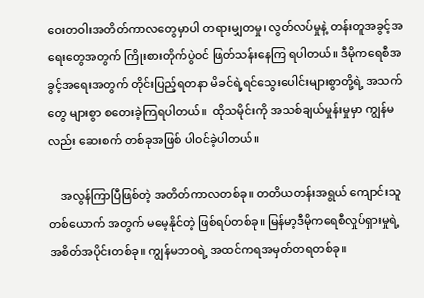ဝေးတဝါးအတိတ်ကာလတွေမှာပါ တရားမျှတမှု၊ လွတ်လပ်မှုနဲ့ တန်းတူအခွင့်အရေးတွေအတွက် ကြိုးစားတိုက်ပွဲဝင် ဖြတ်သန်းနေကြ ရပါတယ်။ ဒီမိုကရေစီအခွင့်အရေးအတွက် တိုင်းပြည့်ရတနာ မိခင်ရဲ့ရင်သွေးပေါင်းများစွာတို့ရဲ့ အသက်တွေ များစွာ စတေးခဲ့ကြရပါတယ်။  ထိုသမိုင်းကို အသစ်ချယ်မှုန်းမှုမှာ ကျွန်မလည်း ဆေးစက် တစ်ခုအဖြစ် ပါဝင်ခဲ့ပါတယ်။

    အလွန်ကြာပြီဖြစ်တဲ့ အတိတ်ကာလတစ်ခု။ တတိယတန်းအရွယ် ကျောင်းသူတစ်ယောက် အတွက် မမေ့နိုင်တဲ့ ဖြစ်ရပ်တစ်ခု။ မြန်မာ့ဒီမိုကရေစီလှုပ်ရှားမှုရဲ့ အစိတ်အပိုင်းတစ်ခု။ ကျွန်မဘဝရဲ့ အထင်ကရအမှတ်တရတစ်ခု။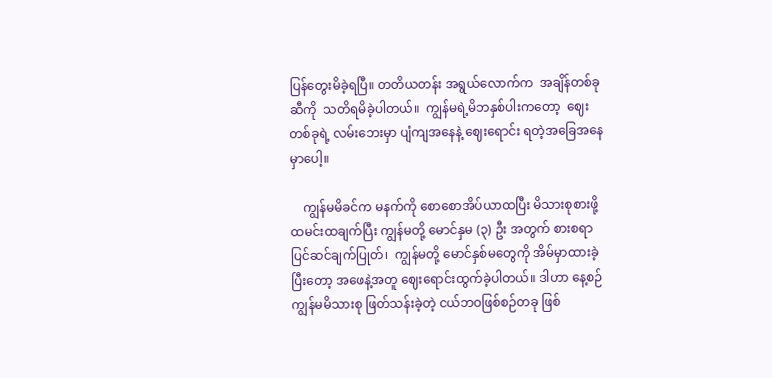ပြန်တွေးမိခဲ့ရပြီ။ တတိယတန်း အရွယ်လောက်က  အချိန်တစ်ခုဆီကို  သတိရမိခဲ့ပါတယ်။  ကျွန်မရဲ့မိဘနှစ်ပါးကတော့  ဈေးတစ်ခုရဲ့ လမ်းဘေးမှာ ပျံကျအနေနဲ့ ဈေးရောင်း ရတဲ့အခြေအနေမှာပေါ့။

    ကျွန်မမိခင်က မနက်ကို စောစောအိပ်ယာထပြီး မိသားစုစားဖို့ ထမင်းထချက်ပြီး ကျွန်မတို့ မောင်နှမ (၃) ဦး အတွက် စားစရာ ပြင်ဆင်ချက်ပြုတ်၊  ကျွန်မတို့ မောင်နှစ်မတွေကို အိမ်မှာထားခဲ့ပြီးတော့ အဖေနဲ့အတူ ဈေးရောင်းထွက်ခဲ့ပါတယ်။ ဒါဟာ နေ့စဉ်ကျွန်မမိသားစု ဖြတ်သန်းခဲ့တဲ့ ငယ်ဘဝဖြစ်စဉ်တခု ဖြစ်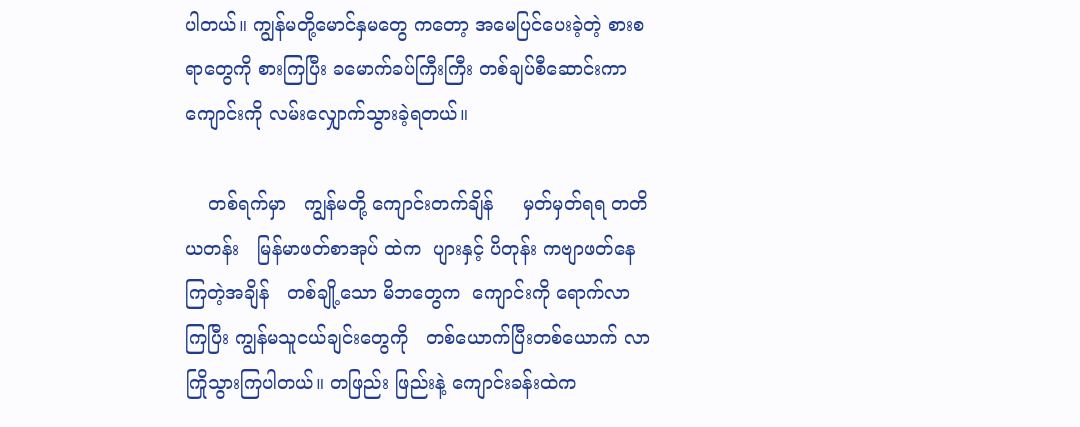ပါတယ်။ ကျွန်မတို့မောင်နှမတွေ ကတော့ အမေပြင်ပေးခဲ့တဲ့ စားစရာတွေကို စားကြပြီး ခမောက်ခပ်ကြီးကြီး တစ်ချပ်စီဆောင်းကာ ကျောင်းကို လမ်းလျှောက်သွားခဲ့ရတယ်။

    တစ်ရက်မှာ   ကျွန်မတို့ ကျောင်းတက်ချိန်     မှတ်မှတ်ရရ တတိယတန်း   မြန်မာဖတ်စာအုပ် ထဲက  ပျားနှင့် ပိတုန်း ကဗျာဖတ်နေကြတဲ့အချိန်   တစ်ချို့သော မိဘတွေက  ကျောင်းကို ရောက်လာ ကြပြီး ကျွန်မသူငယ်ချင်းတွေကို   တစ်ယောက်ပြီးတစ်ယောက် လာကြိုသွားကြပါတယ်။ တဖြည်း ဖြည်းနဲ့ ကျောင်းခန်းထဲက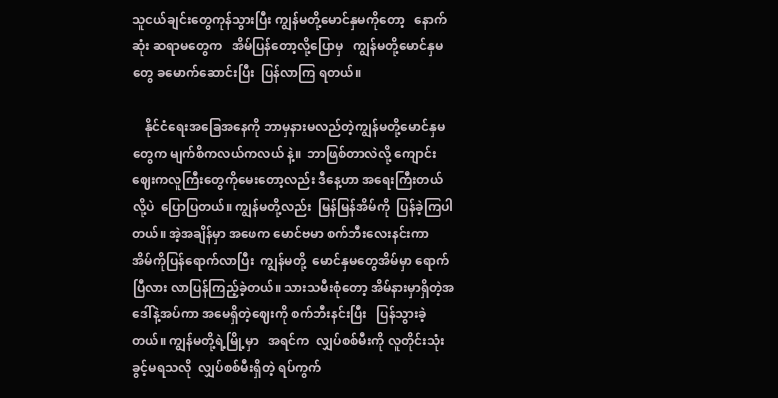သူငယ်ချင်းတွေကုန်သွားပြီး ကျွန်မတို့မောင်နှမကိုတော့   နောက်ဆုံး ဆရာမတွေက   အိမ်ပြန်တော့လို့ပြောမှ   ကျွန်မတို့မောင်နှမတွေ ခမောက်ဆောင်းပြီး  ပြန်လာကြ ရတယ်။

    နိုင်ငံရေးအခြေအနေကို ဘာမှနားမလည်တဲ့ကျွန်မတို့မောင်နှမတွေက မျက်စိကလယ်ကလယ် နဲ့။  ဘာဖြစ်တာလဲလို့ ကျောင်းဈေးကလူကြီးတွေကိုမေးတော့လည်း ဒီနေ့ဟာ အရေးကြီးတယ်လို့ပဲ  ပြောပြတယ်။ ကျွန်မတို့လည်း  မြန်မြန်အိမ်ကို  ပြန်ခဲ့ကြပါတယ်။ အဲ့အချိန်မှာ အဖေက မောင်ဗမာ စက်ဘီးလေးနင်းကာ  အိမ်ကိုပြန်ရောက်လာပြီး  ကျွန်မတို့  မောင်နှမတွေအိမ်မှာ ရောက်ပြီလား လာပြန်ကြည့်ခဲ့တယ်။ သားသမီးစုံတော့ အိမ်နားမှာရှိတဲ့အဒေါ်နဲ့အပ်ကာ အမေရှိတဲ့ဈေးကို စက်ဘီးနင်းပြီး   ပြန်သွားခဲ့တယ်။ ကျွန်မတို့ရဲ့မြို့မှာ   အရင်က  လျှပ်စစ်မီးကို လူတိုင်းသုံးခွင့်မရသလို  လျှပ်စစ်မီးရှိတဲ့ ရပ်ကွက်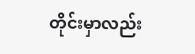တိုင်းမှာလည်း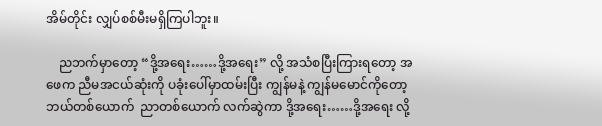အိမ်တိုင်း လျှပ်စစ်မီးမရှိကြပါဘူး။

    ညဘက်မှာတော့ “ဒို့အရေး……ဒို့အရေး” လို့ အသံစပြီးကြားရတော့ အဖေက ညီမအငယ်ဆုံးကို ပခုံးပေါ်မှာထမ်းပြီး ကျွန်မနဲ့ ကျွန်မမောင်ကိုတော့   ဘယ်တစ်ယောက်  ညာတစ်ယောက် လက်ဆွဲကာ ဒို့အရေး……ဒို့အရေး လို့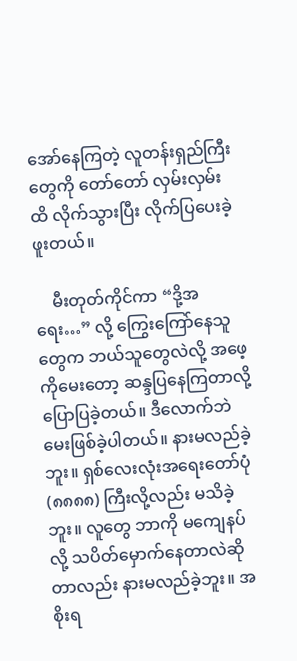အော်နေကြတဲ့ လူတန်းရှည်ကြီးတွေကို တော်တော် လှမ်းလှမ်းထိ လိုက်သွားပြီး လိုက်ပြပေးခဲ့ဖူးတယ်။

    မီးတုတ်ကိုင်ကာ “ဒို့အရေး…” လို့ ကြွေးကြော်နေသူတွေက ဘယ်သူတွေလဲလို့ အဖေ့ကိုမေးတော့ ဆန္ဒပြနေကြတာလို့ ပြောပြခဲ့တယ်။ ဒီလောက်ဘဲ မေးဖြစ်ခဲ့ပါတယ်။ နားမလည်ခဲ့ဘူး။ ရှစ်လေးလုံးအရေးတော်ပုံ (၈၈၈၈) ကြီးလို့လည်း မသိခဲ့ဘူး။ လူတွေ ဘာကို မကျေနပ်လို့ သပိတ်မှောက်နေတာလဲဆိုတာလည်း နားမလည်ခဲ့ဘူး။ အစိုးရ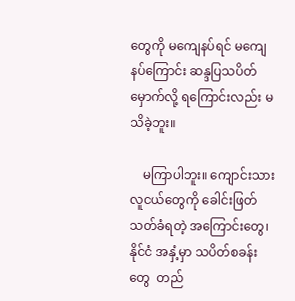တွေကို မကျေနပ်ရင် မကျေနပ်ကြောင်း ဆန္ဒပြသပိတ်မှောက်လို့ ရကြောင်းလည်း မသိခဲ့ဘူး။

    မကြာပါဘူး။ ကျောင်းသားလူငယ်တွေကို ခေါင်းဖြတ်သတ်ခံရတဲ့ အကြောင်းတွေ၊ နိုင်ငံ အနှံ့မှာ သပိတ်စခန်းတွေ  တည်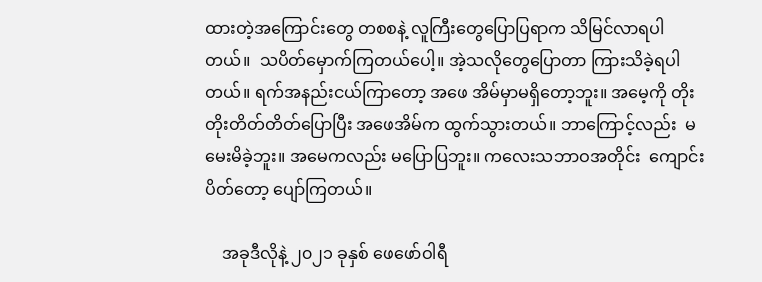ထားတဲ့အကြောင်းတွေ တစစနဲ့ လူကြီးတွေပြောပြရာက သိမြင်လာရပါတယ်။  သပိတ်မှောက်ကြတယ်ပေါ့။ အဲ့သလိုတွေပြောတာ ကြားသိခဲ့ရပါတယ်။ ရက်အနည်းငယ်ကြာတော့ အဖေ အိမ်မှာမရှိတော့ဘူး။ အမေ့ကို တိုးတိုးတိတ်တိတ်ပြောပြီး အဖေအိမ်က ထွက်သွားတယ်။ ဘာကြောင့်လည်း  မမေးမိခဲ့ဘူး။ အမေကလည်း မပြောပြဘူး။ ကလေးသဘာဝအတိုင်း  ကျောင်းပိတ်တော့ ပျော်ကြတယ်။

    အခုဒီလိုနဲ့ ၂၀၂၁ ခုနှစ် ဖေဖော်ဝါရီ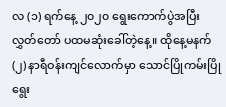လ (၁) ရက်နေ့ ၂၀၂၀ ရွေးကောက်ပွဲအပြီး လွှတ်တော် ပထမဆုံးခေါ်တဲ့နေ့။ ထိုနေ့မနက် (၂) နာရီဝန်းကျင်လောက်မှာ သောင်ပြိုကမ်းပြိုရွေး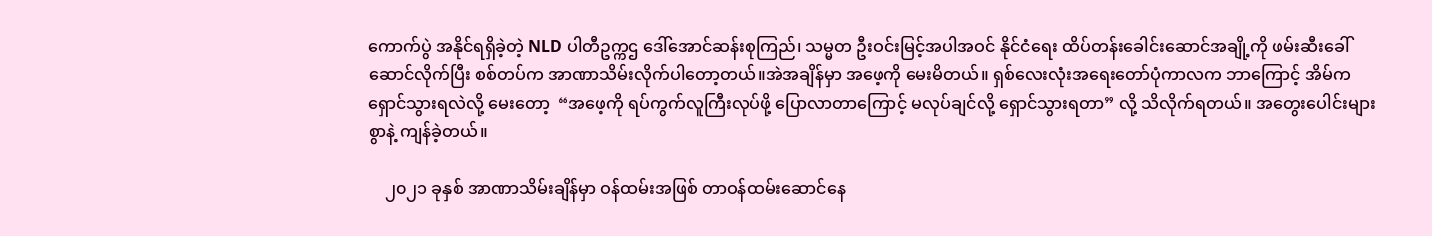ကောက်ပွဲ အနိုင်ရရှိခဲ့တဲ့ NLD ပါတီဥက္ကဌ ဒေါ်အောင်ဆန်းစုကြည်၊ သမ္မတ ဦးဝင်းမြင့်အပါအဝင် နိုင်ငံရေး ထိပ်တန်းခေါင်းဆောင်အချို့ကို ဖမ်းဆီးခေါ်ဆောင်လိုက်ပြီး စစ်တပ်က အာဏာသိမ်းလိုက်ပါတော့တယ်။အဲအချိန်မှာ အဖေ့ကို မေးမိတယ်။ ရှစ်လေးလုံးအရေးတော်ပုံကာလက ဘာကြောင့် အိမ်က ရှောင်သွားရလဲလို့ မေးတော့  “အဖေ့ကို ရပ်ကွက်လူကြီးလုပ်ဖို့ ပြောလာတာကြောင့် မလုပ်ချင်လို့ ရှောင်သွားရတာ” လို့ သိလိုက်ရတယ်။ အတွေးပေါင်းများစွာနဲ့ ကျန်ခဲ့တယ်။

    ၂၀၂၁ ခုနှစ် အာဏာသိမ်းချိန်မှာ ဝန်ထမ်းအဖြစ် တာဝန်ထမ်းဆောင်နေ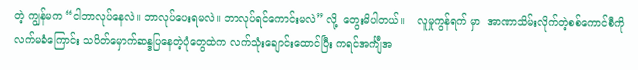တဲ့ ကျွန်မက “ငါဘာလုပ်နေလဲ။ ဘာလုပ်ပေးရမလဲ။ ဘာလုပ်ရင်ကောင်းမလဲ” လို့  တွေးမိပါတယ်။    လူမှုကွန်ရက် မှာ  အာဏာသိမ်းလိုက်တဲ့စစ်ကောင်စီကို လက်မခံကြောင်း သပိတ်မှောက်ဆန္ဒပြနေတဲ့ပုံတွေထဲက လက်သုံးချောင်းထောင်ပြီး ကရင်အင်္ကျီအ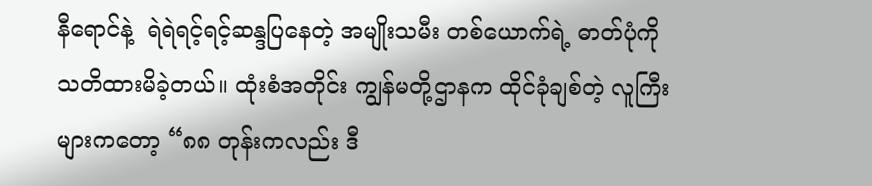နီရောင်နဲ့  ရဲရဲရင့်ရင့်ဆန္ဒပြနေတဲ့ အမျိုးသမီး တစ်ယောက်ရဲ့ ဓာတ်ပုံကို သတိထားမိခဲ့တယ်။ ထုံးစံအတိုင်း ကျွန်မတို့ဌာနက ထိုင်ခုံချစ်တဲ့ လူကြီးများကတော့ “၈၈ တုန်းကလည်း ဒီ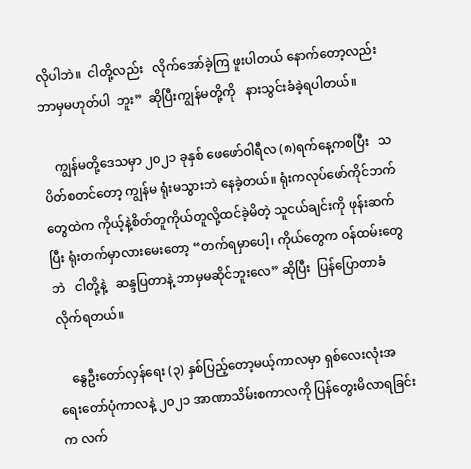လိုပါဘဲ။  ငါတို့လည်း   လိုက်အော်ခဲ့ကြ ဖူးပါတယ် နောက်တော့လည်း  ဘာမှမဟုတ်ပါ  ဘူး”  ဆိုပြီးကျွန်မတို့ကို   နားသွင်းခံခဲ့ရပါတယ်။

    ကျွန်မတို့ဒေသမှာ ၂၀၂၁ ခုနှစ် ဖေ‌ဖော်ဝါရီလ (၈)ရက်နေ့ကစပြီး   သပိတ်စတင်တော့ ကျွန်မ ရုံးမသွားဘဲ နေခဲ့တယ်။ ရုံးကလုပ်ဖော်ကိုင်ဘက်တွေထဲက ကိုယ့်နဲ့စိတ်တူကိုယ်တူလို့ထင်ခဲ့မိတဲ့ သူငယ်ချင်းကို ဖုန်းဆက်ပြီး ရုံးတက်မှာလားမေးတော့ “တက်ရမှာပေါ့၊ ကိုယ်တွေက ဝန်ထမ်းတွေဘဲ   ငါတို့နဲ့   ဆန္ဒပြတာနဲ့ ဘာမှမဆိုင်ဘူးလေ” ဆိုပြီး  ပြန်ပြောတာခံလိုက်ရတယ်။

    နွေဦးတော်လှန်ရေး (၃) နှစ်ပြည့်တော့မယ့်ကာလမှာ ရှစ်လေးလုံးအရေးတော်ပုံကာလနဲ့ ၂၀၂၁ အာဏာသိမ်းစကာလကို ပြန်တွေးမိလာရခြင်းက လက်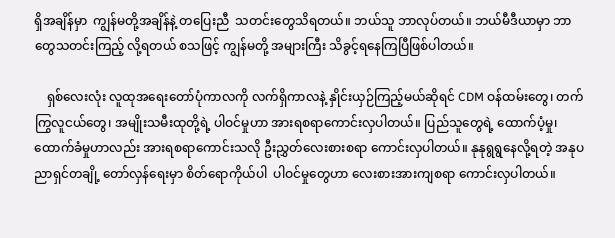ရှိအချိန်မှာ  ကျွန်မတို့အချိန်နဲ့ တပြေးညီ  သတင်းတွေသိရတယ်။ ဘယ်သူ ဘာလုပ်တယ်။ ဘယ်မီဒီယာမှာ ဘာတွေသတင်းကြည့် လို့ရတယ် စသဖြင့် ကျွန်မတို့ အများကြီး သိခွင့်ရနေကြပြီဖြစ်ပါတယ်။

    ရှစ်လေးလုံး လူထုအရေးတော်ပုံကာလကို လက်ရှိကာလနဲ့ နှိုင်းယှဉ်ကြည့်မယ်ဆိုရင် CDM ဝန်ထမ်းတွေ၊ တက်ကြွလူငယ်တွေ၊ အမျိုးသမီးထုတို့ရဲ့ ပါဝင်မှုဟာ အားရစရာကောင်းလှပါတယ်။ ပြည်သူတွေရဲ့ ထောက်ပံ့မှု၊ ထောက်ခံမှုဟာလည်း အားရစရာကောင်းသလို ဦးညွှတ်လေးစားစရာ ကောင်းလှပါတယ်။ နုနုရွရွနေလို့ရတဲ့ အနုပညာရှင်တချို့ တော်လှန်ရေးမှာ စိတ်ရောကိုယ်ပါ  ပါဝင်မှုတွေဟာ လေးစားအားကျစရာ ကောင်းလှပါတယ်။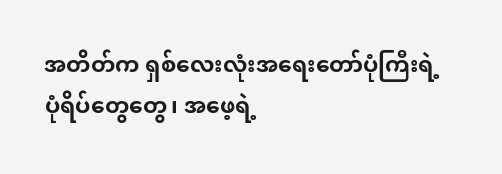အတိတ်က ရှစ်လေးလုံးအရေးတော်ပုံကြီးရဲ့ ပုံရိပ်တွေတွေ၊ အဖေ့ရဲ့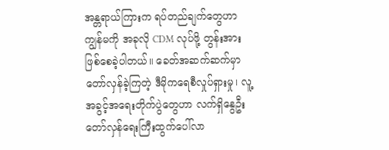အန္တရာယ်ကြားက ရပ်တည်ချက်တွေဟာ ကျွန်မကို အခုလို CDM လုပ်ဖို့ တွန်းအားဖြစ်စေခဲ့ပါတယ်။ ခေတ်အဆက်ဆက်မှာ တော်လှန်ခဲ့ကြတဲ့ ဒီမိုကရေစီလှုပ်ရှားမှု၊ လူ့အခွင့်အရေးတိုက်ပွဲတွေဟာ လက်ရှိနွေဦးတော်လှန်ရေးကြီးထွက်ပေါ်လာ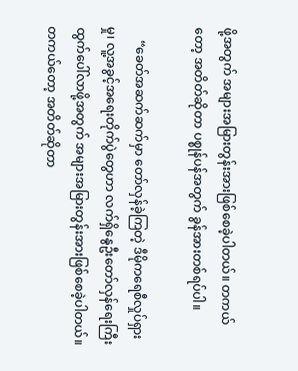ဖို့အတွက် အများအမြားတွန်းအားဖြစ်စေခဲ့ပါတယ်။ တကယ်တော့ အတိတ်ဆိုတာ ပစ္စုန်ပန်အတွက် ခွန်အားတစ်ရပ်ပါ။

    “ခေတ်အဆက်ဆက်မှာ တော်လှန်ခဲ့ကြတဲ့ ဒီမိုကရေစီလှုပ်ရှားမှု၊ လူ့အခွင့်အရေးတိုက်ပွဲတွေဟာ လက်ရှိနွေဦးတော်လှန်ရေးကြီးထွက်ပေါ်လာဖို့အတွက် အများအမြားတွန်းအားဖြစ်စေခဲ့ပါတယ်။ တကယ်တော့ အတိတ်ဆိုတာ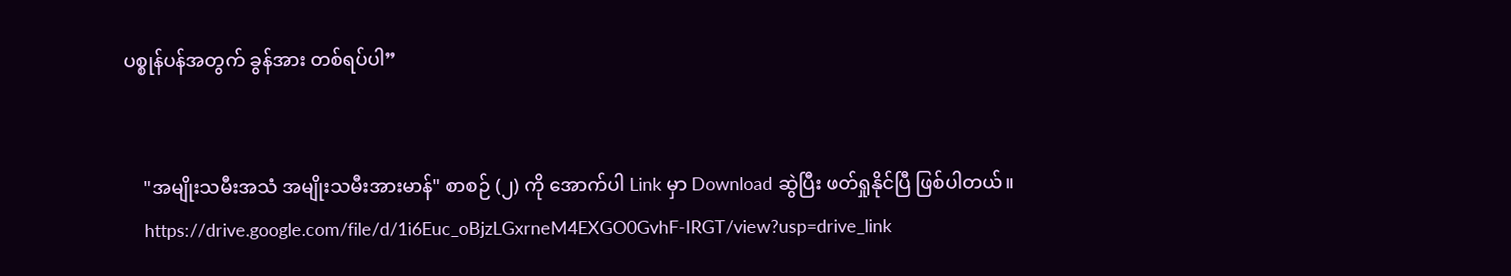ပစ္စုန်ပန်အတွက် ခွန်အား တစ်ရပ်ပါ”


    "အမျိုးသမီးအသံ အမျိုးသမီးအားမာန်" စာစဉ် (၂) ကို အောက်ပါ Link မှာ Download ဆွဲပြီး ဖတ်ရှုနိုင်ပြီ ဖြစ်ပါတယ်။
    https://drive.google.com/file/d/1i6Euc_oBjzLGxrneM4EXGO0GvhF-IRGT/view?usp=drive_link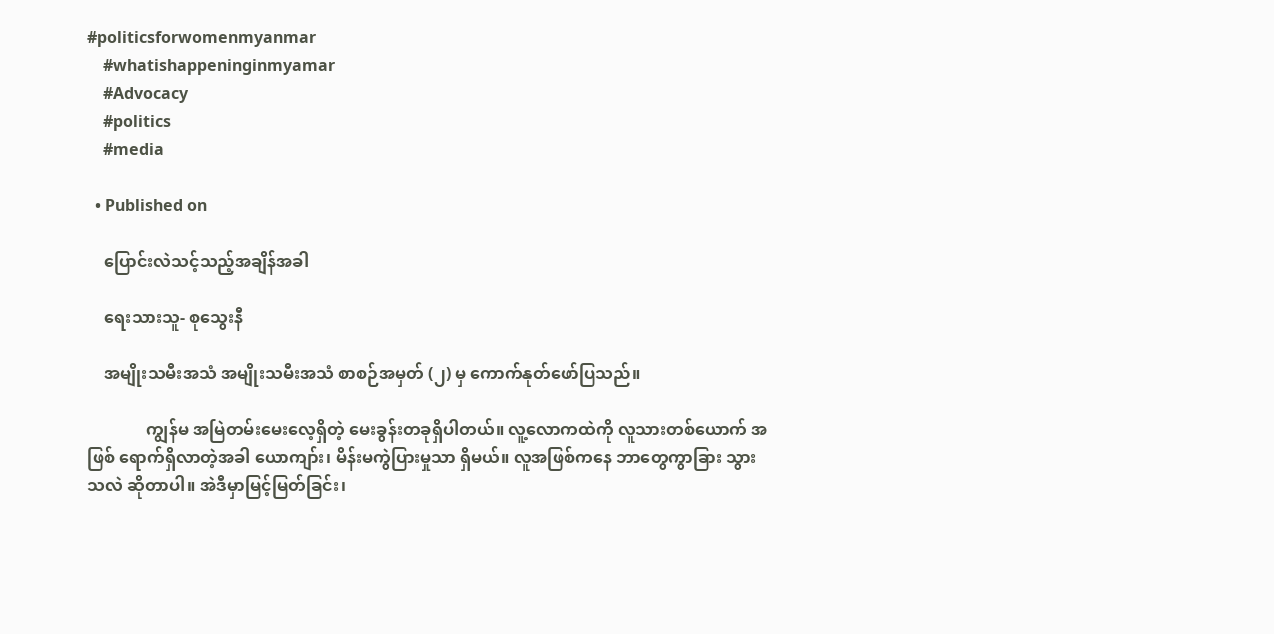#politicsforwomenmyanmar
    #whatishappeninginmyamar
    #Advocacy
    #politics
    #media

  • Published on

    ပြောင်းလဲသင့်သည့်အချိန်အခါ

    ရေးသားသူ- စုသွေးနီ

    အမျိုးသမီးအသံ အမျိုးသမီးအသံ စာစဉ်အမှတ် (၂) မှ ကောက်နုတ်ဖော်ပြသည်။

              ကျွန်မ အမြဲတမ်းမေးလေ့ရှိတဲ့ မေးခွန်းတခုရှိပါတယ်။ လူ့လောကထဲကို လူသားတစ်ယောက် အဖြစ် ရောက်ရှိလာတဲ့အခါ ယောကျာ်း၊ မိန်းမကွဲပြားမှုသာ ရှိမယ်။ လူအဖြစ်ကနေ ဘာတွေကွာခြား သွားသလဲ ဆိုတာပါ။ အဲဒီမှာမြင့်မြတ်ခြင်း၊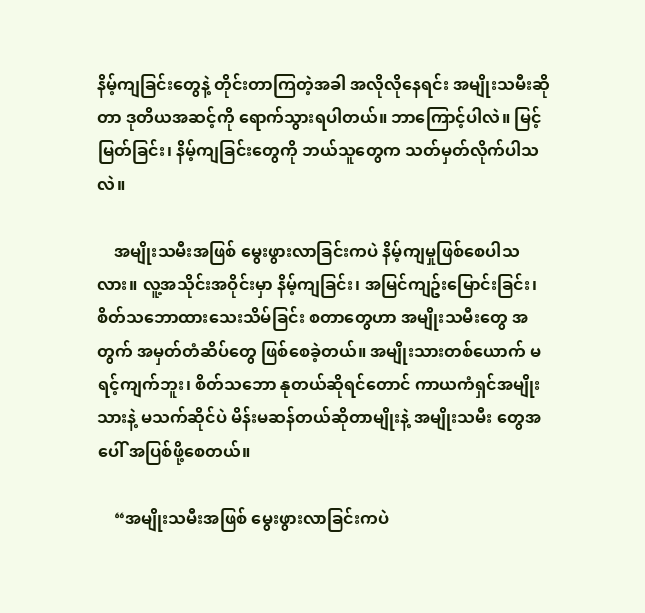နိမ့်ကျခြင်းတွေနဲ့ တိုင်းတာကြတဲ့အခါ အလိုလိုနေရင်း အမျိုးသမီးဆိုတာ ဒုတိယအဆင့်ကို ရောက်သွားရပါတယ်။ ဘာကြောင့်ပါလဲ။ မြင့်မြတ်ခြင်း၊ နိမ့်ကျခြင်းတွေကို ဘယ်သူတွေက သတ်မှတ်လိုက်ပါသလဲ။

    အမျိုးသမီးအဖြစ် မွေးဖွားလာခြင်းကပဲ နိမ့်ကျမှုဖြစ်စေပါသလား။ လူ့အသိုင်းအဝိုင်းမှာ နိမ့်ကျခြင်း၊ အမြင်ကျဥ်းမြောင်းခြင်း၊ စိတ်သဘောထားသေးသိမ်ခြင်း စတာတွေဟာ အမျိုးသမီးတွေ အတွက် အမှတ်တံဆိပ်တွေ ဖြစ်စေခဲ့တယ်။ အမျိုးသားတစ်ယောက် မရင့်ကျက်ဘူး၊ စိတ်သဘော နုတယ်ဆိုရင်တောင် ကာယကံရှင်အမျိုးသားနဲ့ မသက်ဆိုင်ပဲ မိန်းမဆန်တယ်ဆိုတာမျိုးနဲ့ အမျိုးသမီး တွေအပေါ် အပြစ်ဖို့စေတယ်။

    “အမျိုးသမီးအဖြစ် မွေးဖွားလာခြင်းကပဲ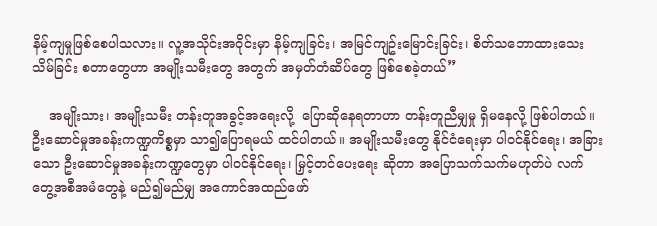နိမ့်ကျမှုဖြစ်စေပါသလား။ လူ့အသိုင်းအဝိုင်းမှာ နိမ့်ကျခြင်း၊ အမြင်ကျဥ်းမြောင်းခြင်း၊ စိတ်သဘောထားသေးသိမ်ခြင်း စတာတွေဟာ အမျိုးသမီးတွေ အတွက် အမှတ်တံဆိပ်တွေ ဖြစ်စေခဲ့တယ်”

    အမျိုးသား၊ အမျိုးသမီး တန်းတူအခွင့်အရေးလို့  ပြောဆိုနေရတာဟာ တန်းတူညီမျှမှု ရှိမနေလို့ ဖြစ်ပါတယ်။ ဦးဆောင်မှုအခန်းကဏ္ဍကိစ္စမှာ သာ၍ပြောရမယ် ထင်ပါတယ်။ အမျိုးသမီးတွေ နိုင်ငံရေးမှာ ပါဝင်နိုင်ရေး၊ အခြားသော ဦးဆောင်မှုအခန်းကဏ္ဍတွေမှာ ပါဝင်နိုင်ရေး၊ မြှင့်တင်ပေးရေး ဆိုတာ အပြောသက်သက်မဟုတ်ပဲ လက်တွေ့အစီအမံတွေနဲ့ မည်၍မည်မျှ အကောင်အထည်ဖော်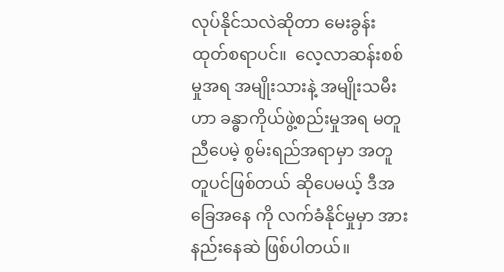လုပ်နိုင်သလဲဆိုတာ မေးခွန်းထုတ်စရာပင်။  လေ့လာဆန်းစစ်မှုအရ အမျိုးသားနဲ့ အမျိုးသမီးဟာ ခန္ဓာကိုယ်ဖွဲ့စည်းမှုအရ မတူညီပေမဲ့ စွမ်းရည်အရာမှာ အတူတူပင်ဖြစ်တယ် ဆိုပေမယ့် ဒီအခြေအနေ ကို လက်ခံနိုင်မှုမှာ အားနည်းနေဆဲ ဖြစ်ပါတယ်။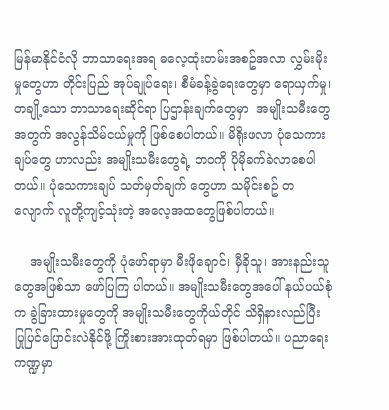မြန်မာနိုင်ငံလို ဘာသာရေးအရ ဓလေ့ထုံးတမ်းအစဥ်အလာ လွှမ်းမိုးမှုတွေဟာ တိုင်းပြည် အုပ်ချုပ်ရေး၊ စီမံခန့်ခွဲရေးတွေမှာ ရောယှက်မှု၊ တချို့သော ဘာသာရေးဆိုင်ရာ ပြဌာန်းချက်တွေမှာ  အမျိုးသမီးတွေအတွက် အလွန်သိမ်ငယ်မှုကို ဖြစ်စေပါတယ်။ မိရိုးဖလာ ပုံသေကားချပ်တွေ ဟာလည်း အမျိုးသမီးတွေရဲ့ ဘဝကို ပိုမိုခက်ခဲလာစေပါတယ်။ ပုံသေကားချပ် သတ်မှတ်ချက် တွေဟာ သမိုင်းစဥ် တလျောက် လူတို့ကျင့်သုံးတဲ့ အလေ့အထတွေဖြစ်ပါတယ်။

    အမျိုးသမီးတွေကို ပုံဖော်ရာမှာ မီးဖိုချောင်၊ မှီခိုသူ၊ အားနည်းသူတွေအဖြစ်သာ ဖော်ပြကြ ပါတယ်။ အမျိုးသမီးတွေအပေါ် နယ်ပယ်စုံက ခွဲခြားထားမှုတွေကို အမျိုးသမီးတွေကိုယ်တိုင် သိရှိနားလည်ပြီး ပြုပြင်ပြောင်းလဲနိုင်ဖို့ ကြိုးစားအားထုတ်ရမှာ ဖြစ်ပါတယ်။ ပညာရေး ကဏ္ဍမှာ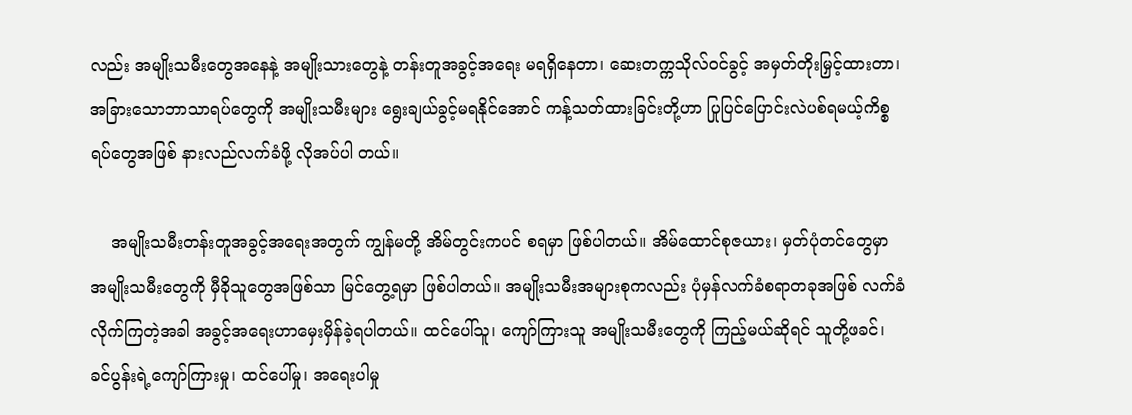လည်း အမျိုးသမီးတွေအနေနဲ့ အမျိုးသားတွေနဲ့ တန်းတူအခွင့်အရေး မရရှိနေတာ၊ ဆေးတက္ကသိုလ်ဝင်ခွင့် အမှတ်တိုးမြှင့်ထားတာ၊ အခြားသောဘာသာရပ်တွေကို အမျိုးသမီးများ ရွေးချယ်ခွင့်မရနိုင်အောင် ကန့်သတ်ထားခြင်းတို့ဟာ ပြုပြင်ပြောင်းလဲပစ်ရမယ့်ကိစ္စရပ်တွေအဖြစ် နားလည်လက်ခံဖို့ လိုအပ်ပါ တယ်။

    အမျိုးသမီးတန်းတူအခွင့်အရေးအတွက် ကျွန်မတို့ အိမ်တွင်းကပင် စရမှာ ဖြစ်ပါတယ်။ အိမ်ထောင်စုဇယား၊ မှတ်ပုံတင်တွေမှာ အမျိုးသမီးတွေကို မှီခိုသူတွေအဖြစ်သာ မြင်တွေ့ရမှာ ဖြစ်ပါတယ်။ အမျိုးသမီးအများစုကလည်း ပုံမှန်လက်ခံစရာတခုအဖြစ် လက်ခံလိုက်ကြတဲ့အခါ အခွင့်အရေးဟာမှေးမှိန်ခဲ့ရပါတယ်။ ထင်ပေါ်သူ၊ ကျော်ကြားသူ အမျိုးသမီးတွေကို ကြည့်မယ်ဆိုရင် သူတို့ဖခင်၊ ခင်ပွန်းရဲ့ကျော်ကြားမှု၊ ထင်ပေါ်မှု၊ အရေးပါမှု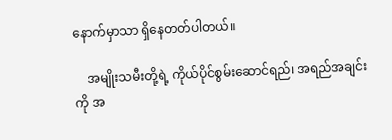နောက်မှာသာ ရှိနေတတ်ပါတယ်။

    အမျိုးသမီးတို့ရဲ့ ကိုယ်ပိုင်စွမ်းဆောင်ရည်၊ အရည်အချင်းကို အ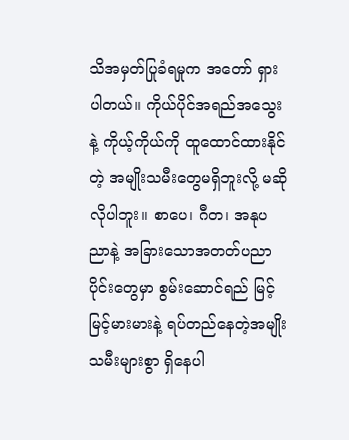သိအမှတ်ပြုခံရမှုက အတော် ရှားပါတယ်။ ကိုယ်ပိုင်အရည်အသွေးနဲ့ ကိုယ့်ကိုယ်ကို ထူထောင်ထားနိုင်တဲ့ အမျိုးသမီးတွေမရှိဘူးလို့ မဆိုလိုပါဘူး။ စာပေ၊ ဂီတ၊ အနုပညာနဲ့ အခြားသောအတတ်ပညာပိုင်းတွေမှာ စွမ်းဆောင်ရည် မြင့်မြင့်မားမားနဲ့ ရပ်တည်နေတဲ့အမျိုးသမီးများစွာ ရှိနေပါ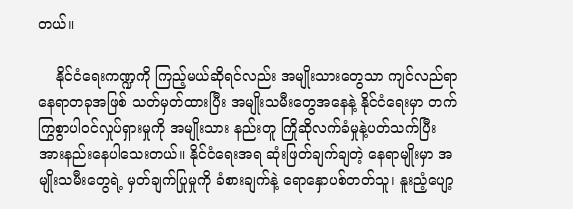တယ်။

    နိုင်ငံရေးကဏ္ဍကို ကြည့်မယ်ဆိုရင်လည်း အမျိုးသားတွေသာ ကျင်လည်ရာနေရာတခုအဖြစ် သတ်မှတ်ထားပြီး အမျိုးသမီးတွေအနေနဲ့ နိုင်ငံရေးမှာ တက်ကြွစွာပါဝင်လှုပ်ရှားမှုကို အမျိုးသား နည်းတူ ကြိုဆိုလက်ခံမှုနဲ့ပတ်သက်ပြီး အားနည်းနေပါသေးတယ်။ နိုင်ငံရေးအရ ဆုံးဖြတ်ချက်ချတဲ့ နေရာမျိုးမှာ အမျိုးသမီးတွေရဲ့ မှတ်ချက်ပြုမှုကို ခံစားချက်နဲ့ ရောနှောပစ်တတ်သူ၊ နူးညံ့ပျော့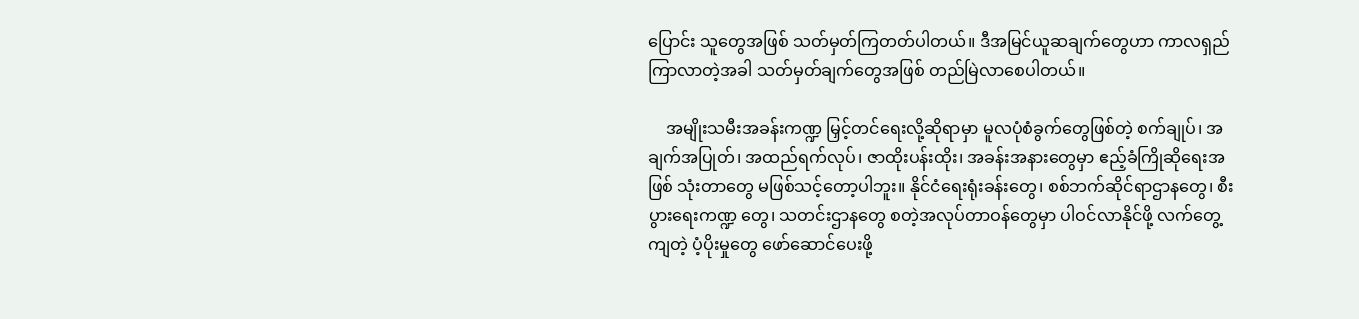ပြောင်း သူတွေအဖြစ် သတ်မှတ်ကြတတ်ပါတယ်။ ဒီအမြင်ယူဆချက်တွေဟာ ကာလရှည်ကြာလာတဲ့အခါ သတ်မှတ်ချက်တွေအဖြစ် တည်မြဲလာစေပါတယ်။

    အမျိုးသမီးအခန်းကဏ္ဍ မြှင့်တင်ရေးလို့ဆိုရာမှာ မူလပုံစံခွက်တွေဖြစ်တဲ့ စက်ချုပ်၊ အချက်အပြုတ်၊ အထည်ရက်လုပ်၊ ဇာထိုးပန်းထိုး၊ အခန်းအနားတွေမှာ ဧည့်ခံကြိုဆိုရေးအဖြစ် သုံးတာတွေ မဖြစ်သင့်တော့ပါဘူး။ နိုင်ငံရေးရုံးခန်းတွေ၊ စစ်ဘက်ဆိုင်ရာဌာနတွေ၊ စီးပွားရေးကဏ္ဍ တွေ၊ သတင်းဌာနတွေ စတဲ့အလုပ်တာဝန်တွေမှာ ပါဝင်လာနိုင်ဖို့ လက်တွေ့ကျတဲ့ ပံ့ပိုးမှုတွေ ဖော်ဆောင်ပေးဖို့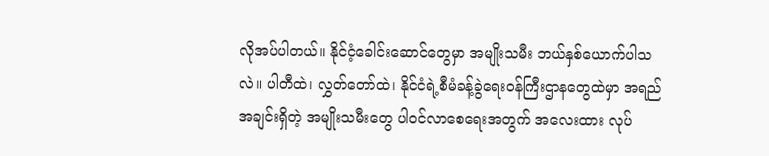လိုအပ်ပါတယ်။ နိုင်ငံ့ခေါင်းဆောင်တွေမှာ အမျိုးသမီး ဘယ်နှစ်ယောက်ပါသလဲ။ ပါတီထဲ၊ လွှတ်တော်ထဲ၊ နိုင်ငံရဲ့စီမံခန့်ခွဲရေးဝန်ကြီးဌာနတွေထဲမှာ အရည်အချင်းရှိတဲ့ အမျိုးသမီးတွေ ပါဝင်လာစေရေးအတွက် အလေးထား လုပ်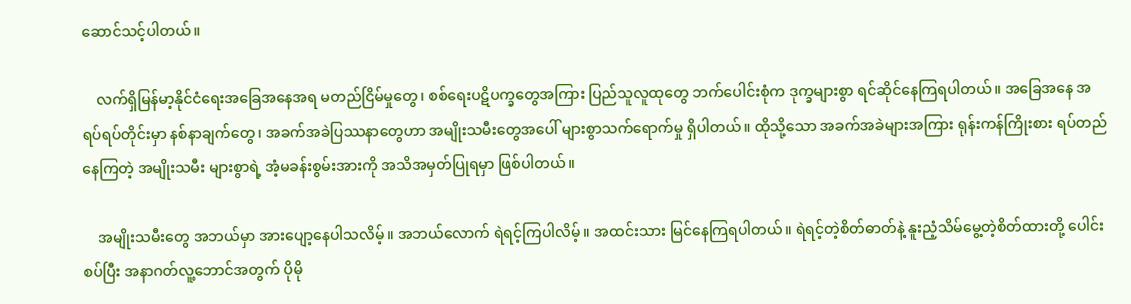ဆောင်သင့်ပါတယ်။

    လက်ရှိမြန်မာ့နိုင်ငံရေးအခြေအနေအရ မတည်ငြိမ်မှုတွေ၊ စစ်ရေးပဋိပက္ခတွေအကြား ပြည်သူလူထုတွေ ဘက်ပေါင်းစုံက ဒုက္ခများစွာ ရင်ဆိုင်နေကြရပါတယ်။ အခြေအနေ အရပ်ရပ်တိုင်းမှာ နစ်နာချက်တွေ၊ အခက်အခဲပြဿနာတွေဟာ အမျိုးသမီးတွေအပေါ် များစွာသက်ရောက်မှု ရှိပါတယ်။ ထိုသို့သော အခက်အခဲများအကြား ရုန်းကန်ကြိုးစား ရပ်တည်နေကြတဲ့ အမျိုးသမီး များစွာရဲ့ အံ့မခန်းစွမ်းအားကို အသိအမှတ်ပြုရမှာ ဖြစ်ပါတယ်။

    အမျိုးသမီးတွေ အဘယ်မှာ အားပျော့နေပါသလိမ့်။ အဘယ်လောက် ရဲရင့်ကြပါလိမ့်။ အထင်းသား မြင်နေကြရပါတယ်။ ရဲရင့်တဲ့စိတ်ဓာတ်နဲ့ နူးညံ့သိမ်မွေ့တဲ့စိတ်ထားတို့ ပေါင်းစပ်ပြီး အနာဂတ်လူ့ဘောင်အတွက် ပိုမို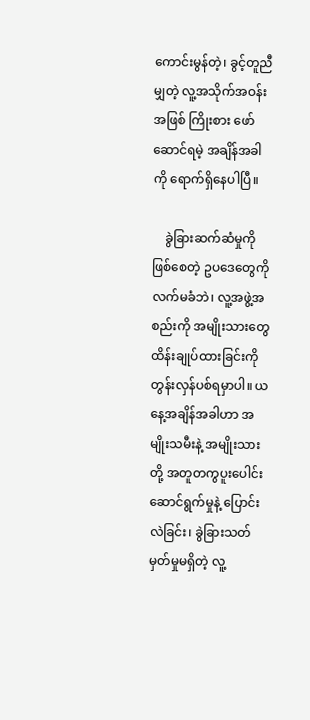ကောင်းမွန်တဲ့၊ ခွင့်တူညီမျှတဲ့ လူ့အသိုက်အဝန်းအဖြစ် ကြိုးစား ဖော်ဆောင်ရမဲ့ အချိန်အခါကို ရောက်ရှိနေပါပြီ။

    ခွဲခြားဆက်ဆံမှုကို ဖြစ်စေတဲ့ ဥပဒေတွေကို လက်မခံဘဲ၊ လူ့အဖွဲ့အစည်းကို အမျိုးသားတွေ ထိန်းချုပ်ထားခြင်းကို တွန်းလှန်ပစ်ရမှာပါ။ ယနေ့အချိန်အခါဟာ အမျိုးသမီးနဲ့ အမျိုးသားတို့ အတူတကွပူးပေါင်းဆောင်ရွက်မှုနဲ့ ပြောင်းလဲခြင်း၊ ခွဲခြားသတ်မှတ်မှုမရှိတဲ့ လူ့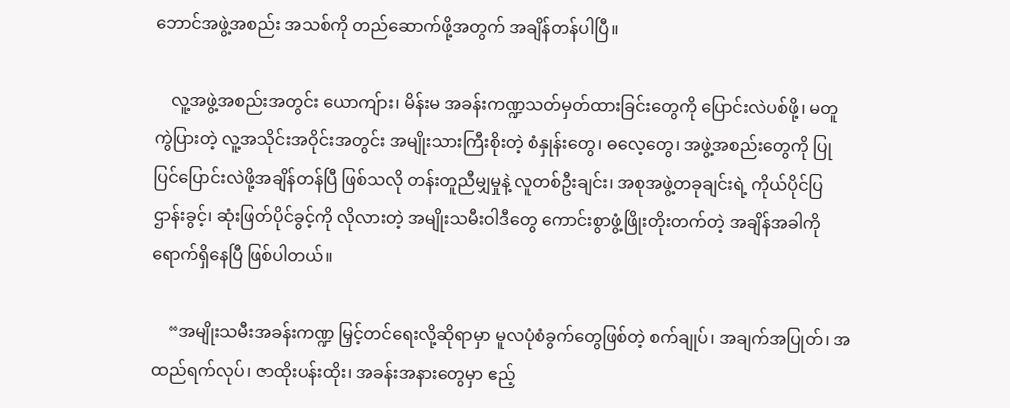ဘောင်အဖွဲ့အစည်း အသစ်ကို တည်ဆောက်ဖို့အတွက် အချိန်တန်ပါပြီ။

    လူ့အဖွဲ့အစည်းအတွင်း ယောကျ်ား၊ မိန်းမ အခန်းကဏ္ဍသတ်မှတ်ထားခြင်းတွေကို ပြောင်းလဲပစ်ဖို့၊ မတူကွဲပြားတဲ့ လူ့အသိုင်းအဝိုင်းအတွင်း အမျိုးသားကြီးစိုးတဲ့ စံနှုန်းတွေ၊ ဓလေ့တွေ၊ အဖွဲ့အစည်းတွေကို ပြုပြင်ပြောင်းလဲဖို့အချိန်တန်ပြီ ဖြစ်သလို တန်းတူညီမျှမှုနဲ့ လူတစ်ဦးချင်း၊ အစုအဖွဲ့တခုချင်းရဲ့ ကိုယ်ပိုင်ပြဌာန်းခွင့်၊ ဆုံးဖြတ်ပိုင်ခွင့်ကို လိုလားတဲ့ အမျိုးသမီးဝါဒီတွေ ကောင်းစွာဖွံ့ဖြိုးတိုးတက်တဲ့ အချိန်အခါကို ရောက်ရှိနေပြီ ဖြစ်ပါတယ်။

    “အမျိုးသမီးအခန်းကဏ္ဍ မြှင့်တင်ရေးလို့ဆိုရာမှာ မူလပုံစံခွက်တွေဖြစ်တဲ့ စက်ချုပ်၊ အချက်အပြုတ်၊ အထည်ရက်လုပ်၊ ဇာထိုးပန်းထိုး၊ အခန်းအနားတွေမှာ ဧည့်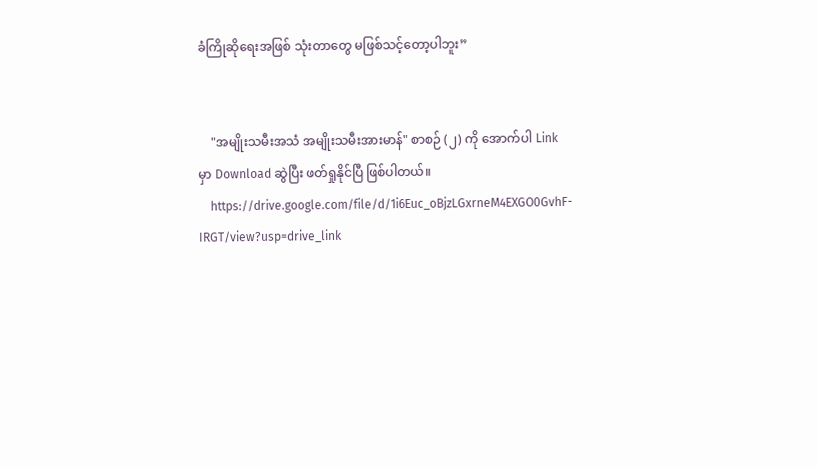ခံကြိုဆိုရေးအဖြစ် သုံးတာတွေ မဖြစ်သင့်တော့ပါဘူး”


    "အမျိုးသမီးအသံ အမျိုးသမီးအားမာန်" စာစဉ် (၂) ကို အောက်ပါ Link မှာ Download ဆွဲပြီး ဖတ်ရှုနိုင်ပြီ ဖြစ်ပါတယ်။
    https://drive.google.com/file/d/1i6Euc_oBjzLGxrneM4EXGO0GvhF-IRGT/view?usp=drive_link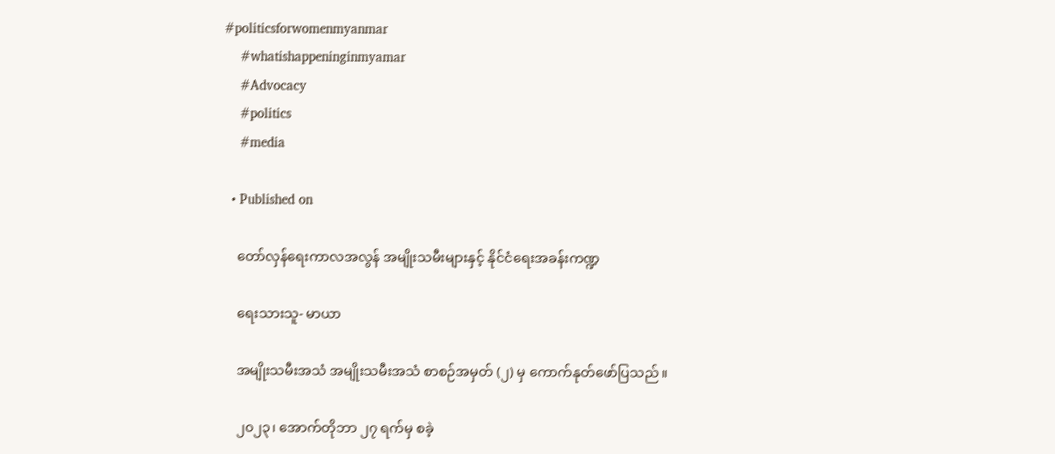#politicsforwomenmyanmar
    #whatishappeninginmyamar
    #Advocacy
    #politics
    #media

  • Published on

    တော်လှန်ရေးကာလအလွန် အမျိုးသမီးများနှင့် နိုင်ငံရေးအခန်းကဏ္ဍ

    ရေးသားသူ- မာယာ

    အမျိုးသမီးအသံ အမျိုးသမီးအသံ စာစဉ်အမှတ် (၂) မှ ကောက်နုတ်ဖော်ပြသည်။

    ၂၀၂၃၊ အောက်တိုဘာ ၂၇ ရက်မှ စခဲ့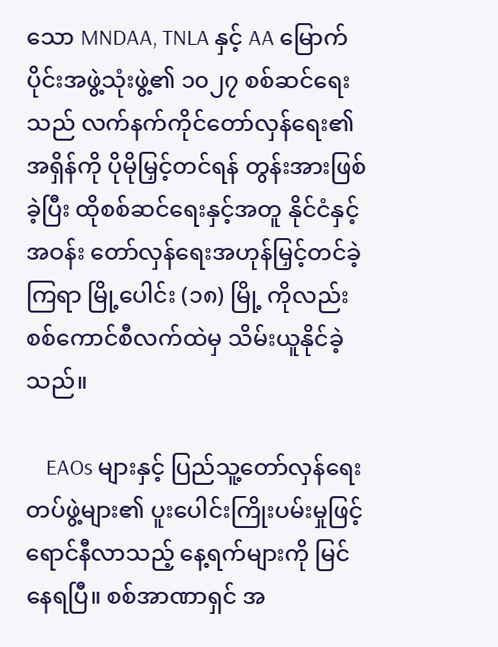သော MNDAA, TNLA နှင့် AA မြောက်ပိုင်းအဖွဲ့သုံးဖွဲ့၏ ၁၀၂၇ စစ်ဆင်ရေးသည် လက်နက်ကိုင်တော်လှန်ရေး၏ အရှိန်ကို ပိုမိုမြှင့်တင်ရန် တွန်းအားဖြစ်ခဲ့ပြီး ထိုစစ်ဆင်ရေးနှင့်အတူ နိုင်ငံနှင့်အဝန်း တော်လှန်ရေးအဟုန်မြှင့်တင်ခဲ့ကြရာ မြို့ပေါင်း (၁၈) မြို့ ကိုလည်း စစ်ကောင်စီလက်ထဲမှ သိမ်းယူနိုင်ခဲ့သည်။

    EAOs များနှင့် ပြည်သူ့တော်လှန်ရေး တပ်ဖွဲ့များ၏ ပူးပေါင်းကြိုးပမ်းမှုဖြင့် ရောင်နီလာသည့် နေ့ရက်များကို မြင်နေရပြီ။ စစ်အာဏာရှင် အ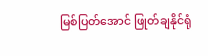မြစ်ပြတ်အောင် ဖြုတ်ချနိုင်ရုံ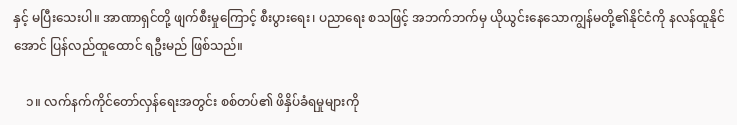နှင့် မပြီးသေးပါ။ အာဏာရှင်တို့ ဖျက်စီးမှုကြောင့် စီးပွားရေး၊ ပညာရေး စသဖြင့် အဘက်ဘက်မှ ယိုယွင်းနေသောကျွန်မတို့၏နိုင်ငံကို နလန်ထူနိုင်အောင် ပြန်လည်ထူထောင် ရဦးမည် ဖြစ်သည်။

    ၁။ လက်နက်ကိုင်တော်လှန်ရေးအတွင်း စစ်တပ်၏ ဖိနှိပ်ခံရမှုများကို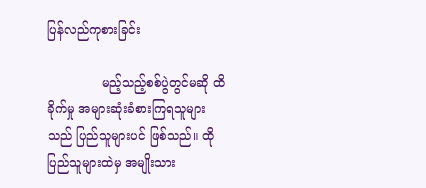ပြန်လည်ကုစားခြင်း

              မည့်သည့်စစ်ပွဲတွင်မဆို ထိခိုက်မှု အများဆုံးခံစားကြရသူများသည် ပြည်သူများပင် ဖြစ်သည်။ ထိုပြည်သူများထဲမှ အမျိုးသား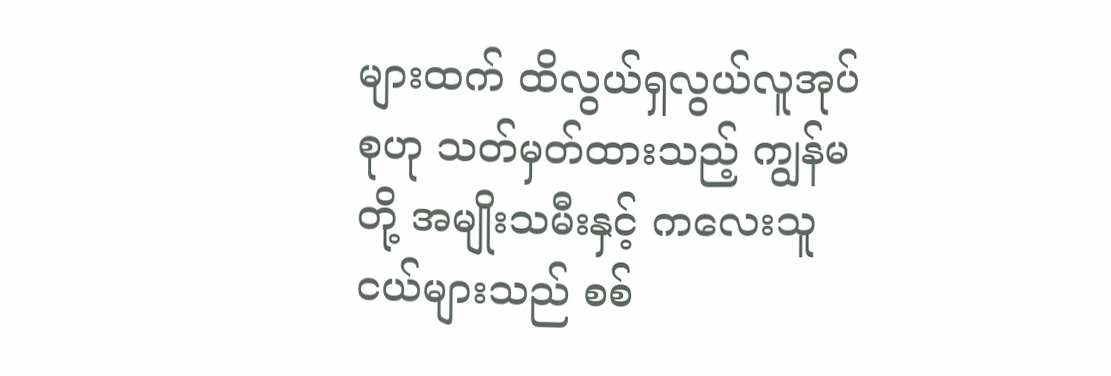များထက် ထိလွယ်ရှလွယ်လူအုပ်စုဟု သတ်မှတ်ထားသည့် ကျွန်မတို့ အမျိုးသမီးနှင့် ကလေးသူငယ်များသည် စစ်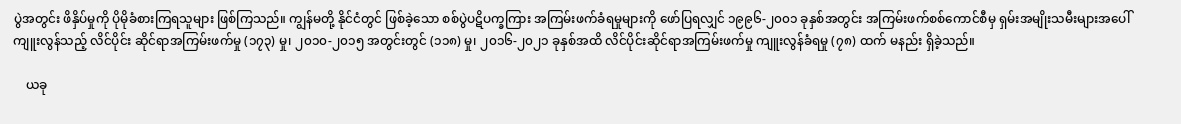ပွဲအတွင်း ဖိနှိပ်မှုကို ပိုမိုခံစားကြရသူများ ဖြစ်ကြသည်။ ကျွန်မတို့ နိုင်ငံတွင် ဖြစ်ခဲ့သော စစ်ပွဲပဋိပက္ခကြား အကြမ်းဖက်ခံရမှုများကို ဖော်ပြရလျှင် ၁၉၉၆-၂၀၀၁ ခုနှစ်အတွင်း အကြမ်းဖက်စစ်ကောင်စီမှ ရှမ်းအမျိုးသမီးများအပေါ် ကျူးလွန်သည့် လိင်ပိုင်း ဆိုင်ရာအကြမ်းဖက်မှု (၁၇၃) မှု၊ ၂၀၁၀-၂၀၁၅ အတွင်းတွင် (၁၁၈) မှု၊ ၂၀၁၆-၂၀၂၁ ခုနှစ်အထိ လိင်ပိုင်းဆိုင်ရာအကြမ်းဖက်မှု ကျူးလွန်ခံရမှု (၇၈) ထက် မနည်း ရှိခဲ့သည်။

    ယခု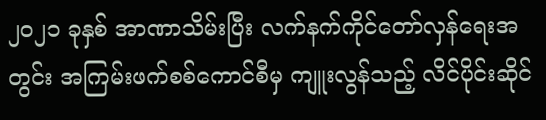၂၀၂၁ ခုနှစ် အာဏာသိမ်းပြီး လက်နက်ကိုင်တော်လှန်ရေးအတွင်း အကြမ်းဖက်စစ်ကောင်စီမှ ကျူးလွန်သည့် လိင်ပိုင်းဆိုင်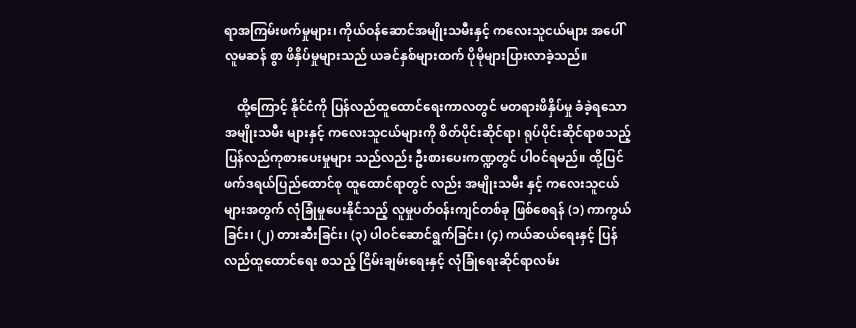ရာအကြမ်းဖက်မှုများ၊ ကိုယ်ဝန်ဆောင်အမျိုးသမီးနှင့် ကလေးသူငယ်များ အပေါ် လူမဆန် စွာ ဖိနှိပ်မှုများသည် ယခင်နှစ်များထက် ပိုမိုများပြားလာခဲ့သည်။

    ထို့ကြောင့် နိုင်ငံကို ပြန်လည်ထူထောင်ရေးကာလတွင် မတရားဖိနှိပ်မှု ခံခဲ့ရသော အမျိုးသမီး များနှင့် ကလေးသူငယ်များကို စိတ်ပိုင်းဆိုင်ရာ၊ ရုပ်ပိုင်းဆိုင်ရာစသည့် ပြန်လည်ကုစားပေးမှုများ သည်လည်း ဦးစားပေးကဏ္ဍတွင် ပါဝင်ရမည်။ ထို့ပြင် ဖက်ဒရယ်ပြည်ထောင်စု ထူထောင်ရာတွင် လည်း အမျိုးသမီး နှင့် ကလေးသူငယ်များအတွက် လုံခြုံမှုပေးနိုင်သည့် လူမှုပတ်ဝန်းကျင်တစ်ခု ဖြစ်စေရန် (၁) ကာကွယ်ခြင်း၊ (၂) တားဆီးခြင်း၊ (၃) ပါဝင်ဆောင်ရွက်ခြင်း၊ (၄) ကယ်ဆယ်ရေးနှင့် ပြန်လည်ထူထောင်ရေး စသည့် ငြိမ်းချမ်းရေးနှင့် လုံခြုံရေးဆိုင်ရာလမ်း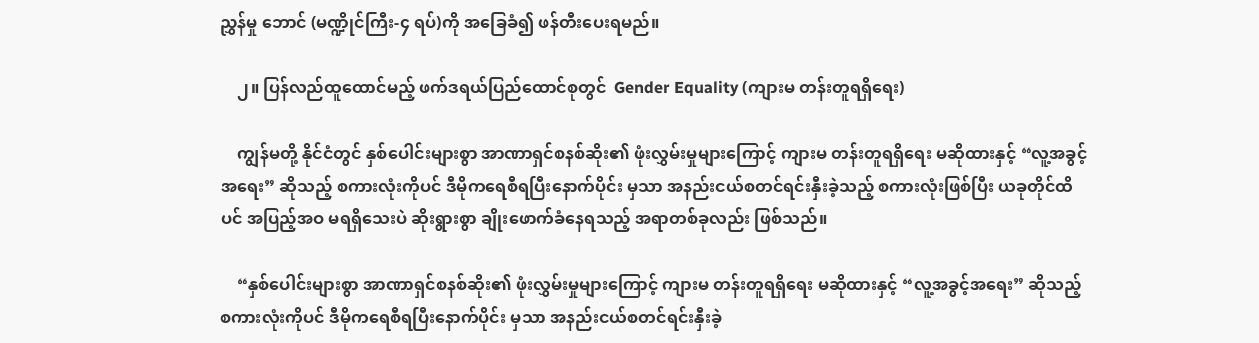ညွှန်မှု ဘောင် (မဏ္ဍိုင်ကြီး-၄ ရပ်)ကို အခြေခံ၍ ဖန်တီးပေးရမည်။

    ၂။ ပြန်လည်ထူထောင်မည့် ဖက်ဒရယ်ပြည်ထောင်စုတွင်  Gender Equality (ကျားမ တန်းတူရရှိရေး)

    ကျွန်မတို့ နိုင်ငံတွင် နှစ်ပေါင်းများစွာ အာဏာရှင်စနစ်ဆိုး၏ ဖုံးလွှမ်းမှုများကြောင့် ကျားမ တန်းတူရရှိရေး မဆိုထားနှင့် “လူ့အခွင့်အရေး” ဆိုသည့် စကားလုံးကိုပင် ဒီမိုကရေစီရပြီးနောက်ပိုင်း မှသာ အနည်းငယ်စတင်ရင်းနှီးခဲ့သည့် စကားလုံးဖြစ်ပြီး ယခုတိုင်ထိပင် အပြည့်အဝ မရရှိသေးပဲ ဆိုးရွားစွာ ချိုးဖောက်ခံနေရသည့် အရာတစ်ခုလည်း ဖြစ်သည်။

    “နှစ်ပေါင်းများစွာ အာဏာရှင်စနစ်ဆိုး၏ ဖုံးလွှမ်းမှုများကြောင့် ကျားမ တန်းတူရရှိရေး မဆိုထားနှင့် “လူ့အခွင့်အရေး” ဆိုသည့် စကားလုံးကိုပင် ဒီမိုကရေစီရပြီးနောက်ပိုင်း မှသာ အနည်းငယ်စတင်ရင်းနှီးခဲ့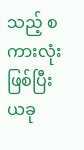သည့် စကားလုံးဖြစ်ပြီး ယခု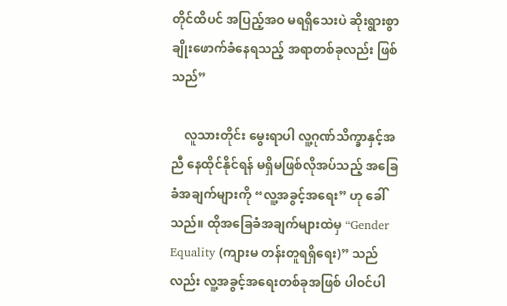တိုင်ထိပင် အပြည့်အဝ မရရှိသေးပဲ ဆိုးရွားစွာ ချိုးဖောက်ခံနေရသည့် အရာတစ်ခုလည်း ဖြစ်သည်”

    လူသားတိုင်း မွေးရာပါ လူ့ဂုဏ်သိက္ခာနှင့်အညီ နေထိုင်နိုင်ရန် မရှိမဖြစ်လိုအပ်သည့် အခြေခံအချက်များကို “လူ့အခွင့်အရေး” ဟု ခေါ်သည်။ ထိုအခြေခံအချက်များထဲမှ “Gender Equality (ကျားမ တန်းတူရရှိရေး)” သည်လည်း လူ့အခွင့်အရေးတစ်ခုအဖြစ် ပါဝင်ပါ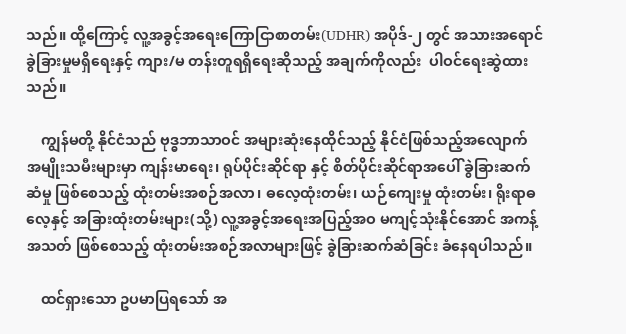သည်။ ထို့ကြောင့် လူ့အခွင့်အရေးကြောငြာစာတမ်း(UDHR) အပိုဒ်-၂ တွင် အသားအရောင် ခွဲခြားမှုမရှိရေးနှင့် ကျား/မ တန်းတူရရှိရေးဆိုသည့် အချက်ကိုလည်း  ပါဝင်ရေးဆွဲထားသည်။

    ကျွန်မတို့ နိုင်ငံသည် ဗုဒ္ဓဘာသာဝင် အများဆုံးနေထိုင်သည့် နိုင်ငံဖြစ်သည့်အလျောက် အမျိုးသမီးများမှာ ကျန်းမာရေး၊ ရုပ်ပိုင်းဆိုင်ရာ နှင့် စိတ်ပိုင်းဆိုင်ရာအပေါ် ခွဲခြားဆက်ဆံမှု ဖြစ်စေသည့် ထုံးတမ်းအစဉ်အလာ၊ ဓလေ့ထုံးတမ်း၊ ယဉ်ကျေးမှု ထုံးတမ်း၊ ရိုးရာဓလေ့နှင့် အခြားထုံးတမ်းများ(သို့) လူ့အခွင့်အရေးအပြည့်အဝ မကျင့်သုံးနိုင်အောင် အကန့်အသတ် ဖြစ်စေသည့် ထုံးတမ်းအစဉ်အလာများဖြင့် ခွဲခြားဆက်ဆံခြင်း ခံနေရပါသည်။

    ထင်ရှားသော ဥပမာပြရသော် အ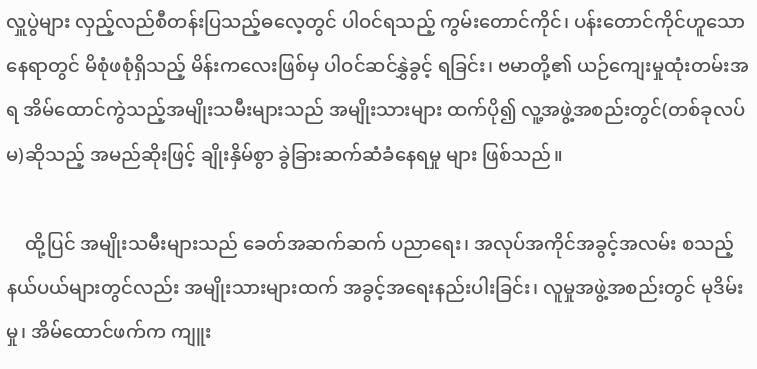လှူပွဲများ လှည့်လည်စီတန်းပြသည့်ဓလေ့တွင် ပါဝင်ရသည့် ကွမ်းတောင်ကိုင်၊ ပန်းတောင်ကိုင်ဟူသော နေရာတွင် မိစုံဖစုံရှိသည့် မိန်းကလေးဖြစ်မှ ပါဝင်ဆင်နွှဲခွင့် ရခြင်း၊ ဗမာတို့၏ ယဉ်ကျေးမှုထုံးတမ်းအရ အိမ်ထောင်ကွဲသည့်အမျိုးသမီးများသည် အမျိုးသားများ ထက်ပို၍ လူ့အဖွဲ့အစည်းတွင်(တစ်ခုလပ်မ)ဆိုသည့် အမည်ဆိုးဖြင့် ချိုးနှိမ်စွာ ခွဲခြားဆက်ဆံခံနေရမှု များ ဖြစ်သည်။

    ထို့ပြင် အမျိုးသမီးများသည် ခေတ်အဆက်ဆက် ပညာရေး၊ အလုပ်အကိုင်အခွင့်အလမ်း စသည့်နယ်ပယ်များတွင်လည်း အမျိုးသားများထက် အခွင့်အရေးနည်းပါးခြင်း၊ လူမှုအဖွဲ့အစည်းတွင် မုဒိမ်းမှု၊ အိမ်ထောင်ဖက်က ကျူး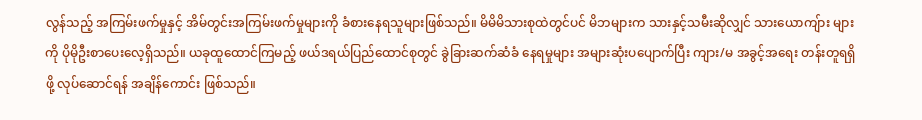လွန်သည့် အကြမ်းဖက်မှုနှင့် အိမ်တွင်းအကြမ်းဖက်မှုများကို ခံစားနေရသူများဖြစ်သည်။ မိမိမိသားစုထဲတွင်ပင် မိဘများက သားနှင့်သမီးဆိုလျှင် သားယောကျ်ား များကို ပိုမိုဦးစာပေးလေ့ရှိသည်။ ယခုထူထောင်ကြမည့် ဖယ်ဒရယ်ပြည်ထောင်စုတွင် ခွဲခြားဆက်ဆံခံ နေရမှုများ အများဆုံးပပျောက်ပြီး ကျား/မ အခွင့်အရေး တန်းတူရရှိဖို့ လုပ်ဆောင်ရန် အချိန်ကောင်း ဖြစ်သည်။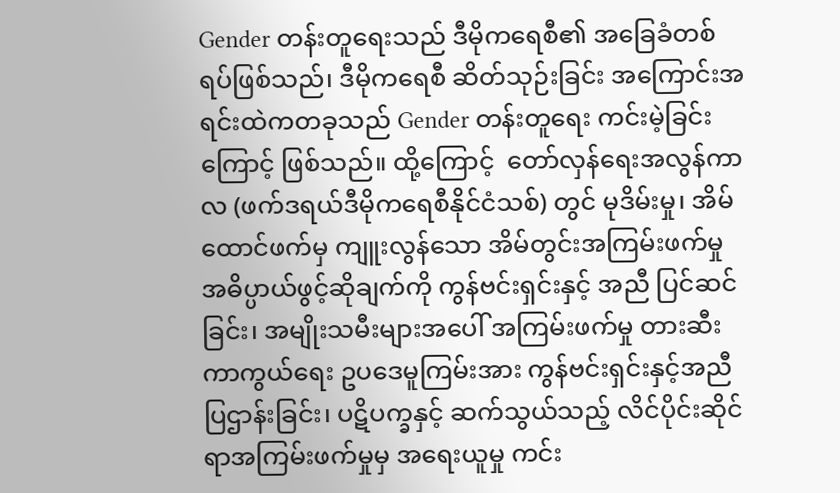Gender တန်းတူရေးသည် ဒီမိုကရေစီ၏ အခြေခံတစ်ရပ်ဖြစ်သည်၊ ဒီမိုကရေစီ ဆိတ်သုဉ်းခြင်း အကြောင်းအရင်းထဲကတခုသည် Gender တန်းတူရေး ကင်းမဲ့ခြင်းကြောင့် ဖြစ်သည်။ ထို့ကြောင့်  တော်လှန်ရေးအလွန်ကာလ (ဖက်ဒရယ်ဒီမိုကရေစီနိုင်ငံသစ်) တွင် မုဒိမ်းမှု၊ အိမ်ထောင်ဖက်မှ ကျူးလွန်သော အိမ်တွင်းအကြမ်းဖက်မှုအဓိပ္ပာယ်ဖွင့်ဆိုချက်ကို ကွန်ဗင်းရှင်းနှင့် အညီ ပြင်ဆင်ခြင်း၊ အမျိုးသမီးများအပေါ် အကြမ်းဖက်မှု တားဆီးကာကွယ်ရေး ဥပဒေမူကြမ်းအား ကွန်ဗင်းရှင်းနှင့်အညီ ပြဌာန်းခြင်း၊ ပဋိပက္ခနှင့် ဆက်သွယ်သည့် လိင်ပိုင်းဆိုင်ရာအကြမ်းဖက်မှုမှ အရေးယူမှု ကင်း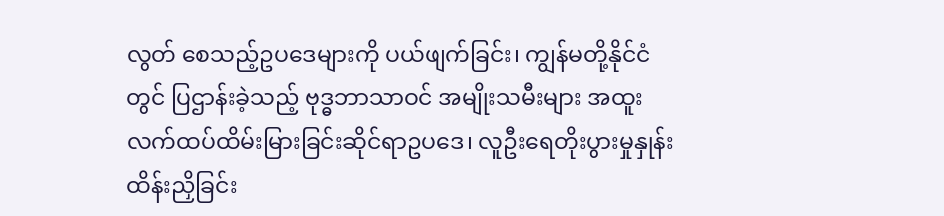လွတ် စေသည့်ဥပဒေများကို ပယ်ဖျက်ခြင်း၊ ကျွန်မတို့နိုင်ငံတွင် ပြဌာန်းခဲ့သည့် ဗုဒ္ဓဘာသာဝင် အမျိုးသမီးများ အထူးလက်ထပ်ထိမ်းမြားခြင်းဆိုင်ရာဥပဒေ၊ လူဦးရေတိုးပွားမှုနှုန်း ထိန်းညှိခြင်း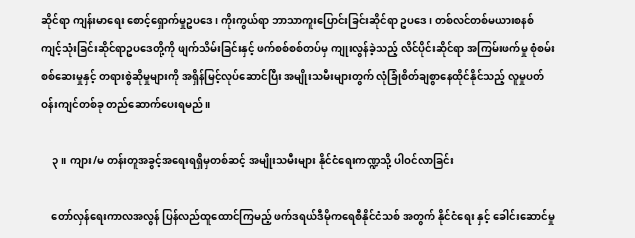ဆိုင်ရာ ကျန်းမာရေး စောင့်ရှောက်မှုဥပဒေ၊ ကိုးကွယ်ရာ ဘာသာကူးပြောင်းခြင်းဆိုင်ရာ ဥပဒေ၊ တစ်လင်တစ်မယားစနစ် ကျင့်သုံးခြင်းဆိုင်ရာဥပဒေတို့ကို ဖျက်သိမ်းခြင်းနှင့် ဖက်စစ်စစ်တပ်မှ ကျုးလွန်ခဲ့သည့် လိင်ပိုင်းဆိုင်ရာ အကြမ်းဖက်မှု စုံစမ်းစစ်ဆေးမှုနှင့် တရားစွဲဆိုမှုများကို အရှိန်မြင့်လုပ်ဆောင်ပြီး အမျိုးသမီးများတွက် လုံခြုံစိတ်ချစွာနေထိုင်နိုင်သည့် လူမှုပတ်ဝန်းကျင်တစ်ခု တည်ဆောက်ပေးရမည်။

    ၃။ ကျား/မ တန်းတူအခွင့်အရေးရရှိမှတစ်ဆင့် အမျိုးသမီးများ နိုင်ငံရေးကဏ္ဍသို့ ပါဝင်လာခြင်း

    တော်လှန်ရေးကာလအလွန် ပြန်လည်ထူထောင်ကြမည့် ဖက်ဒရယ်ဒီမိုကရေစီနိုင်ငံသစ် အတွက် နိုင်ငံရေး နှင့် ခေါင်းဆောင်မှု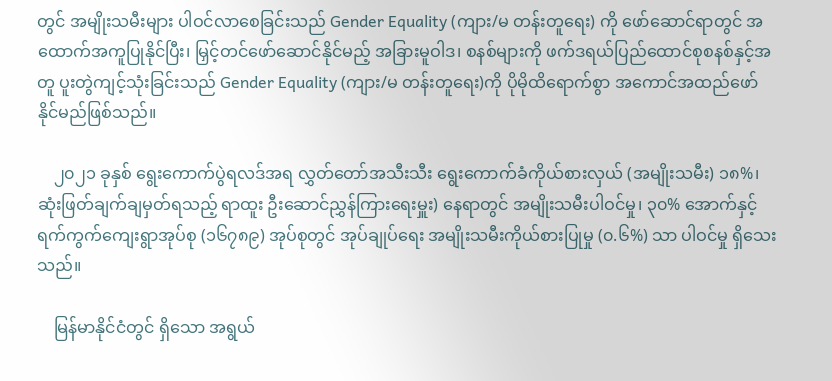တွင် အမျိုးသမီးများ ပါဝင်လာစေခြင်းသည် Gender Equality (ကျား/မ တန်းတူရေး) ကို ဖော်ဆောင်ရာတွင် အထောက်အကူပြုနိုင်ပြီး၊ မြှင့်တင်ဖော်ဆောင်နိုင်မည့် အခြားမူဝါဒ၊ စနစ်များကို ဖက်ဒရယ်ပြည်ထောင်စုစနစ်နှင့်အတူ ပူးတွဲကျင့်သုံးခြင်းသည် Gender Equality (ကျား/မ တန်းတူရေး)ကို ပိုမိုထိရောက်စွာ အကောင်အထည်ဖော်နိုင်မည်ဖြစ်သည်။

    ၂၀၂၁ ခုနှစ် ရွေးကောက်ပွဲရလဒ်အရ လွှတ်တော်အသီးသီး ရွေးကောက်ခံကိုယ်စားလှယ် (အမျိုးသမီး) ၁၈%၊ ဆုံးဖြတ်ချက်ချမှတ်ရသည့် ရာထူး ဦးဆောင်ညွှန်ကြားရေးမှူး) နေရာတွင် အမျိုးသမီးပါဝင်မှု၊ ၃၀% အောက်နှင့် ရက်ကွက်ကျေးရွာအုပ်စု (၁၆၇၈၉) အုပ်စုတွင် အုပ်ချုပ်ရေး အမျိုးသမီးကိုယ်စားပြုမှု (၀.၆%) သာ ပါဝင်မှု ရှိသေးသည်။

    မြန်မာနိုင်ငံတွင် ရှိသော အရွယ်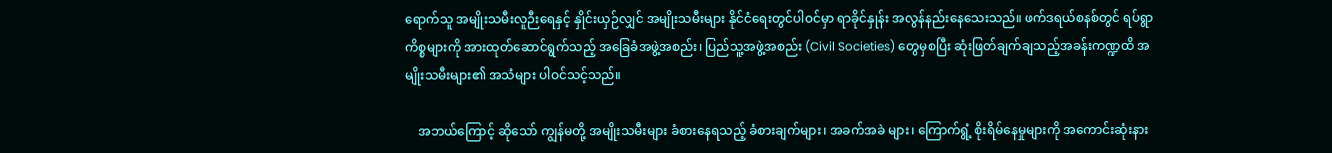ရောက်သူ အမျိုးသမီးလူဉီးရေနှင့် နှိုင်းယှဉ်လျှင် အမျိုးသမီးများ နိုင်ငံရေးတွင်ပါဝင်မှာ ရာခိုင်နှုန်း အလွန်နည်းနေသေးသည်။ ဖက်ဒရယ်စနစ်တွင် ရပ်ရွာကိစ္စများကို အားထုတ်ဆောင်ရွက်သည့် အခြေခံအဖွဲ့အစည်း၊ ပြည်သူ့အဖွဲ့အစည်း (Civil Societies) တွေမှစပြီး ဆုံးဖြတ်ချက်ချသည့်အခန်းကဏ္ဍထိ အမျိုးသမီးများ၏ အသံများ ပါဝင်သင့်သည်။

    အဘယ်ကြောင့် ဆိုသော် ကျွန်မတို့ အမျိုးသမီးများ ခံစားနေရသည့် ခံစားချက်များ၊ အခက်အခဲ များ၊ ကြောက်ရွံ့ စိုးရိမ်နေမှုများကို အကောင်းဆုံးနား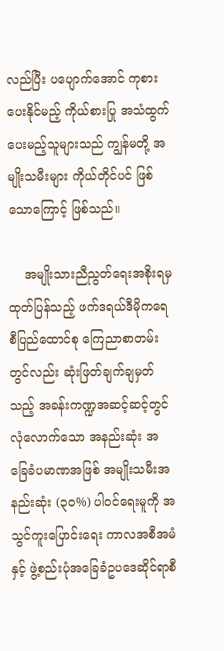လည်ပြီး ပပျောက်အောင် ကုစားပေးနိုင်မည့် ကိုယ်စားပြု အသံထွက်ပေးမည့်သူများသည် ကျွန်မတို့ အမျိုးသမီးများ ကိုယ်တိုင်ပင် ဖြစ်သောကြောင့် ဖြစ်သည်။

    အမျိုးသားညီညွတ်ရေးအစိုးရမှ ထုတ်ပြန်သည့် ဖက်ဒရယ်ဒီမိုကရေစီပြည်ထောင်စု ကြေညာစာတမ်းတွင်လည်း ဆုံးဖြတ်ချက်ချမှတ်သည့် အခန်းကဏ္ဍအဆင့်ဆင့်တွင် လုံလောက်သော အနည်းဆုံး အခြေခံပမာဏအဖြစ် အမျိုးသမီးအနည်းဆုံး (၃၀%) ပါဝင်ရေးမူကို အသွင်ကူးပြောင်းရေး ကာလအစီအမံနှင့် ဖွဲ့စည်းပုံအခြေခံဥပဒေဆိုင်ရာစီ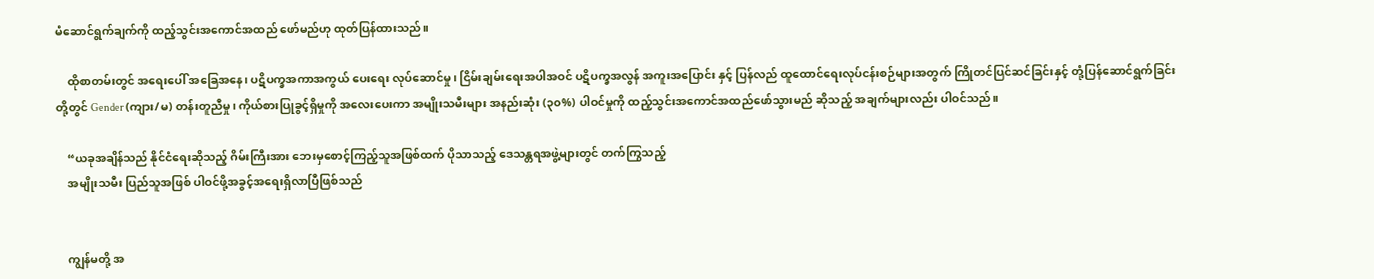မံဆောင်ရွက်ချက်ကို ထည့်သွင်းအကောင်အထည် ဖော်မည်ဟု ထုတ်ပြန်ထားသည်။

    ထိုစာတမ်းတွင် အရေးပေါ် အခြေအနေ၊ ပဋိပက္ခအကာအကွယ် ပေးရေး လုပ်ဆောင်မှု၊ ငြိမ်းချမ်းရေးအပါအဝင် ပဋိပက္ခအလွန် အကူးအပြောင်း နှင့် ပြန်လည် ထူထောင်ရေးလုပ်ငန်းစဉ်များအတွက် ကြိုတင်ပြင်ဆင်ခြင်းနှင့် တုံ့ပြန်ဆောင်ရွက်ခြင်းတို့တွင် Gender (ကျား/မ) တန်းတူညီမှု၊ ကိုယ်စားပြုခွင့်ရှိမှုကို အလေးပေးကာ အမျိုးသမီးများ အနည်းဆုံး (၃၀%) ပါဝင်မှုကို ထည့်သွင်းအကောင်အထည်ဖော်သွားမည် ဆိုသည့် အချက်များလည်း ပါဝင်သည်။

    “ယခုအချိန်သည် နိုင်ငံရေးဆိုသည့် ဂိမ်းကြီးအား ဘေးမှစောင့်ကြည့်သူအဖြစ်ထက် ပိုသာသည့် ဒေသန္တရအဖွဲ့များတွင် တက်ကြွသည့်
    အမျိုးသမီး ပြည်သူအဖြစ် ပါဝင်ဖို့အခွင့်အရေးရှိလာပြီဖြစ်သည်


    ကျွန်မတို့ အ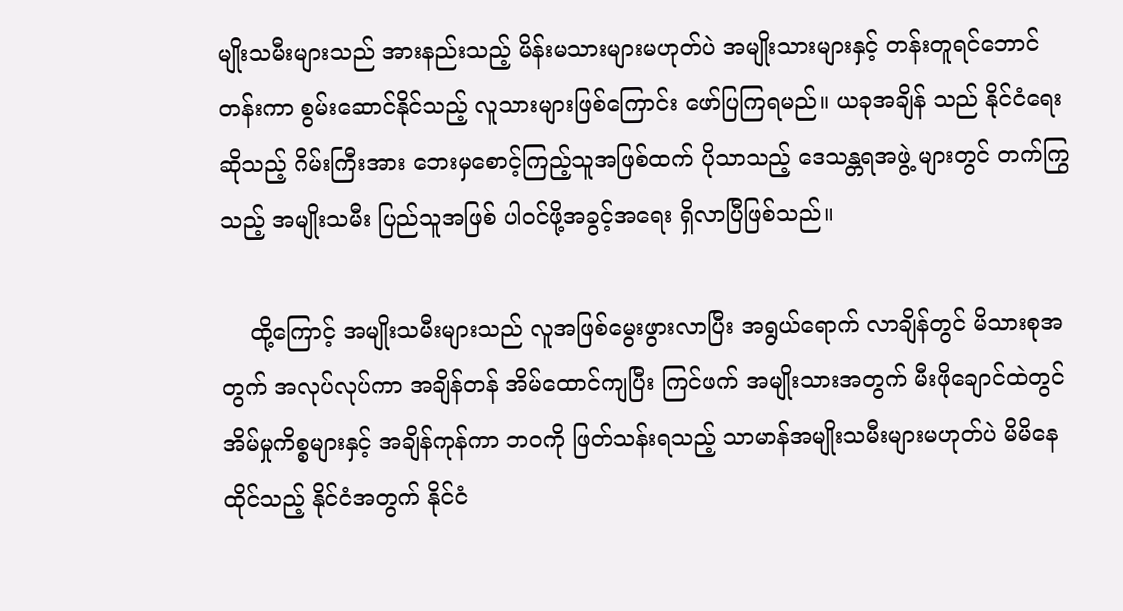မျိုးသမီးများသည် အားနည်းသည့် မိန်းမသားများမဟုတ်ပဲ အမျိုးသားများနှင့် တန်းတူရင်ဘောင်တန်းကာ စွမ်းဆောင်နိုင်သည့် လူသားများဖြစ်ကြောင်း ဖော်ပြကြရမည်။ ယခုအချိန် သည် နိုင်ငံရေးဆိုသည့် ဂိမ်းကြီးအား ဘေးမှစောင့်ကြည့်သူအဖြစ်ထက် ပိုသာသည့် ဒေသန္တရအဖွဲ့ များတွင် တက်ကြွသည့် အမျိုးသမီး ပြည်သူအဖြစ် ပါဝင်ဖို့အခွင့်အရေး ရှိလာပြီဖြစ်သည်။

    ထို့ကြောင့် အမျိုးသမီးများသည် လူအဖြစ်မွေးဖွားလာပြီး အရွယ်ရောက် လာချိန်တွင် မိသားစုအတွက် အလုပ်လုပ်ကာ အချိန်တန် အိမ်ထောင်ကျပြီး ကြင်ဖက် အမျိုးသားအတွက် မီးဖိုချောင်ထဲတွင် အိမ်မှုကိစ္စများနှင့် အချိန်ကုန်ကာ ဘဝကို ဖြတ်သန်းရသည့် သာမာန်အမျိုးသမီးများမဟုတ်ပဲ မိမိနေထိုင်သည့် နိုင်ငံအတွက် နိုင်ငံ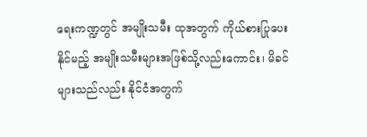ရေးကဏ္ဍတွင် အမျိုးသမီး ထုအတွက် ကိုယ်စားပြုပေးနိုင်မည့် အမျိုးသမီးများအဖြစ်သို့လည်းကောင်း၊ မိခင်များသည်လည်း နိုင်ငံအတွက်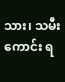သား၊ သမီးကောင်း ရ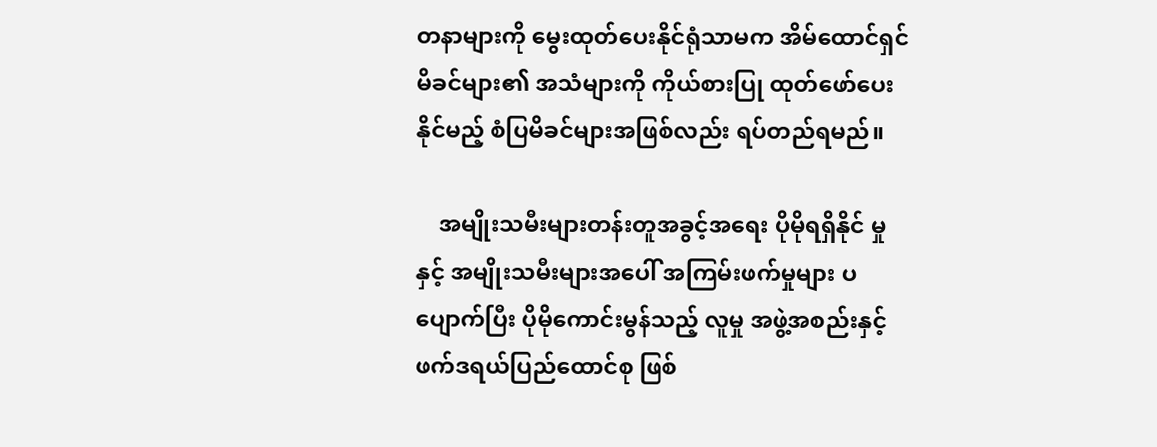တနာများကို မွေးထုတ်ပေးနိုင်ရုံသာမက အိမ်ထောင်ရှင် မိခင်များ၏ အသံများကို ကိုယ်စားပြု ထုတ်ဖော်ပေးနိုင်မည့် စံပြမိခင်များအဖြစ်လည်း ရပ်တည်ရမည်။

    အမျိုးသမီးများတန်းတူအခွင့်အရေး ပိုမိုရရှိနိုင် မှုနှင့် အမျိုးသမီးများအပေါ် အကြမ်းဖက်မှုများ ပပျောက်ပြီး ပိုမိုကောင်းမွန်သည့် လူမှု အဖွဲ့အစည်းနှင့် ဖက်ဒရယ်ပြည်ထောင်စု ဖြစ်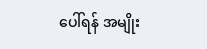ပေါ်ရန် အမျိုး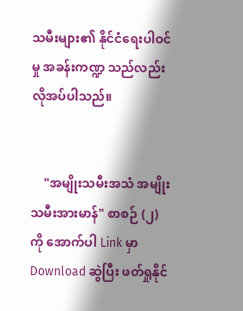သမီးများ၏ နိုင်ငံရေးပါဝင်မှု အခန်းကဏ္ဍ သည်လည်း လိုအပ်ပါသည်။


    "အမျိုးသမီးအသံ အမျိုးသမီးအားမာန်" စာစဉ် (၂) ကို အောက်ပါ Link မှာ Download ဆွဲပြီး ဖတ်ရှုနိုင်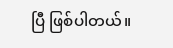ပြီ ဖြစ်ပါတယ်။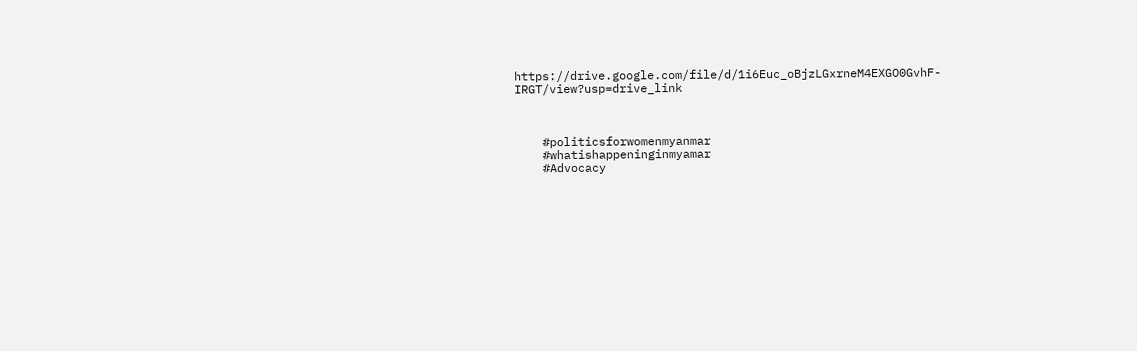https://drive.google.com/file/d/1i6Euc_oBjzLGxrneM4EXGO0GvhF-IRGT/view?usp=drive_link



    #politicsforwomenmyanmar
    #whatishappeninginmyamar
    #Advocacy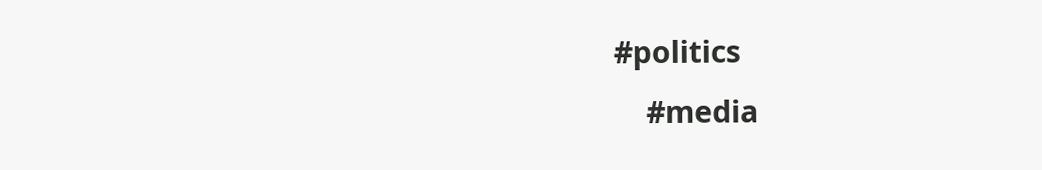#politics
    #media